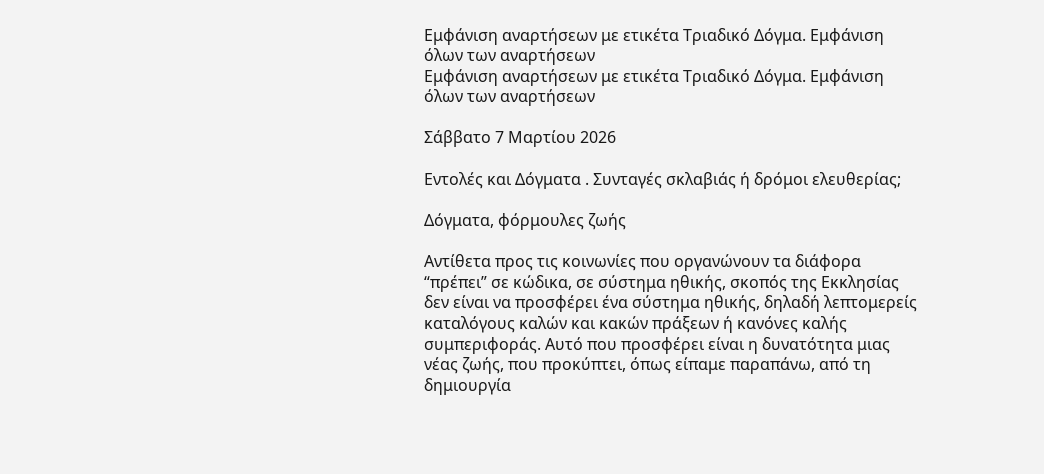Εμφάνιση αναρτήσεων με ετικέτα Τριαδικό Δόγμα. Εμφάνιση όλων των αναρτήσεων
Εμφάνιση αναρτήσεων με ετικέτα Τριαδικό Δόγμα. Εμφάνιση όλων των αναρτήσεων

Σάββατο 7 Μαρτίου 2026

Εντολές και Δόγματα . Συνταγές σκλαβιάς ή δρόμοι ελευθερίας;

Δόγματα, φόρμουλες ζωής

Αντίθετα προς τις κοινωνίες που οργανώνουν τα διάφορα “πρέπει” σε κώδικα, σε σύστημα ηθικής, σκοπός της Εκκλησίας δεν είναι να προσφέρει ένα σύστημα ηθικής, δηλαδή λεπτομερείς καταλόγους καλών και κακών πράξεων ή κανόνες καλής συμπεριφοράς. Αυτό που προσφέρει είναι η δυνατότητα μιας νέας ζωής, που προκύπτει, όπως είπαμε παραπάνω, από τη δημιουργία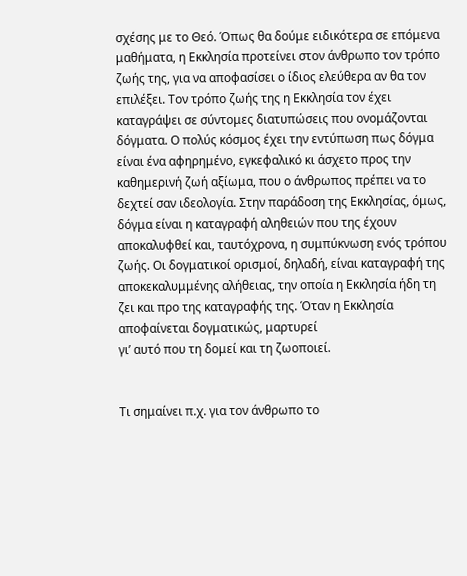σχέσης με το Θεό. Όπως θα δούμε ειδικότερα σε επόμενα μαθήματα, η Εκκλησία προτείνει στον άνθρωπο τον τρόπο ζωής της, για να αποφασίσει ο ίδιος ελεύθερα αν θα τον επιλέξει. Τον τρόπο ζωής της η Εκκλησία τον έχει καταγράψει σε σύντομες διατυπώσεις που ονομάζονται δόγματα. Ο πολύς κόσμος έχει την εντύπωση πως δόγμα είναι ένα αφηρημένο, εγκεφαλικό κι άσχετο προς την καθημερινή ζωή αξίωμα, που ο άνθρωπος πρέπει να το δεχτεί σαν ιδεολογία. Στην παράδοση της Εκκλησίας, όμως, δόγμα είναι η καταγραφή αληθειών που της έχουν αποκαλυφθεί και, ταυτόχρονα, η συμπύκνωση ενός τρόπου ζωής. Οι δογματικοί ορισμοί, δηλαδή, είναι καταγραφή της αποκεκαλυμμένης αλήθειας, την οποία η Εκκλησία ήδη τη ζει και προ της καταγραφής της. Όταν η Εκκλησία αποφαίνεται δογματικώς, μαρτυρεί
γι’ αυτό που τη δομεί και τη ζωοποιεί.


Τι σημαίνει π.χ. για τον άνθρωπο το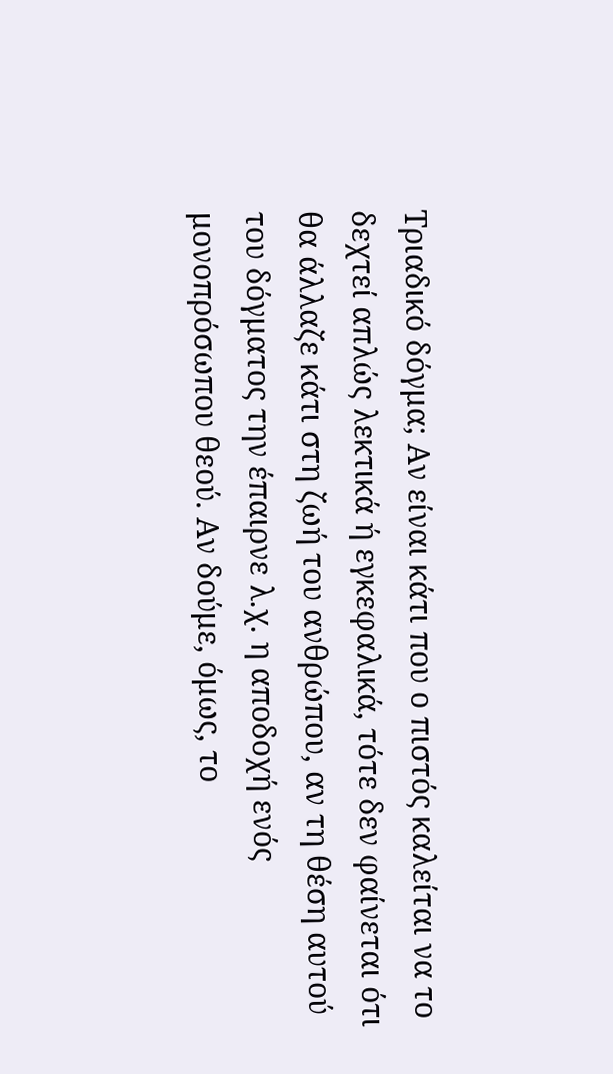Τριαδικό δόγμα; Αν είναι κάτι που ο πιστός καλείται να το δεχτεί απλώς λεκτικά ή εγκεφαλικά, τότε δεν φαίνεται ότι θα άλλαζε κάτι στη ζωή του ανθρώπου, αν τη θέση αυτού του δόγματος την έπαιρνε λ.χ. η αποδοχή ενός μονοπρόσωπου θεού. Αν δούμε, όμως, το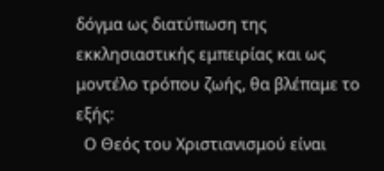δόγμα ως διατύπωση της εκκλησιαστικής εμπειρίας και ως μοντέλο τρόπου ζωής, θα βλέπαμε το εξής:
  Ο Θεός του Χριστιανισμού είναι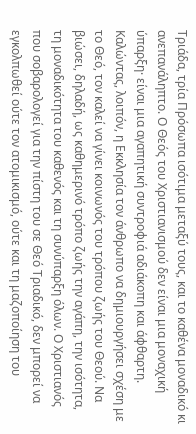Τριάδα, τρία Πρόσωπα ισότιμα μεταξύ τους, και το καθένα μοναδικό κι ανεπανάληπτο. Ο Θεός του Χριστιανισμού δεν είναι μια μοναχική ύπαρξη· είναι μια αγαπητική συντροφιά αδιάκοπη και άφθαρτη. Καλώντας, λοιπόν, η Εκκλησία τον άνθρωπο να δημιουργήσει σχέση με το Θεό, τον καλεί να γίνει κοινωνός του τρόπου ζωής του Θεού. Να βιώσει, δηλαδή, ως καθημερινό τρόπο ζωής την αγάπη, την ισότητα, τη μοναδικότητα του καθενός και τη συνύπαρξη όλων. Ο Χριστιανός που σοβαρολογεί για την πίστη του σε Θεό Τριαδικό, δεν μπορεί να εγκολπωθεί ούτε τον ατομικισμό, ούτε και τη μαζοποίηση του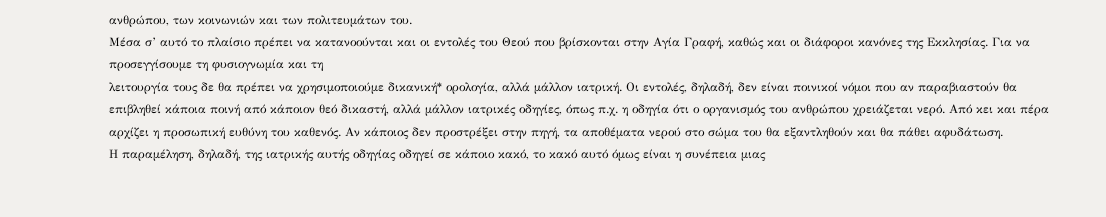ανθρώπου, των κοινωνιών και των πολιτευμάτων του.
Μέσα σ’ αυτό το πλαίσιο πρέπει να κατανοούνται και οι εντολές του Θεού που βρίσκονται στην Αγία Γραφή, καθώς και οι διάφοροι κανόνες της Εκκλησίας. Για να προσεγγίσουμε τη φυσιογνωμία και τη
λειτουργία τους δε θα πρέπει να χρησιμοποιούμε δικανική* ορολογία, αλλά μάλλον ιατρική. Οι εντολές, δηλαδή, δεν είναι ποινικοί νόμοι που αν παραβιαστούν θα επιβληθεί κάποια ποινή από κάποιον θεό δικαστή, αλλά μάλλον ιατρικές οδηγίες, όπως π.χ. η οδηγία ότι ο οργανισμός του ανθρώπου χρειάζεται νερό. Από κει και πέρα αρχίζει η προσωπική ευθύνη του καθενός. Αν κάποιος δεν προστρέξει στην πηγή, τα αποθέματα νερού στο σώμα του θα εξαντληθούν και θα πάθει αφυδάτωση.
Η παραμέληση, δηλαδή, της ιατρικής αυτής οδηγίας οδηγεί σε κάποιο κακό, το κακό αυτό όμως είναι η συνέπεια μιας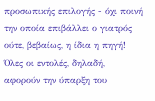προσωπικής επιλογής - όχι ποινή την οποία επιβάλλει ο γιατρός ούτε, βεβαίως, η ίδια η πηγή!
Όλες οι εντολές, δηλαδή, αφορούν την ύπαρξη του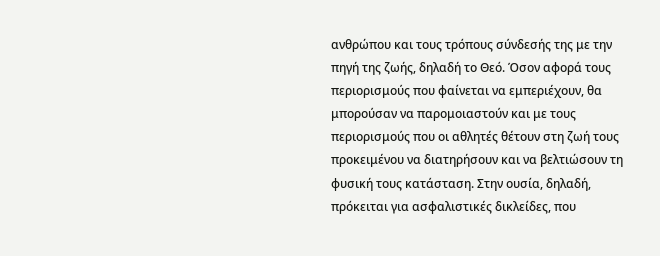ανθρώπου και τους τρόπους σύνδεσής της με την πηγή της ζωής, δηλαδή το Θεό. Όσον αφορά τους περιορισμούς που φαίνεται να εμπεριέχουν, θα μπορούσαν να παρομοιαστούν και με τους περιορισμούς που οι αθλητές θέτουν στη ζωή τους προκειμένου να διατηρήσουν και να βελτιώσουν τη φυσική τους κατάσταση. Στην ουσία, δηλαδή, πρόκειται για ασφαλιστικές δικλείδες, που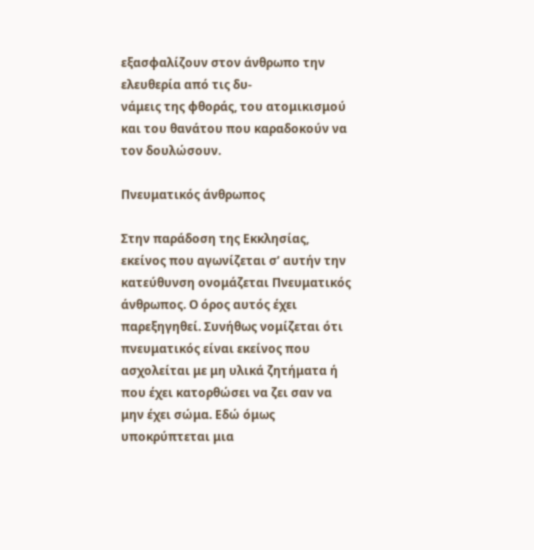εξασφαλίζουν στον άνθρωπο την ελευθερία από τις δυ-
νάμεις της φθοράς, του ατομικισμού και του θανάτου που καραδοκούν να τον δουλώσουν.

Πνευματικός άνθρωπος

Στην παράδοση της Εκκλησίας, εκείνος που αγωνίζεται σ’ αυτήν την κατεύθυνση ονομάζεται Πνευματικός άνθρωπος. Ο όρος αυτός έχει παρεξηγηθεί. Συνήθως νομίζεται ότι πνευματικός είναι εκείνος που ασχολείται με μη υλικά ζητήματα ή που έχει κατορθώσει να ζει σαν να μην έχει σώμα. Εδώ όμως υποκρύπτεται μια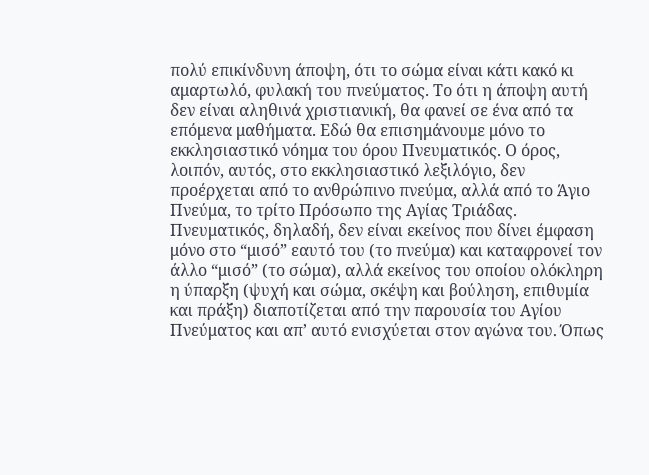πολύ επικίνδυνη άποψη, ότι το σώμα είναι κάτι κακό κι αμαρτωλό, φυλακή του πνεύματος. Το ότι η άποψη αυτή δεν είναι αληθινά χριστιανική, θα φανεί σε ένα από τα επόμενα μαθήματα. Εδώ θα επισημάνουμε μόνο το εκκλησιαστικό νόημα του όρου Πνευματικός. Ο όρος, λοιπόν, αυτός, στο εκκλησιαστικό λεξιλόγιο, δεν προέρχεται από το ανθρώπινο πνεύμα, αλλά από το Άγιο Πνεύμα, το τρίτο Πρόσωπο της Αγίας Τριάδας. Πνευματικός, δηλαδή, δεν είναι εκείνος που δίνει έμφαση μόνο στο “μισό” εαυτό του (το πνεύμα) και καταφρονεί τον άλλο “μισό” (το σώμα), αλλά εκείνος του οποίου ολόκληρη η ύπαρξη (ψυχή και σώμα, σκέψη και βούληση, επιθυμία και πράξη) διαποτίζεται από την παρουσία του Αγίου Πνεύματος και απ’ αυτό ενισχύεται στον αγώνα του. Όπως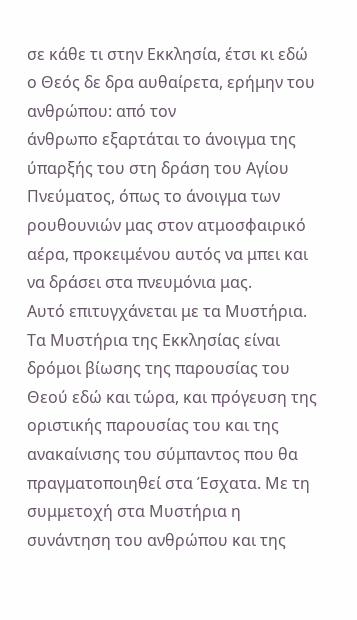σε κάθε τι στην Εκκλησία, έτσι κι εδώ ο Θεός δε δρα αυθαίρετα, ερήμην του ανθρώπου: από τον
άνθρωπο εξαρτάται το άνοιγμα της ύπαρξής του στη δράση του Αγίου Πνεύματος, όπως το άνοιγμα των ρουθουνιών μας στον ατμοσφαιρικό αέρα, προκειμένου αυτός να μπει και να δράσει στα πνευμόνια μας.
Αυτό επιτυγχάνεται με τα Μυστήρια.
Τα Μυστήρια της Εκκλησίας είναι δρόμοι βίωσης της παρουσίας του Θεού εδώ και τώρα, και πρόγευση της οριστικής παρουσίας του και της ανακαίνισης του σύμπαντος που θα πραγματοποιηθεί στα Έσχατα. Με τη συμμετοχή στα Μυστήρια η συνάντηση του ανθρώπου και της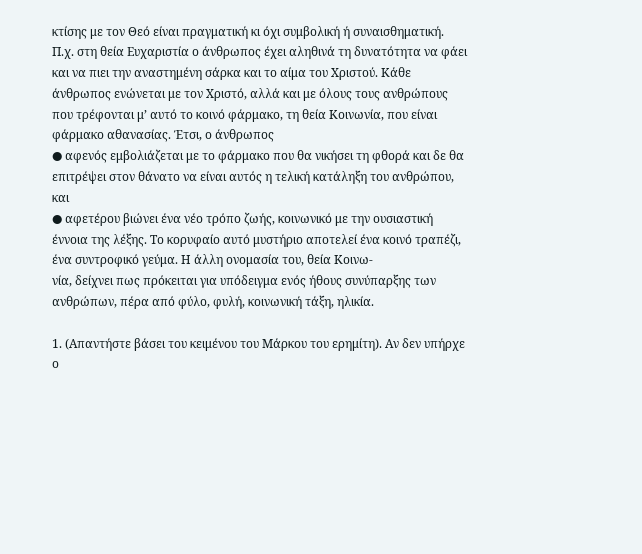κτίσης με τον Θεό είναι πραγματική κι όχι συμβολική ή συναισθηματική.
Π.χ. στη θεία Ευχαριστία ο άνθρωπος έχει αληθινά τη δυνατότητα να φάει και να πιει την αναστημένη σάρκα και το αίμα του Χριστού. Κάθε άνθρωπος ενώνεται με τον Χριστό, αλλά και με όλους τους ανθρώπους που τρέφονται μ’ αυτό το κοινό φάρμακο, τη θεία Κοινωνία, που είναι φάρμακο αθανασίας. Έτσι, ο άνθρωπος
● αφενός εμβολιάζεται με το φάρμακο που θα νικήσει τη φθορά και δε θα επιτρέψει στον θάνατο να είναι αυτός η τελική κατάληξη του ανθρώπου, και
● αφετέρου βιώνει ένα νέο τρόπο ζωής, κοινωνικό με την ουσιαστική έννοια της λέξης. Το κορυφαίο αυτό μυστήριο αποτελεί ένα κοινό τραπέζι, ένα συντροφικό γεύμα. Η άλλη ονομασία του, θεία Κοινω-
νία, δείχνει πως πρόκειται για υπόδειγμα ενός ήθους συνύπαρξης των ανθρώπων, πέρα από φύλο, φυλή, κοινωνική τάξη, ηλικία.

1. (Απαντήστε βάσει του κειμένου του Μάρκου του ερημίτη). Αν δεν υπήρχε ο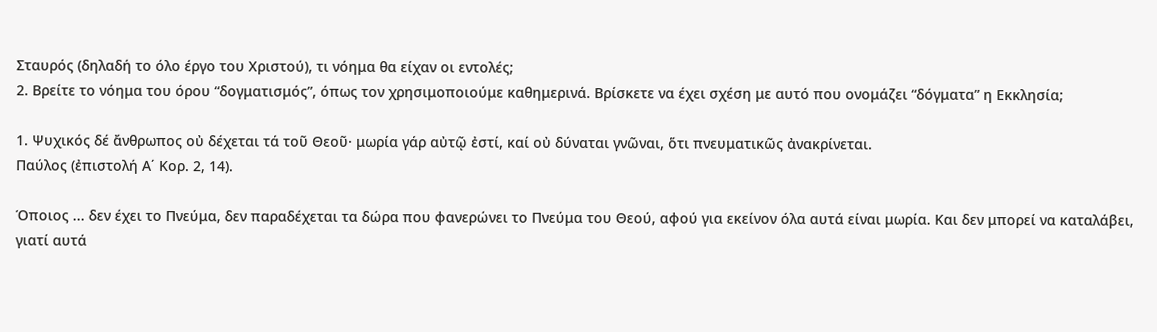Σταυρός (δηλαδή το όλο έργο του Χριστού), τι νόημα θα είχαν οι εντολές;
2. Βρείτε το νόημα του όρου “δογματισμός”, όπως τον χρησιμοποιούμε καθημερινά. Βρίσκετε να έχει σχέση με αυτό που ονομάζει “δόγματα” η Εκκλησία;

1. Ψυχικός δέ ἄνθρωπος οὐ δέχεται τά τοῦ Θεοῦ· μωρία γάρ αὐτῷ ἐστί, καί οὐ δύναται γνῶναι, ὅτι πνευματικῶς ἀνακρίνεται.
Παύλος (ἐπιστολή Α΄ Κορ. 2, 14).

Όποιος ... δεν έχει το Πνεύμα, δεν παραδέχεται τα δώρα που φανερώνει το Πνεύμα του Θεού, αφού για εκείνον όλα αυτά είναι μωρία. Και δεν μπορεί να καταλάβει, γιατί αυτά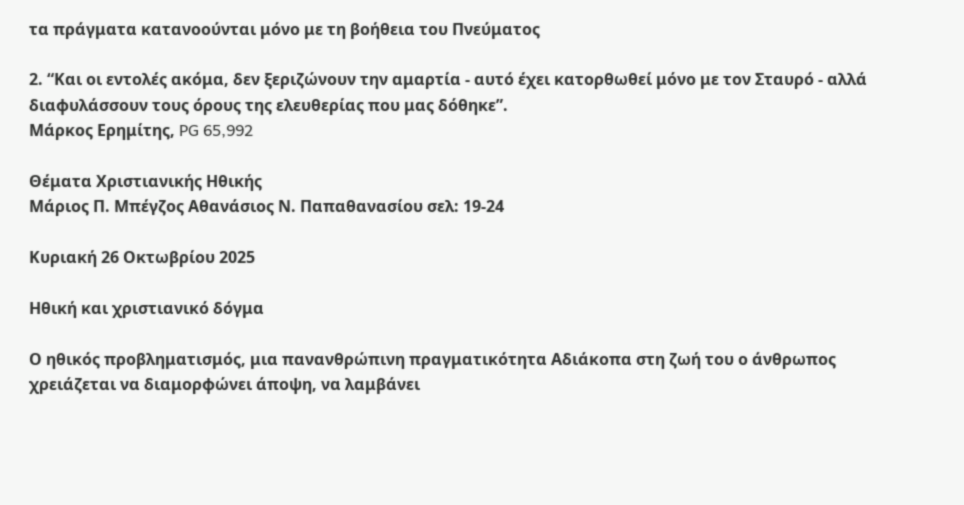τα πράγματα κατανοούνται μόνο με τη βοήθεια του Πνεύματος

2. “Και οι εντολές ακόμα, δεν ξεριζώνουν την αμαρτία - αυτό έχει κατορθωθεί μόνο με τον Σταυρό - αλλά διαφυλάσσουν τους όρους της ελευθερίας που μας δόθηκε”.
Μάρκος Ερημίτης, PG 65,992

Θέματα Χριστιανικής Ηθικής
Μάριος Π. Μπέγζος Αθανάσιος Ν. Παπαθανασίου σελ: 19-24

Κυριακή 26 Οκτωβρίου 2025

Ηθική και χριστιανικό δόγμα

Ο ηθικός προβληματισμός, μια πανανθρώπινη πραγματικότητα Αδιάκοπα στη ζωή του ο άνθρωπος χρειάζεται να διαμορφώνει άποψη, να λαμβάνει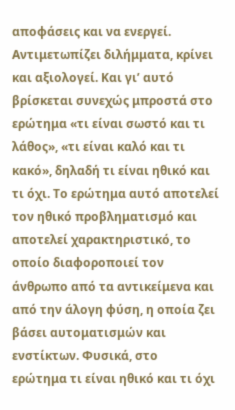αποφάσεις και να ενεργεί. Αντιμετωπίζει διλήμματα, κρίνει και αξιολογεί. Και γι’ αυτό βρίσκεται συνεχώς μπροστά στο ερώτημα «τι είναι σωστό και τι λάθος», «τι είναι καλό και τι κακό», δηλαδή τι είναι ηθικό και τι όχι. Το ερώτημα αυτό αποτελεί τον ηθικό προβληματισμό και αποτελεί χαρακτηριστικό, το οποίο διαφοροποιεί τον άνθρωπο από τα αντικείμενα και από την άλογη φύση, η οποία ζει βάσει αυτοματισμών και ενστίκτων. Φυσικά, στο
ερώτημα τι είναι ηθικό και τι όχι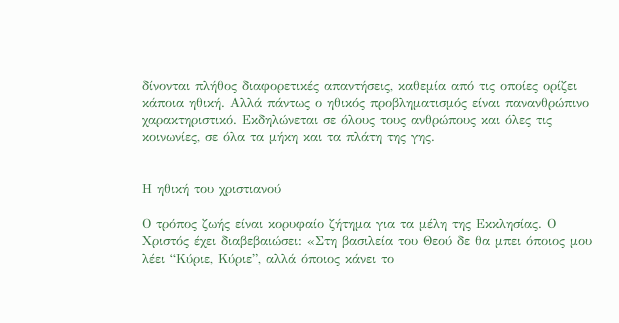δίνονται πλήθος διαφορετικές απαντήσεις, καθεμία από τις οποίες ορίζει κάποια ηθική. Αλλά πάντως ο ηθικός προβληματισμός είναι πανανθρώπινο χαρακτηριστικό. Εκδηλώνεται σε όλους τους ανθρώπους και όλες τις κοινωνίες, σε όλα τα μήκη και τα πλάτη της γης.


Η ηθική του χριστιανού

Ο τρόπος ζωής είναι κορυφαίο ζήτημα για τα μέλη της Εκκλησίας. Ο Χριστός έχει διαβεβαιώσει: «Στη βασιλεία του Θεού δε θα μπει όποιος μου λέει “Κύριε, Κύριε”, αλλά όποιος κάνει το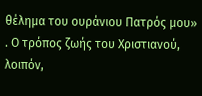θέλημα του ουράνιου Πατρός μου» . Ο τρόπος ζωής του Χριστιανού, λοιπόν,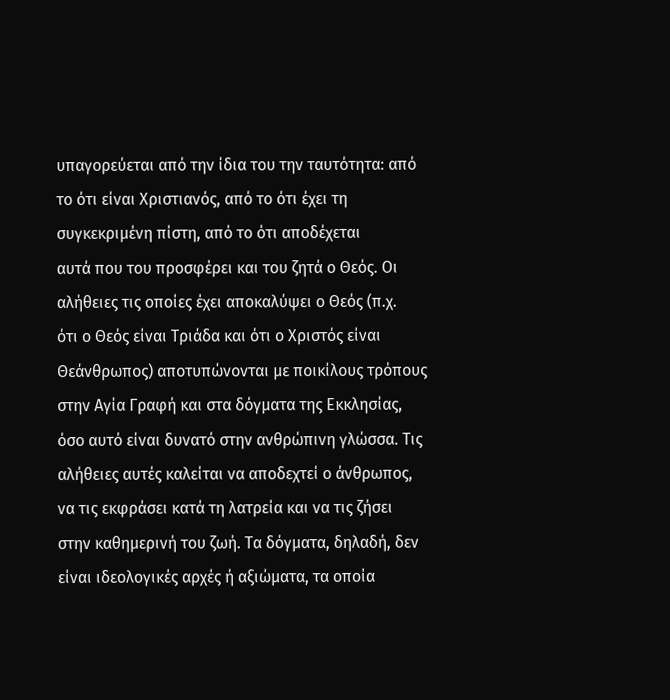υπαγορεύεται από την ίδια του την ταυτότητα: από το ότι είναι Χριστιανός, από το ότι έχει τη συγκεκριμένη πίστη, από το ότι αποδέχεται
αυτά που του προσφέρει και του ζητά ο Θεός. Οι αλήθειες τις οποίες έχει αποκαλύψει ο Θεός (π.χ.
ότι ο Θεός είναι Τριάδα και ότι ο Χριστός είναι Θεάνθρωπος) αποτυπώνονται με ποικίλους τρόπους στην Αγία Γραφή και στα δόγματα της Εκκλησίας, όσο αυτό είναι δυνατό στην ανθρώπινη γλώσσα. Τις αλήθειες αυτές καλείται να αποδεχτεί ο άνθρωπος, να τις εκφράσει κατά τη λατρεία και να τις ζήσει στην καθημερινή του ζωή. Τα δόγματα, δηλαδή, δεν είναι ιδεολογικές αρχές ή αξιώματα, τα οποία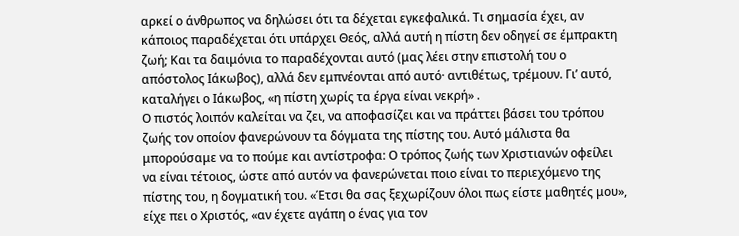αρκεί ο άνθρωπος να δηλώσει ότι τα δέχεται εγκεφαλικά. Τι σημασία έχει, αν κάποιος παραδέχεται ότι υπάρχει Θεός, αλλά αυτή η πίστη δεν οδηγεί σε έμπρακτη ζωή; Και τα δαιμόνια το παραδέχονται αυτό (μας λέει στην επιστολή του ο απόστολος Ιάκωβος), αλλά δεν εμπνέονται από αυτό· αντιθέτως, τρέμουν. Γι’ αυτό, καταλήγει ο Ιάκωβος, «η πίστη χωρίς τα έργα είναι νεκρή» .
Ο πιστός λοιπόν καλείται να ζει, να αποφασίζει και να πράττει βάσει του τρόπου ζωής τον οποίον φανερώνουν τα δόγματα της πίστης του. Αυτό μάλιστα θα μπορούσαμε να το πούμε και αντίστροφα: Ο τρόπος ζωής των Χριστιανών οφείλει να είναι τέτοιος, ώστε από αυτόν να φανερώνεται ποιο είναι το περιεχόμενο της πίστης του, η δογματική του. «Έτσι θα σας ξεχωρίζουν όλοι πως είστε μαθητές μου», είχε πει ο Χριστός, «αν έχετε αγάπη ο ένας για τον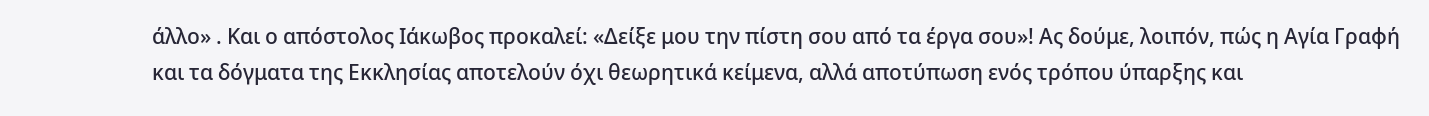άλλο» . Και ο απόστολος Ιάκωβος προκαλεί: «Δείξε μου την πίστη σου από τα έργα σου»! Ας δούμε, λοιπόν, πώς η Αγία Γραφή και τα δόγματα της Εκκλησίας αποτελούν όχι θεωρητικά κείμενα, αλλά αποτύπωση ενός τρόπου ύπαρξης και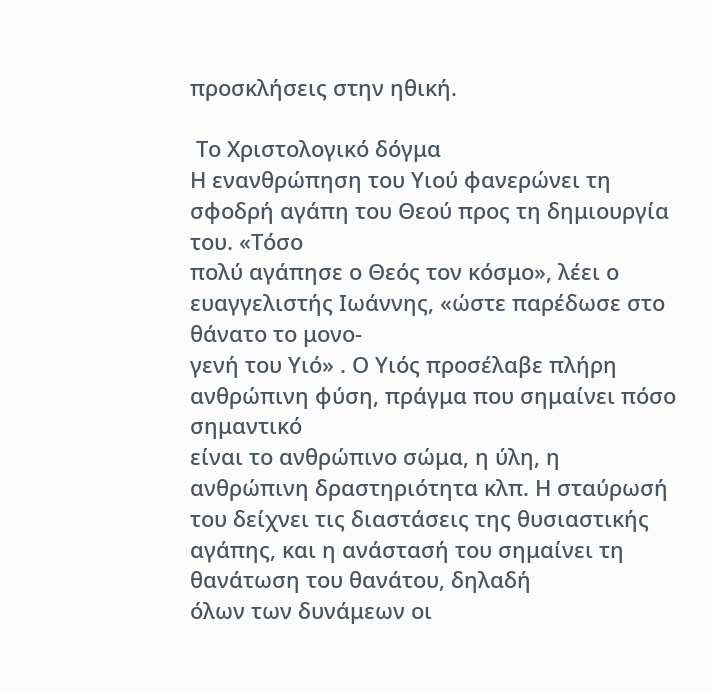προσκλήσεις στην ηθική.

 Το Χριστολογικό δόγμα
Η ενανθρώπηση του Υιού φανερώνει τη σφοδρή αγάπη του Θεού προς τη δημιουργία του. «Τόσο
πολύ αγάπησε ο Θεός τον κόσμο», λέει ο ευαγγελιστής Ιωάννης, «ώστε παρέδωσε στο θάνατο το μονο-
γενή του Υιό» . Ο Υιός προσέλαβε πλήρη ανθρώπινη φύση, πράγμα που σημαίνει πόσο σημαντικό
είναι το ανθρώπινο σώμα, η ύλη, η ανθρώπινη δραστηριότητα κλπ. Η σταύρωσή του δείχνει τις διαστάσεις της θυσιαστικής αγάπης, και η ανάστασή του σημαίνει τη θανάτωση του θανάτου, δηλαδή
όλων των δυνάμεων οι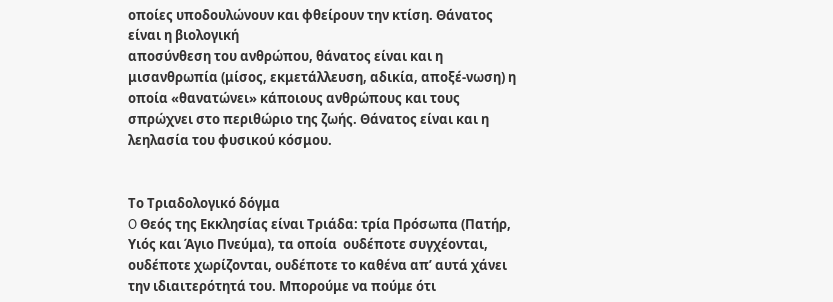οποίες υποδουλώνουν και φθείρουν την κτίση. Θάνατος είναι η βιολογική
αποσύνθεση του ανθρώπου, θάνατος είναι και η μισανθρωπία (μίσος, εκμετάλλευση, αδικία, αποξέ-νωση) η οποία «θανατώνει» κάποιους ανθρώπους και τους σπρώχνει στο περιθώριο της ζωής. Θάνατος είναι και η λεηλασία του φυσικού κόσμου.


Το Τριαδολογικό δόγμα
O Θεός της Εκκλησίας είναι Τριάδα: τρία Πρόσωπα (Πατήρ, Υιός και Άγιο Πνεύμα), τα οποία  ουδέποτε συγχέονται, ουδέποτε χωρίζονται, ουδέποτε το καθένα απ’ αυτά χάνει την ιδιαιτερότητά του. Μπορούμε να πούμε ότι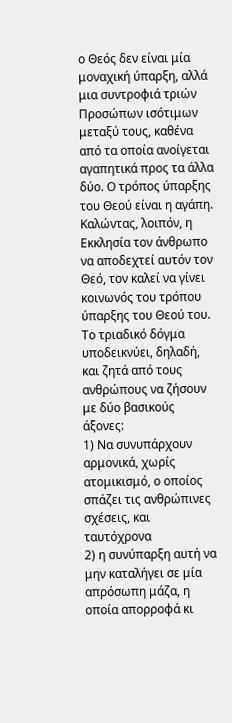ο Θεός δεν είναι μία μοναχική ύπαρξη, αλλά μια συντροφιά τριών Προσώπων ισότιμων μεταξύ τους, καθένα από τα οποία ανοίγεται αγαπητικά προς τα άλλα δύο. Ο τρόπος ύπαρξης του Θεού είναι η αγάπη. Καλώντας, λοιπόν, η Εκκλησία τον άνθρωπο να αποδεχτεί αυτόν τον Θεό, τον καλεί να γίνει κοινωνός του τρόπου ύπαρξης του Θεού του. Το τριαδικό δόγμα υποδεικνύει, δηλαδή, και ζητά από τους ανθρώπους να ζήσουν με δύο βασικούς άξονες:
1) Να συνυπάρχουν αρμονικά, χωρίς ατομικισμό, ο οποίος σπάζει τις ανθρώπινες σχέσεις, και  ταυτόχρονα
2) η συνύπαρξη αυτή να μην καταλήγει σε μία απρόσωπη μάζα, η οποία απορροφά κι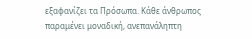εξαφανίζει τα Πρόσωπα. Κάθε άνθρωπος παραμένει μοναδική, ανεπανάληπτη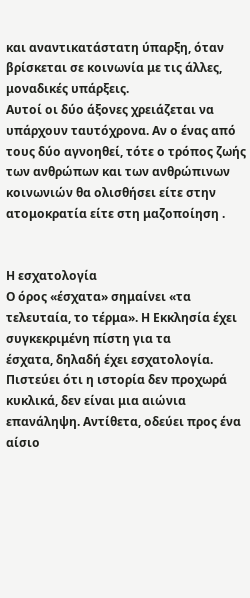και αναντικατάστατη ύπαρξη, όταν βρίσκεται σε κοινωνία με τις άλλες, μοναδικές υπάρξεις.
Αυτοί οι δύο άξονες χρειάζεται να υπάρχουν ταυτόχρονα. Αν ο ένας από τους δύο αγνοηθεί, τότε ο τρόπος ζωής των ανθρώπων και των ανθρώπινων κοινωνιών θα ολισθήσει είτε στην ατομοκρατία είτε στη μαζοποίηση .


Η εσχατολογία
Ο όρος «έσχατα» σημαίνει «τα τελευταία, το τέρμα». Η Εκκλησία έχει συγκεκριμένη πίστη για τα
έσχατα, δηλαδή έχει εσχατολογία. Πιστεύει ότι η ιστορία δεν προχωρά κυκλικά, δεν είναι μια αιώνια
επανάληψη. Αντίθετα, οδεύει προς ένα αίσιο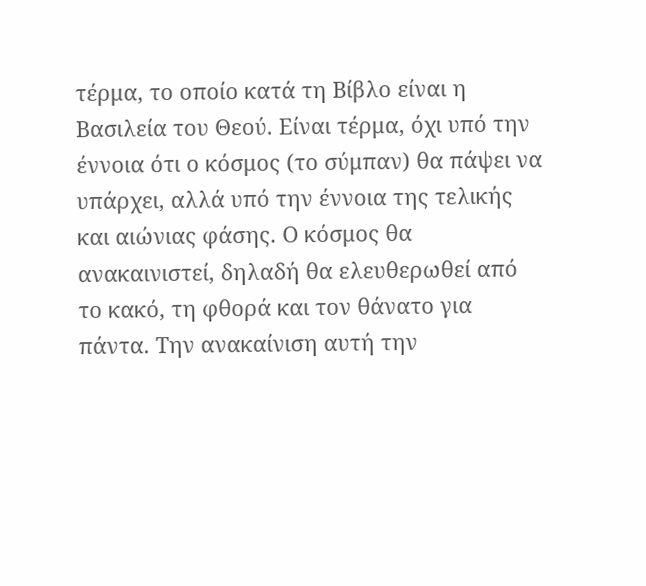τέρμα, το οποίο κατά τη Βίβλο είναι η Βασιλεία του Θεού. Είναι τέρμα, όχι υπό την έννοια ότι ο κόσμος (το σύμπαν) θα πάψει να υπάρχει, αλλά υπό την έννοια της τελικής και αιώνιας φάσης. Ο κόσμος θα ανακαινιστεί, δηλαδή θα ελευθερωθεί από το κακό, τη φθορά και τον θάνατο για πάντα. Την ανακαίνιση αυτή την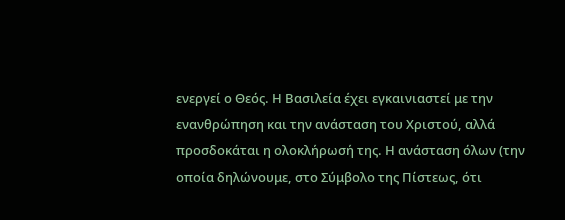ενεργεί ο Θεός. Η Βασιλεία έχει εγκαινιαστεί με την ενανθρώπηση και την ανάσταση του Χριστού, αλλά προσδοκάται η ολοκλήρωσή της. Η ανάσταση όλων (την οποία δηλώνουμε, στο Σύμβολο της Πίστεως, ότι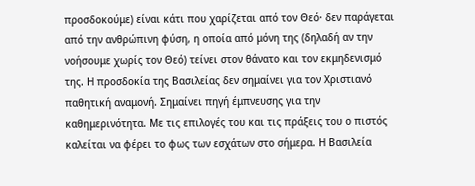προσδοκούμε) είναι κάτι που χαρίζεται από τον Θεό· δεν παράγεται από την ανθρώπινη φύση, η οποία από μόνη της (δηλαδή αν την νοήσουμε χωρίς τον Θεό) τείνει στον θάνατο και τον εκμηδενισμό της. Η προσδοκία της Βασιλείας δεν σημαίνει για τον Χριστιανό παθητική αναμονή. Σημαίνει πηγή έμπνευσης για την καθημερινότητα. Με τις επιλογές του και τις πράξεις του ο πιστός καλείται να φέρει το φως των εσχάτων στο σήμερα. Η Βασιλεία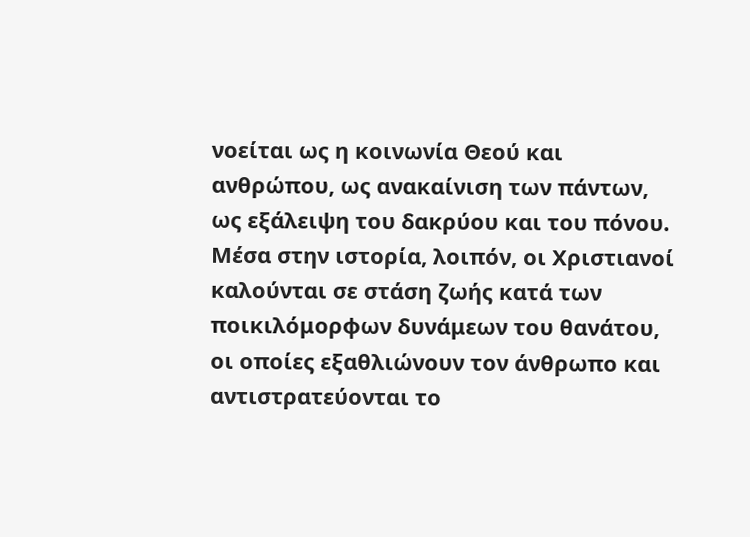νοείται ως η κοινωνία Θεού και ανθρώπου, ως ανακαίνιση των πάντων, ως εξάλειψη του δακρύου και του πόνου. Μέσα στην ιστορία, λοιπόν, οι Χριστιανοί καλούνται σε στάση ζωής κατά των ποικιλόμορφων δυνάμεων του θανάτου, οι οποίες εξαθλιώνουν τον άνθρωπο και αντιστρατεύονται το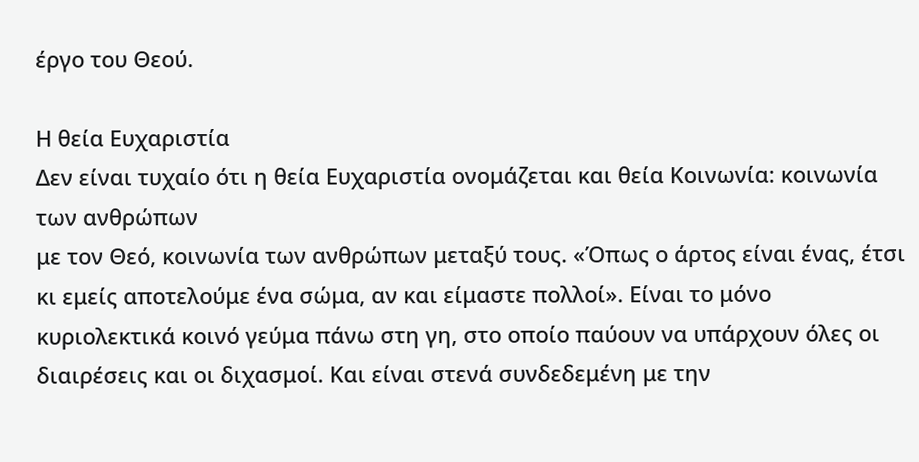έργο του Θεού.

Η θεία Ευχαριστία
Δεν είναι τυχαίο ότι η θεία Ευχαριστία ονομάζεται και θεία Κοινωνία: κοινωνία των ανθρώπων
με τον Θεό, κοινωνία των ανθρώπων μεταξύ τους. «Όπως ο άρτος είναι ένας, έτσι κι εμείς αποτελούμε ένα σώμα, αν και είμαστε πολλοί». Είναι το μόνο κυριολεκτικά κοινό γεύμα πάνω στη γη, στο οποίο παύουν να υπάρχουν όλες οι διαιρέσεις και οι διχασμοί. Και είναι στενά συνδεδεμένη με την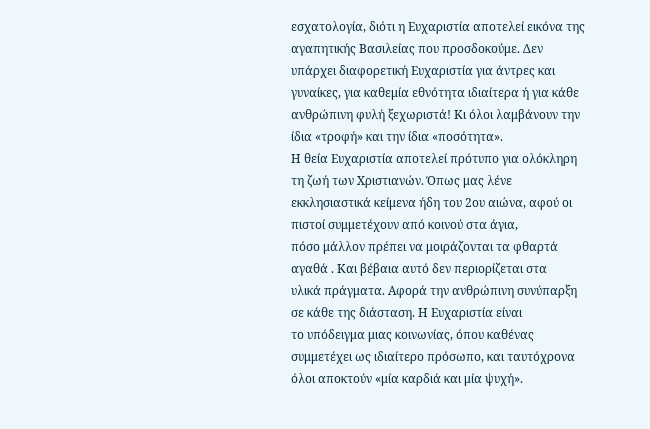εσχατολογία, διότι η Ευχαριστία αποτελεί εικόνα της αγαπητικής Βασιλείας που προσδοκούμε. Δεν υπάρχει διαφορετική Ευχαριστία για άντρες και γυναίκες, για καθεμία εθνότητα ιδιαίτερα ή για κάθε ανθρώπινη φυλή ξεχωριστά! Κι όλοι λαμβάνουν την ίδια «τροφή» και την ίδια «ποσότητα».
Η θεία Ευχαριστία αποτελεί πρότυπο για ολόκληρη τη ζωή των Χριστιανών. Όπως μας λένε εκκλησιαστικά κείμενα ήδη του 2ου αιώνα, αφού οι πιστοί συμμετέχουν από κοινού στα άγια,
πόσο μάλλον πρέπει να μοιράζονται τα φθαρτά αγαθά . Και βέβαια αυτό δεν περιορίζεται στα
υλικά πράγματα. Αφορά την ανθρώπινη συνύπαρξη σε κάθε της διάσταση. Η Ευχαριστία είναι
το υπόδειγμα μιας κοινωνίας, όπου καθένας συμμετέχει ως ιδιαίτερο πρόσωπο, και ταυτόχρονα όλοι αποκτούν «μία καρδιά και μία ψυχή».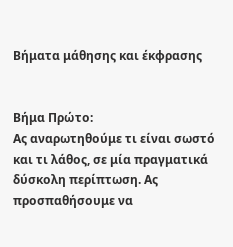Βήματα μάθησης και έκφρασης


Βήμα Πρώτο:
Ας αναρωτηθούμε τι είναι σωστό και τι λάθος, σε μία πραγματικά δύσκολη περίπτωση. Ας προσπαθήσουμε να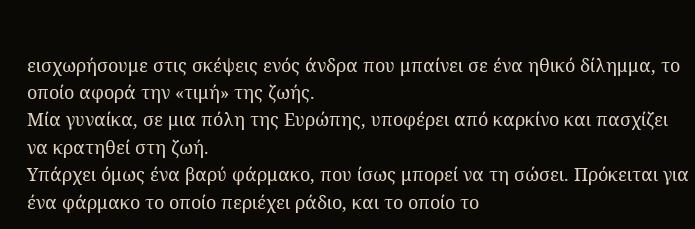εισχωρήσουμε στις σκέψεις ενός άνδρα που μπαίνει σε ένα ηθικό δίλημμα, το οποίο αφορά την «τιμή» της ζωής.
Μία γυναίκα, σε μια πόλη της Ευρώπης, υποφέρει από καρκίνο και πασχίζει να κρατηθεί στη ζωή.
Υπάρχει όμως ένα βαρύ φάρμακο, που ίσως μπορεί να τη σώσει. Πρόκειται για ένα φάρμακο το οποίο περιέχει ράδιο, και το οποίο το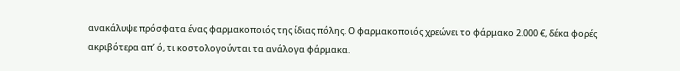ανακάλυψε πρόσφατα ένας φαρμακοποιός της ίδιας πόλης. Ο φαρμακοποιός χρεώνει το φάρμακο 2.000 €, δέκα φορές ακριβότερα απ’ ό, τι κοστολογούνται τα ανάλογα φάρμακα.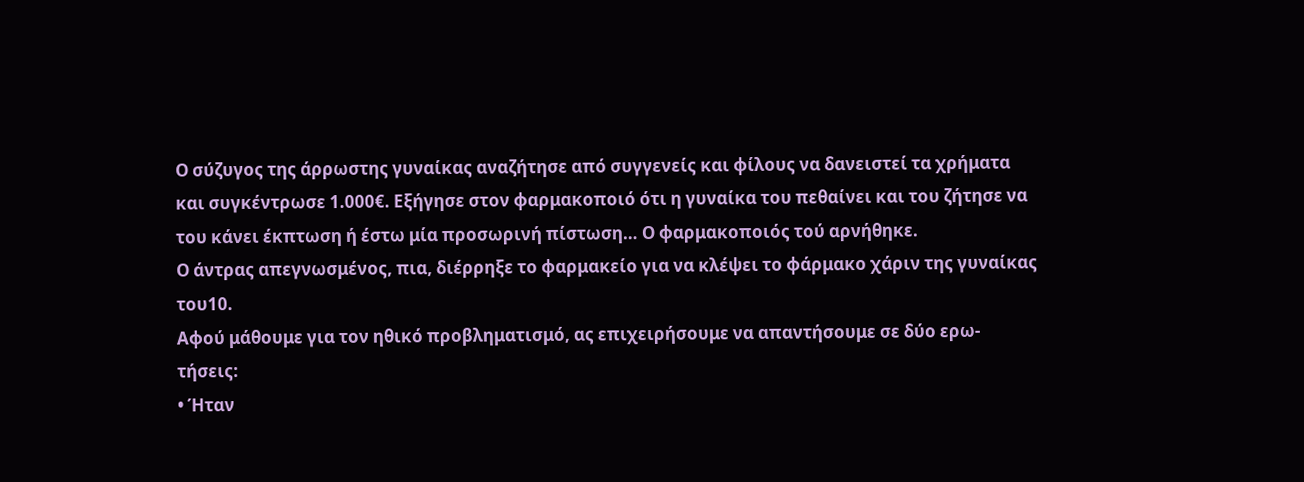Ο σύζυγος της άρρωστης γυναίκας αναζήτησε από συγγενείς και φίλους να δανειστεί τα χρήματα
και συγκέντρωσε 1.000€. Εξήγησε στον φαρμακοποιό ότι η γυναίκα του πεθαίνει και του ζήτησε να του κάνει έκπτωση ή έστω μία προσωρινή πίστωση… Ο φαρμακοποιός τού αρνήθηκε.
Ο άντρας απεγνωσμένος, πια, διέρρηξε το φαρμακείο για να κλέψει το φάρμακο χάριν της γυναίκας του10.
Αφού μάθουμε για τον ηθικό προβληματισμό, ας επιχειρήσουμε να απαντήσουμε σε δύο ερω-
τήσεις:
• Ήταν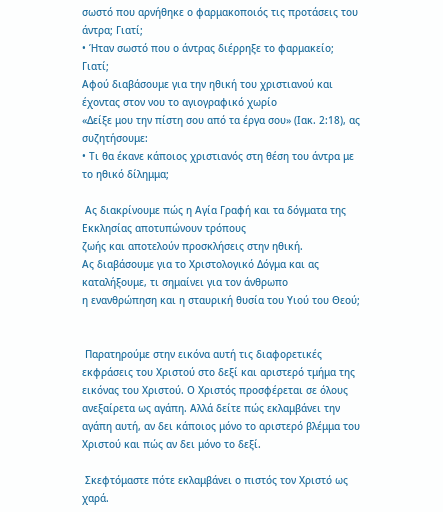σωστό που αρνήθηκε ο φαρμακοποιός τις προτάσεις του άντρα; Γιατί;
• Ήταν σωστό που ο άντρας διέρρηξε το φαρμακείο; Γιατί;
Αφού διαβάσουμε για την ηθική του χριστιανού και έχοντας στον νου το αγιογραφικό χωρίο
«Δείξε μου την πίστη σου από τα έργα σου» (Ιακ. 2:18), ας συζητήσουμε:
• Τι θα έκανε κάποιος χριστιανός στη θέση του άντρα με το ηθικό δίλημμα;

 Ας διακρίνουμε πώς η Αγία Γραφή και τα δόγματα της Εκκλησίας αποτυπώνουν τρόπους
ζωής και αποτελούν προσκλήσεις στην ηθική.
Ας διαβάσουμε για το Χριστολογικό Δόγμα και ας καταλήξουμε, τι σημαίνει για τον άνθρωπο
η ενανθρώπηση και η σταυρική θυσία του Υιού του Θεού;


 Παρατηρούμε στην εικόνα αυτή τις διαφορετικές εκφράσεις του Χριστού στο δεξί και αριστερό τμήμα της εικόνας του Χριστού. Ο Χριστός προσφέρεται σε όλους ανεξαίρετα ως αγάπη. Αλλά δείτε πώς εκλαμβάνει την αγάπη αυτή, αν δει κάποιος μόνο το αριστερό βλέμμα του Χριστού και πώς αν δει μόνο το δεξί.

 Σκεφτόμαστε πότε εκλαμβάνει ο πιστός τον Χριστό ως χαρά.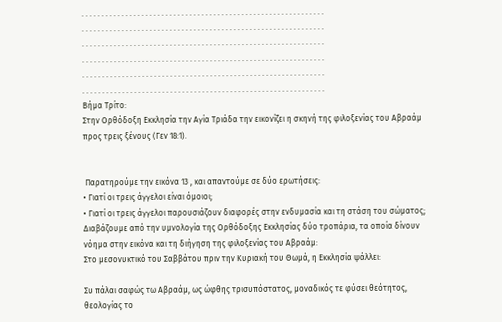. . . . . . . . . . . . . . . . . . . . . . . . . . . . . . . . . . . . . . . . . . . . . . . . . . . . . . . . . . . . .
. . . . . . . . . . . . . . . . . . . . . . . . . . . . . . . . . . . . . . . . . . . . . . . . . . . . . . . . . . . . .
. . . . . . . . . . . . . . . . . . . . . . . . . . . . . . . . . . . . . . . . . . . . . . . . . . . . . . . . . . . . .
. . . . . . . . . . . . . . . . . . . . . . . . . . . . . . . . . . . . . . . . . . . . . . . . . . . . . . . . . . . . .
. . . . . . . . . . . . . . . . . . . . . . . . . . . . . . . . . . . . . . . . . . . . . . . . . . . . . . . . . . . . .
. . . . . . . . . . . . . . . . . . . . . . . . . . . . . . . . . . . . . . . . . . . . . . . . . . . . . . . . . . . . .
Βήμα Τρίτο:
Στην Ορθόδοξη Εκκλησία την Αγία Τριάδα την εικονίζει η σκηνή της φιλοξενίας του Αβραάμ προς τρεις ξένους (Γεν 18:1).


 Παρατηρούμε την εικόνα 13 , και απαντούμε σε δύο ερωτήσεις:
• Γιατί οι τρεις άγγελοι είναι όμοιοι;
• Γιατί οι τρεις άγγελοι παρουσιάζουν διαφορές στην ενδυμασία και τη στάση του σώματος;
Διαβάζουμε από την υμνολογία της Ορθόδοξης Εκκλησίας δύο τροπάρια, τα οποία δίνουν νόημα στην εικόνα και τη διήγηση της φιλοξενίας του Αβραάμ:
Στο μεσονυκτικό του Σαββάτου πριν την Κυριακή του Θωμά, η Εκκλησία ψάλλει:

Συ πάλαι σαφώς τω Αβραάμ, ως ώφθης τρισυπόστατος, μοναδικός τε φύσει θεότητος, θεολογίας το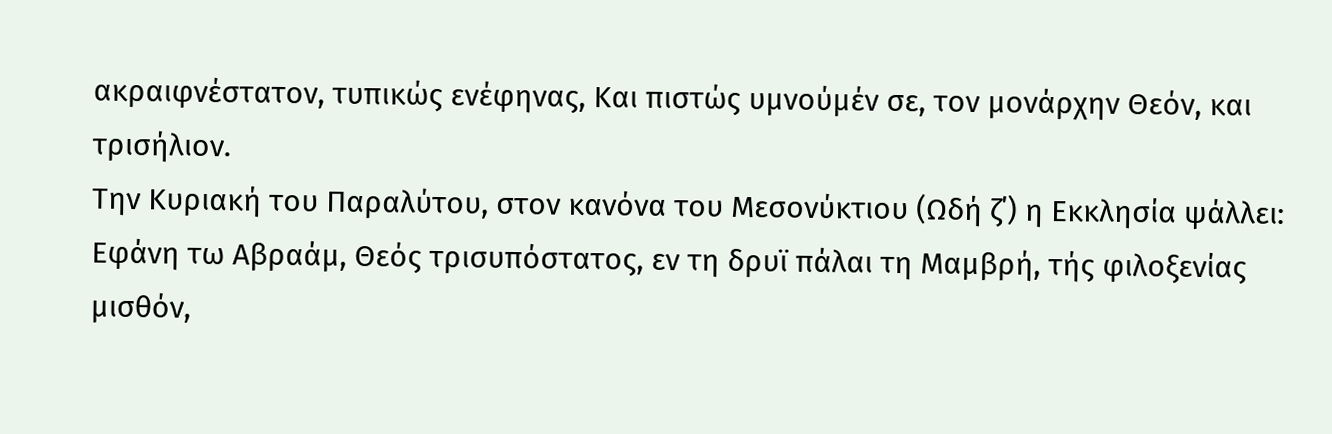ακραιφνέστατον, τυπικώς ενέφηνας, Kαι πιστώς υμνούμέν σε, τον μονάρχην Θεόν, και τρισήλιον.
Την Κυριακή του Παραλύτου, στον κανόνα του Μεσονύκτιου (Ωδή ζ΄) η Εκκλησία ψάλλει:
Εφάνη τω Αβραάμ, Θεός τρισυπόστατος, εν τη δρυϊ πάλαι τη Μαμβρή, τής φιλοξενίας μισθόν,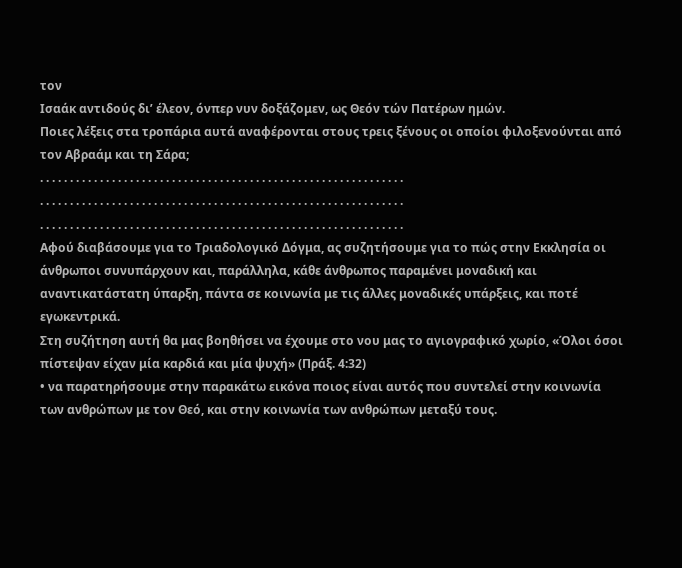τον
Ισαάκ αντιδούς δι’ έλεον, όνπερ νυν δοξάζομεν, ως Θεόν τών Πατέρων ημών.
Ποιες λέξεις στα τροπάρια αυτά αναφέρονται στους τρεις ξένους οι οποίοι φιλοξενούνται από
τον Αβραάμ και τη Σάρα;
. . . . . . . . . . . . . . . . . . . . . . . . . . . . . . . . . . . . . . . . . . . . . . . . . . . . . . . . . . . . .
. . . . . . . . . . . . . . . . . . . . . . . . . . . . . . . . . . . . . . . . . . . . . . . . . . . . . . . . . . . . .
. . . . . . . . . . . . . . . . . . . . . . . . . . . . . . . . . . . . . . . . . . . . . . . . . . . . . . . . . . . . .
Αφού διαβάσουμε για το Τριαδολογικό Δόγμα, ας συζητήσουμε για το πώς στην Εκκλησία οι άνθρωποι συνυπάρχουν και, παράλληλα, κάθε άνθρωπος παραμένει μοναδική και αναντικατάστατη ύπαρξη, πάντα σε κοινωνία με τις άλλες μοναδικές υπάρξεις, και ποτέ εγωκεντρικά.
Στη συζήτηση αυτή θα μας βοηθήσει να έχουμε στο νου μας το αγιογραφικό χωρίο, «Όλοι όσοι πίστεψαν είχαν μία καρδιά και μία ψυχή» (Πράξ. 4:32)
• να παρατηρήσουμε στην παρακάτω εικόνα ποιος είναι αυτός που συντελεί στην κοινωνία των ανθρώπων με τον Θεό, και στην κοινωνία των ανθρώπων μεταξύ τους.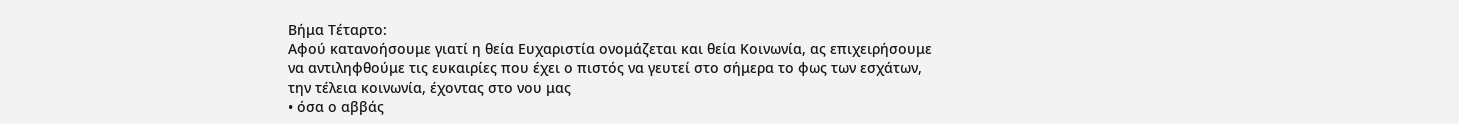Βήμα Τέταρτο:
Αφού κατανοήσουμε γιατί η θεία Ευχαριστία ονομάζεται και θεία Κοινωνία, ας επιχειρήσουμε
να αντιληφθούμε τις ευκαιρίες που έχει ο πιστός να γευτεί στο σήμερα το φως των εσχάτων,
την τέλεια κοινωνία, έχοντας στο νου μας
• όσα ο αββάς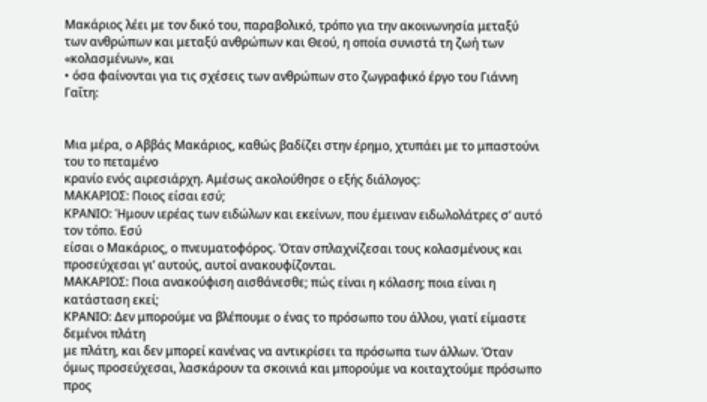Μακάριος λέει με τον δικό του, παραβολικό, τρόπο για την ακοινωνησία μεταξύ των ανθρώπων και μεταξύ ανθρώπων και Θεού, η οποία συνιστά τη ζωή των «κολασμένων», και
• όσα φαίνονται για τις σχέσεις των ανθρώπων στο ζωγραφικό έργο του Γιάννη Γαΐτη:


Μια μέρα, ο Αββάς Μακάριος, καθώς βαδίζει στην έρημο, χτυπάει με το μπαστούνι του το πεταμένο
κρανίο ενός αιρεσιάρχη. Αμέσως ακολούθησε ο εξής διάλογος:
ΜΑΚΑΡΙΟΣ: Ποιος είσαι εσύ;
ΚΡΑΝΙO: Ήμουν ιερέας των ειδώλων και εκείνων, που έμειναν ειδωλολάτρες σ’ αυτό τον τόπο. Εσύ
είσαι ο Μακάριος, ο πνευματοφόρος. Όταν σπλαχνίζεσαι τους κολασμένους και προσεύχεσαι γι’ αυτούς, αυτοί ανακουφίζονται.
ΜΑΚΑΡΙΟΣ: Ποια ανακούφιση αισθάνεσθε; πώς είναι η κόλαση; ποια είναι η κατάσταση εκεί;
ΚΡΑΝΙΟ: Δεν μπορούμε να βλέπουμε ο ένας το πρόσωπο του άλλου, γιατί είμαστε δεμένοι πλάτη
με πλάτη, και δεν μπορεί κανένας να αντικρίσει τα πρόσωπα των άλλων. Όταν όμως προσεύχεσαι, λασκάρουν τα σκοινιά και μπορούμε να κοιταχτούμε πρόσωπο προς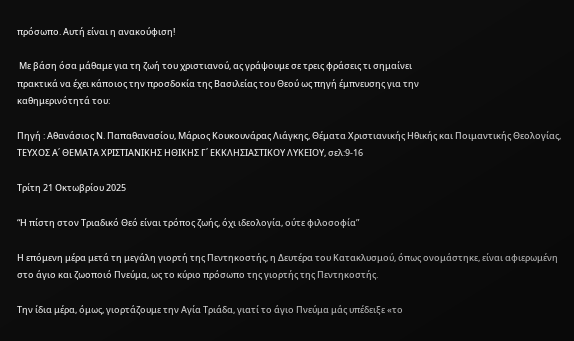πρόσωπο. Αυτή είναι η ανακούφιση!

 Με βάση όσα μάθαμε για τη ζωή του χριστιανού, ας γράψουμε σε τρεις φράσεις τι σημαίνει
πρακτικά να έχει κάποιος την προσδοκία της Βασιλείας του Θεού ως πηγή έμπνευσης για την
καθημερινότητά του:

Πηγή : Αθανάσιος Ν. Παπαθανασίου, Μάριος Κουκουνάρας Λιάγκης, Θέματα Χριστιανικής Ηθικής και Ποιμαντικής Θεολογίας, ΤΕΥΧΟΣ Α΄ ΘΕΜΑΤΑ ΧΡΙΣΤΙΑΝΙΚΗΣ ΗΘΙΚΗΣ Γ΄ ΕΚΚΛΗΣΙΑΣΤΙΚΟΥ ΛΥΚΕΙΟΥ, σελ:9-16

Τρίτη 21 Οκτωβρίου 2025

“Η πίστη στον Τριαδικό Θεό είναι τρόπος ζωής, όχι ιδεολογία, ούτε φιλοσοφία”

Η επόμενη μέρα μετά τη μεγάλη γιορτή της Πεντηκοστής, η Δευτέρα του Κατακλυσμού, όπως ονομάστηκε, είναι αφιερωμένη στο άγιο και ζωοποιό Πνεύμα, ως το κύριο πρόσωπο της γιορτής της Πεντηκοστής.

Την ίδια μέρα, όμως, γιορτάζουμε την Αγία Τριάδα, γιατί το άγιο Πνεύμα μάς υπέδειξε «το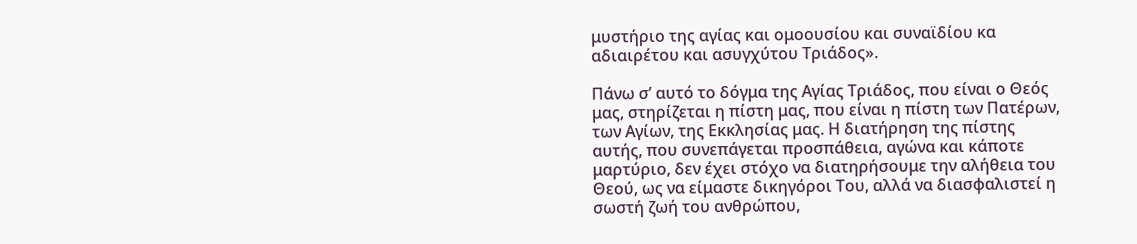μυστήριο της αγίας και ομοουσίου και συναϊδίου κα αδιαιρέτου και ασυγχύτου Τριάδος».

Πάνω σ’ αυτό το δόγμα της Αγίας Τριάδος, που είναι ο Θεός μας, στηρίζεται η πίστη μας, που είναι η πίστη των Πατέρων, των Αγίων, της Εκκλησίας μας. Η διατήρηση της πίστης αυτής, που συνεπάγεται προσπάθεια, αγώνα και κάποτε μαρτύριο, δεν έχει στόχο να διατηρήσουμε την αλήθεια του Θεού, ως να είμαστε δικηγόροι Του, αλλά να διασφαλιστεί η σωστή ζωή του ανθρώπου,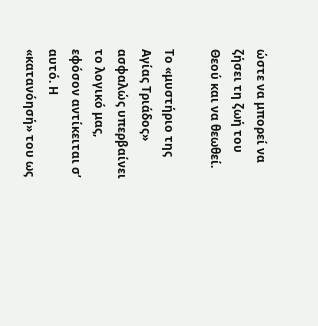ώστε να μπορεί να ζήσει τη ζωή του Θεού και να θεωθεί.

Το «μυστήριο της Αγίας Τριάδος» ασφαλώς υπερβαίνει το λογικό μας, εφόσον αντίκειται σ’ αυτό. Η «κατανόησή» του ως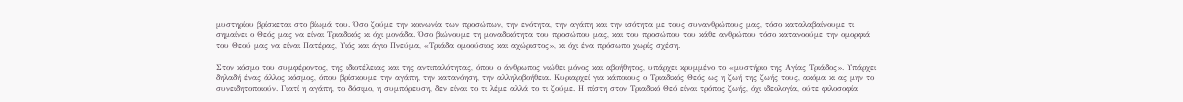μυστηρίου βρίσκεται στο βίωμά του. Όσο ζούμε την κοινωνία των προσώπων, την ενότητα, την αγάπη και την ισότητα με τους συνανθρώπους μας, τόσο καταλαβαίνουμε τι σημαίνει ο Θεός μας να είναι Τριαδικός κι όχι μονάδα. Όσο βιώνουμε τη μοναδικότητα του προσώπου μας, και του προσώπου του κάθε ανθρώπου τόσο κατανοούμε την ομορφιά του Θεού μας να είναι Πατέρας, Υιός και άγιο Πνεύμα, «Τριάδα ομοούσιος και αχώριστος», κι όχι ένα πρόσωπο χωρίς σχέση.

Στον κόσμο του συμφέροντος, της ιδιοτέλειας και της αντιπαλότητας, όπου ο άνθρωπος νιώθει μόνος και αβοήθητος, υπάρχει κρυμμένο το «μυστήριο της Αγίας Τριάδος». Υπάρχει δηλαδή ένας άλλος κόσμος, όπου βρίσκουμε την αγάπη, την κατανόηση, την αλληλοβοήθεια. Κυριαρχεί για κάποιους ο Τριαδικός Θεός ως η ζωή της ζωής τους, ακόμα κι ας μην το συνειδητοποιούν. Γιατί η αγάπη, το δόσιμο, η συμπόρευση, δεν είναι το τι λέμε αλλά το τι ζούμε. Η πίστη στον Τριαδικό Θεό είναι τρόπος ζωής, όχι ιδεολογία, ούτε φιλοσοφία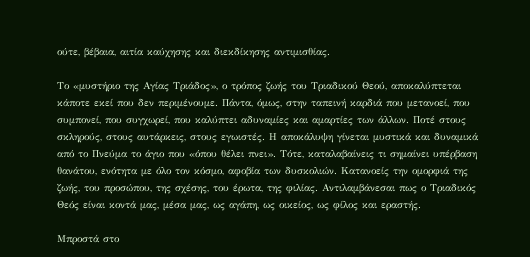ούτε, βέβαια, αιτία καύχησης και διεκδίκησης αντιμισθίας.

Το «μυστήριο της Αγίας Τριάδος», ο τρόπος ζωής του Τριαδικού Θεού, αποκαλύπτεται κάποτε εκεί που δεν περιμένουμε. Πάντα, όμως, στην ταπεινή καρδιά που μετανοεί, που συμπονεί, που συγχωρεί, που καλύπτει αδυναμίες και αμαρτίες των άλλων. Ποτέ στους σκληρούς, στους αυτάρκεις, στους εγωιστές. Η αποκάλυψη γίνεται μυστικά και δυναμικά από το Πνεύμα το άγιο που «όπου θέλει πνει». Τότε, καταλαβαίνεις τι σημαίνει υπέρβαση θανάτου, ενότητα με όλο τον κόσμο, αφοβία των δυσκολιών. Κατανοείς την ομορφιά της ζωής, του προσώπου, της σχέσης, του έρωτα, της φιλίας. Αντιλαμβάνεσαι πως ο Τριαδικός Θεός είναι κοντά μας, μέσα μας, ως αγάπη, ως οικείος, ως φίλος και εραστής.

Μπροστά στο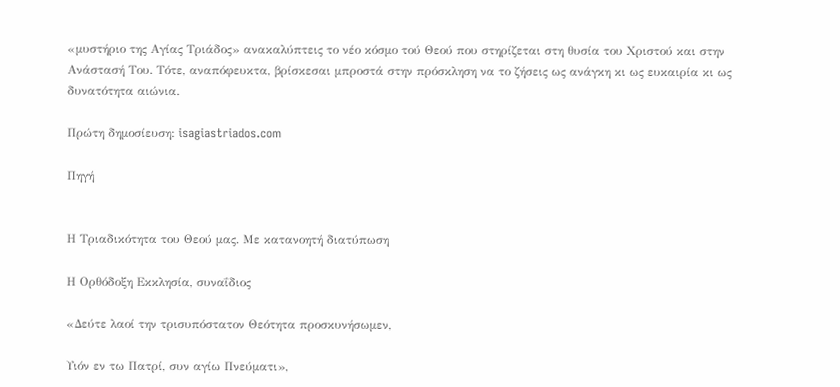«μυστήριο της Αγίας Τριάδος» ανακαλύπτεις το νέο κόσμο τού Θεού που στηρίζεται στη θυσία του Χριστού και στην Ανάστασή Του. Τότε, αναπόφευκτα, βρίσκεσαι μπροστά στην πρόσκληση να το ζήσεις ως ανάγκη κι ως ευκαιρία κι ως δυνατότητα αιώνια.

Πρώτη δημοσίευση: isagiastriados.com

Πηγή


Η Τριαδικότητα του Θεού μας. Με κατανοητή διατύπωση

Η Ορθόδοξη Εκκλησία, συναΐδιος

«Δεύτε λαοί την τρισυπόστατον Θεότητα προσκυνήσωμεν,

Υιόν εν τω Πατρί, συν αγίω Πνεύματι»,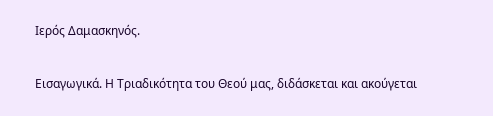Ιερός Δαμασκηνός.

Εισαγωγικά. Η Τριαδικότητα του Θεού μας, διδάσκεται και ακούγεται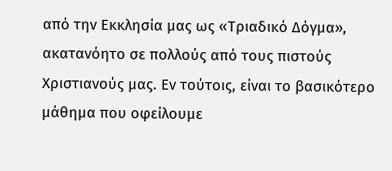από την Εκκλησία μας ως «Τριαδικό Δόγμα», ακατανόητο σε πολλούς από τους πιστούς Χριστιανούς μας. Εν τούτοις, είναι το βασικότερο μάθημα που οφείλουμε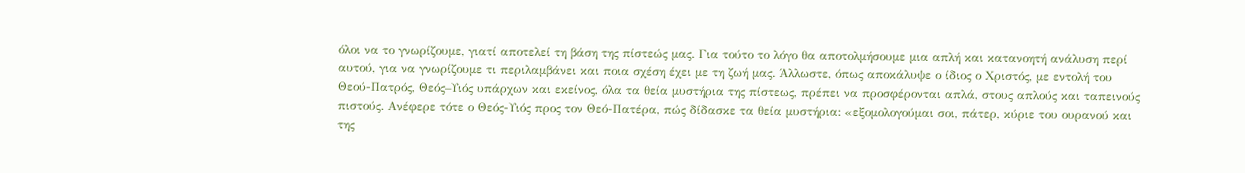όλοι να το γνωρίζουμε, γιατί αποτελεί τη βάση της πίστεώς μας. Για τούτο το λόγο θα αποτολμήσουμε μια απλή και κατανοητή ανάλυση περί αυτού, για να γνωρίζουμε τι περιλαμβάνει και ποια σχέση έχει με τη ζωή μας. Άλλωστε, όπως αποκάλυψε ο ίδιος ο Χριστός, με εντολή του Θεού-Πατρός, Θεός–Υιός υπάρχων και εκείνος, όλα τα θεία μυστήρια της πίστεως, πρέπει να προσφέρονται απλά, στους απλούς και ταπεινούς πιστούς. Ανέφερε τότε ο Θεός-Υιός προς τον Θεό-Πατέρα, πώς δίδασκε τα θεία μυστήρια: «εξομολογούμαι σοι, πάτερ, κύριε του ουρανού και της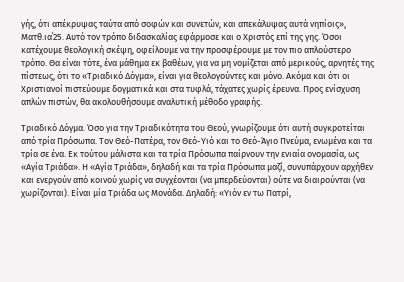γής, ότι απέκρυψας ταύτα από σοφών και συνετών, και απεκάλυψας αυτά νηπίοις», Ματθ.ια΄25. Αυτό τον τρόπο διδασκαλίας εφάρμοσε και ο Χριστός επί της γης. Όσοι κατέχουμε θεολογική σκέψη, οφείλουμε να την προσφέρουμε με τον πιο απλούστερο τρόπο. Θα είναι τότε, ένα μάθημα εκ βαθέων, για να μη νομίζεται από μερικούς, αρνητές της πίστεως, ότι το «Τριαδικό Δόγμα», είναι για θεολογούντες και μόνο. Ακόμα και ότι οι Χριστιανοί πιστεύουμε δογματικά και στα τυφλά, τάχατες χωρίς έρευνα. Προς ενίσχυση απλών πιστών, θα ακολουθήσουμε αναλυτική μέθοδο γραφής.

Τριαδικό Δόγμα. Όσο για την Τριαδικότητα του Θεού, γνωρίζουμε ότι αυτή συγκροτείται από τρία Πρόσωπα. Τον Θεό-Πατέρα, τον Θεό-Υιό και το Θεό-Άγιο Πνεύμα, ενωμένα και τα τρία σε ένα. Εκ τούτου μάλιστα και τα τρία Πρόσωπα παίρνουν την ενιαία ονομασία, ως «Αγία Τριάδα». Η «Αγία Τριάδα», δηλαδή και τα τρία Πρόσωπα μαζί, συνυπάρχουν αρχήθεν και ενεργούν από κοινού χωρίς να συγχέονται (να μπερδεύονται) ούτε να διαιρούνται (να χωρίζονται). Είναι μία Τριάδα ως Μονάδα. Δηλαδή: «Υιόν εν τω Πατρί,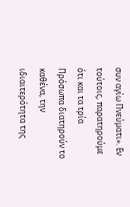συν αγίω Πνεύματι». Εν τούτοις, παρατηρούμε ότι και τα τρία Πρόσωπα διατηρούν το καθένα, την ιδιαιτερότητα της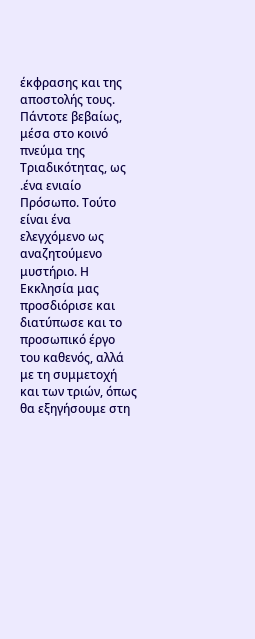έκφρασης και της αποστολής τους. Πάντοτε βεβαίως, μέσα στο κοινό πνεύμα της Τριαδικότητας, ως .ένα ενιαίο Πρόσωπο. Τούτο είναι ένα ελεγχόμενο ως αναζητούμενο μυστήριο. Η Εκκλησία μας προσδιόρισε και διατύπωσε και το προσωπικό έργο του καθενός, αλλά με τη συμμετοχή και των τριών, όπως θα εξηγήσουμε στη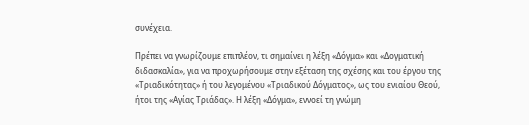συνέχεια.

Πρέπει να γνωρίζουμε επιπλέον, τι σημαίνει η λέξη «Δόγμα» και «Δογματική διδασκαλία», για να προχωρήσουμε στην εξέταση της σχέσης και του έργου της «Τριαδικότητας» ή του λεγομένου «Τριαδικού Δόγματος», ως του ενιαίου Θεού, ήτοι της «Αγίας Τριάδας». Η λέξη «Δόγμα», εννοεί τη γνώμη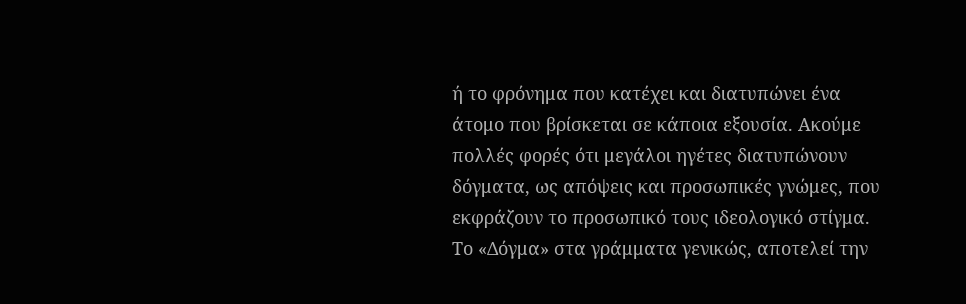ή το φρόνημα που κατέχει και διατυπώνει ένα άτομο που βρίσκεται σε κάποια εξουσία. Ακούμε πολλές φορές ότι μεγάλοι ηγέτες διατυπώνουν δόγματα, ως απόψεις και προσωπικές γνώμες, που εκφράζουν το προσωπικό τους ιδεολογικό στίγμα. Το «Δόγμα» στα γράμματα γενικώς, αποτελεί την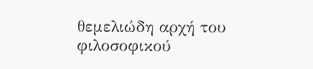θεμελιώδη αρχή του φιλοσοφικού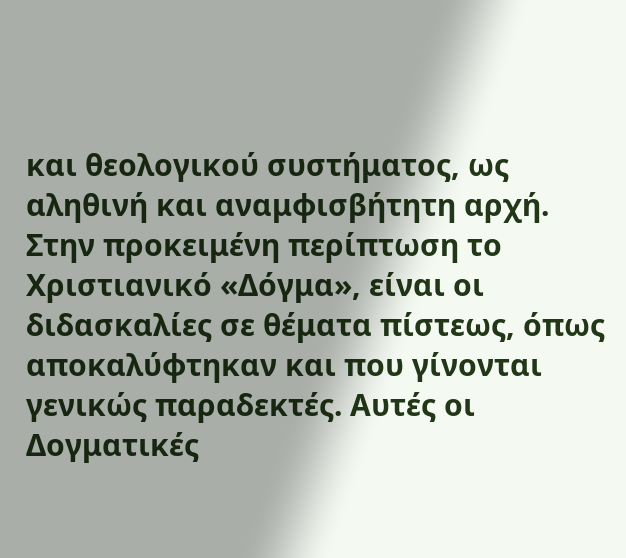και θεολογικού συστήματος, ως αληθινή και αναμφισβήτητη αρχή. Στην προκειμένη περίπτωση το Χριστιανικό «Δόγμα», είναι οι διδασκαλίες σε θέματα πίστεως, όπως αποκαλύφτηκαν και που γίνονται γενικώς παραδεκτές. Αυτές οι Δογματικές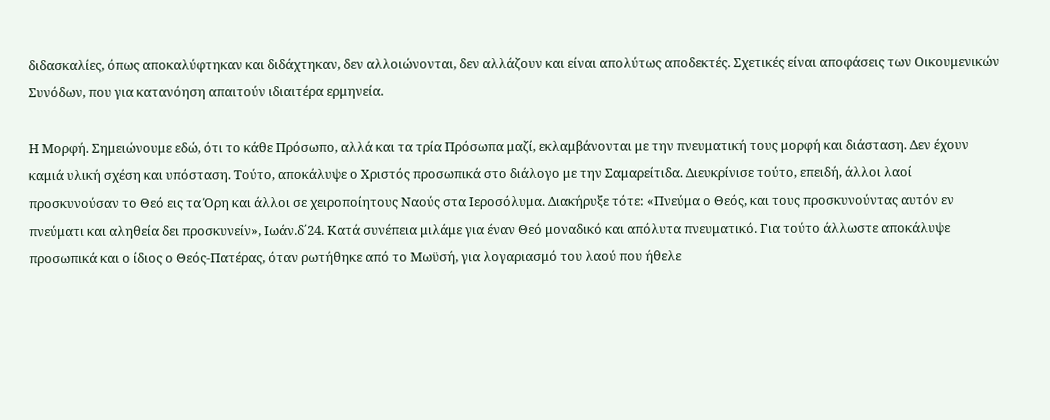διδασκαλίες, όπως αποκαλύφτηκαν και διδάχτηκαν, δεν αλλοιώνονται, δεν αλλάζουν και είναι απολύτως αποδεκτές. Σχετικές είναι αποφάσεις των Οικουμενικών Συνόδων, που για κατανόηση απαιτούν ιδιαιτέρα ερμηνεία.

Η Μορφή. Σημειώνουμε εδώ, ότι το κάθε Πρόσωπο, αλλά και τα τρία Πρόσωπα μαζί, εκλαμβάνονται με την πνευματική τους μορφή και διάσταση. Δεν έχουν καμιά υλική σχέση και υπόσταση. Τούτο, αποκάλυψε ο Χριστός προσωπικά στο διάλογο με την Σαμαρείτιδα. Διευκρίνισε τούτο, επειδή, άλλοι λαοί προσκυνούσαν το Θεό εις τα Όρη και άλλοι σε χειροποίητους Ναούς στα Ιεροσόλυμα. Διακήρυξε τότε: «Πνεύμα ο Θεός, και τους προσκυνούντας αυτόν εν πνεύματι και αληθεία δει προσκυνείν», Ιωάν.δ΄24. Κατά συνέπεια μιλάμε για έναν Θεό μοναδικό και απόλυτα πνευματικό. Για τούτο άλλωστε αποκάλυψε προσωπικά και ο ίδιος ο Θεός-Πατέρας, όταν ρωτήθηκε από το Μωϋσή, για λογαριασμό του λαού που ήθελε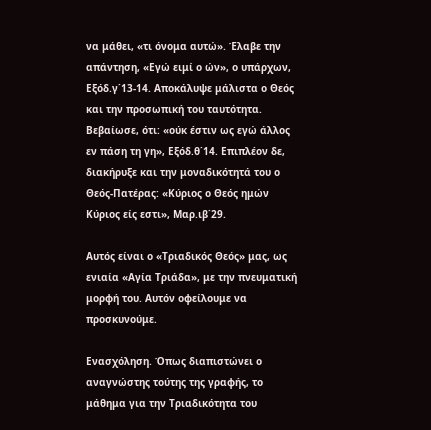να μάθει, «τι όνομα αυτώ». Έλαβε την απάντηση, «Εγώ ειμί ο ών», ο υπάρχων, Εξόδ.γ΄13-14. Αποκάλυψε μάλιστα ο Θεός και την προσωπική του ταυτότητα. Βεβαίωσε, ότι: «ούκ έστιν ως εγώ άλλος εν πάση τη γη», Εξόδ.θ΄14. Επιπλέον δε, διακήρυξε και την μοναδικότητά του ο Θεός-Πατέρας: «Κύριος ο Θεός ημών Κύριος είς εστι», Μαρ.ιβ΄29.

Αυτός είναι ο «Τριαδικός Θεός» μας, ως ενιαία «Αγία Τριάδα», με την πνευματική μορφή του. Αυτόν οφείλουμε να προσκυνούμε.

Ενασχόληση. Όπως διαπιστώνει ο αναγνώστης τούτης της γραφής, το μάθημα για την Τριαδικότητα του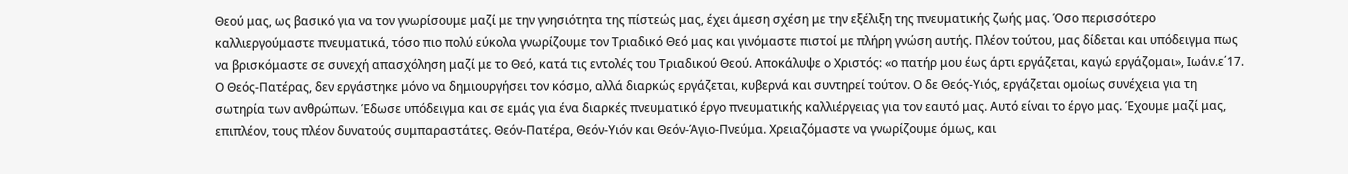Θεού μας, ως βασικό για να τον γνωρίσουμε μαζί με την γνησιότητα της πίστεώς μας, έχει άμεση σχέση με την εξέλιξη της πνευματικής ζωής μας. Όσο περισσότερο καλλιεργούμαστε πνευματικά, τόσο πιο πολύ εύκολα γνωρίζουμε τον Τριαδικό Θεό μας και γινόμαστε πιστοί με πλήρη γνώση αυτής. Πλέον τούτου, μας δίδεται και υπόδειγμα πως να βρισκόμαστε σε συνεχή απασχόληση μαζί με το Θεό, κατά τις εντολές του Τριαδικού Θεού. Αποκάλυψε ο Χριστός: «ο πατήρ μου έως άρτι εργάζεται, καγώ εργάζομαι», Ιωάν.ε΄17. Ο Θεός-Πατέρας, δεν εργάστηκε μόνο να δημιουργήσει τον κόσμο, αλλά διαρκώς εργάζεται, κυβερνά και συντηρεί τούτον. Ο δε Θεός-Υιός, εργάζεται ομοίως συνέχεια για τη σωτηρία των ανθρώπων. Έδωσε υπόδειγμα και σε εμάς για ένα διαρκές πνευματικό έργο πνευματικής καλλιέργειας για τον εαυτό μας. Αυτό είναι το έργο μας. Έχουμε μαζί μας, επιπλέον, τους πλέον δυνατούς συμπαραστάτες. Θεόν-Πατέρα, Θεόν-Υιόν και Θεόν-Άγιο-Πνεύμα. Χρειαζόμαστε να γνωρίζουμε όμως, και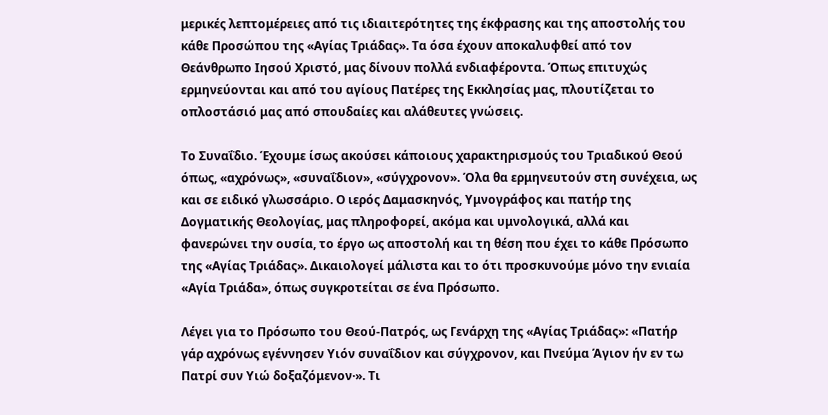μερικές λεπτομέρειες από τις ιδιαιτερότητες της έκφρασης και της αποστολής του κάθε Προσώπου της «Αγίας Τριάδας». Τα όσα έχουν αποκαλυφθεί από τον Θεάνθρωπο Ιησού Χριστό, μας δίνουν πολλά ενδιαφέροντα. Όπως επιτυχώς ερμηνεύονται και από του αγίους Πατέρες της Εκκλησίας μας, πλουτίζεται το οπλοστάσιό μας από σπουδαίες και αλάθευτες γνώσεις.

Το Συναΐδιο. Έχουμε ίσως ακούσει κάποιους χαρακτηρισμούς του Τριαδικού Θεού όπως, «αχρόνως», «συναΐδιον», «σύγχρονον». Όλα θα ερμηνευτούν στη συνέχεια, ως και σε ειδικό γλωσσάριο. Ο ιερός Δαμασκηνός, Υμνογράφος και πατήρ της Δογματικής Θεολογίας, μας πληροφορεί, ακόμα και υμνολογικά, αλλά και φανερώνει την ουσία, το έργο ως αποστολή και τη θέση που έχει το κάθε Πρόσωπο της «Αγίας Τριάδας». Δικαιολογεί μάλιστα και το ότι προσκυνούμε μόνο την ενιαία «Αγία Τριάδα», όπως συγκροτείται σε ένα Πρόσωπο.

Λέγει για το Πρόσωπο του Θεού-Πατρός, ως Γενάρχη της «Αγίας Τριάδας»: «Πατήρ γάρ αχρόνως εγέννησεν Υιόν συναΐδιον και σύγχρονον, και Πνεύμα Άγιον ήν εν τω Πατρί συν Υιώ δοξαζόμενον·». Τι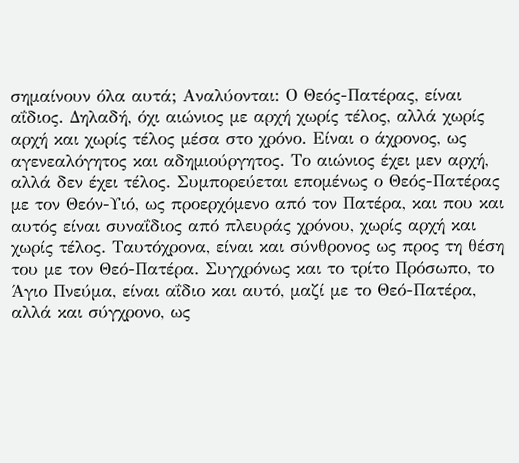σημαίνουν όλα αυτά; Αναλύονται: Ο Θεός-Πατέρας, είναι αΐδιος. Δηλαδή, όχι αιώνιος με αρχή χωρίς τέλος, αλλά χωρίς αρχή και χωρίς τέλος μέσα στο χρόνο. Είναι ο άχρονος, ως αγενεαλόγητος και αδημιούργητος. Το αιώνιος έχει μεν αρχή, αλλά δεν έχει τέλος. Συμπορεύεται επομένως ο Θεός-Πατέρας με τον Θεόν-Υιό, ως προερχόμενο από τον Πατέρα, και που και αυτός είναι συναΐδιος από πλευράς χρόνου, χωρίς αρχή και χωρίς τέλος. Ταυτόχρονα, είναι και σύνθρονος ως προς τη θέση του με τον Θεό-Πατέρα. Συγχρόνως και το τρίτο Πρόσωπο, το Άγιο Πνεύμα, είναι αΐδιο και αυτό, μαζί με το Θεό-Πατέρα, αλλά και σύγχρονο, ως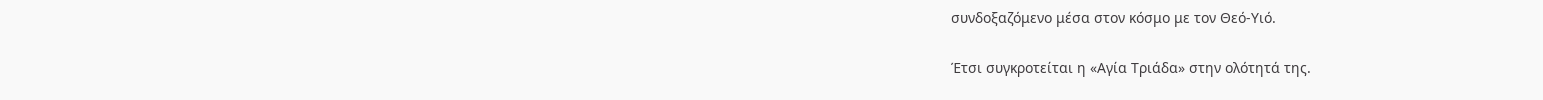συνδοξαζόμενο μέσα στον κόσμο με τον Θεό-Υιό.

Έτσι συγκροτείται η «Αγία Τριάδα» στην ολότητά της.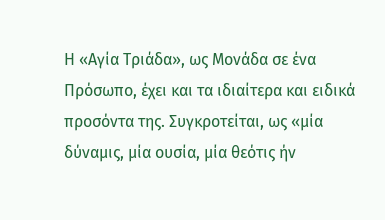Η «Αγία Τριάδα», ως Μονάδα σε ένα Πρόσωπο, έχει και τα ιδιαίτερα και ειδικά προσόντα της. Συγκροτείται, ως «μία δύναμις, μία ουσία, μία θεότις ήν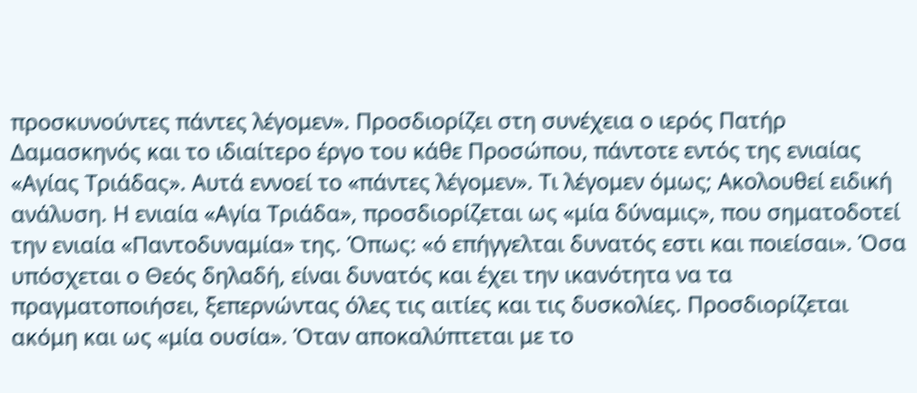προσκυνούντες πάντες λέγομεν». Προσδιορίζει στη συνέχεια ο ιερός Πατήρ Δαμασκηνός και το ιδιαίτερο έργο του κάθε Προσώπου, πάντοτε εντός της ενιαίας «Αγίας Τριάδας». Αυτά εννοεί το «πάντες λέγομεν». Τι λέγομεν όμως; Ακολουθεί ειδική ανάλυση. Η ενιαία «Αγία Τριάδα», προσδιορίζεται ως «μία δύναμις», που σηματοδοτεί την ενιαία «Παντοδυναμία» της. Όπως: «ό επήγγελται δυνατός εστι και ποιείσαι». Όσα υπόσχεται ο Θεός δηλαδή, είναι δυνατός και έχει την ικανότητα να τα πραγματοποιήσει, ξεπερνώντας όλες τις αιτίες και τις δυσκολίες. Προσδιορίζεται ακόμη και ως «μία ουσία». Όταν αποκαλύπτεται με το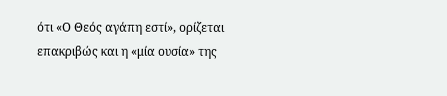ότι «Ο Θεός αγάπη εστί», ορίζεται επακριβώς και η «μία ουσία» της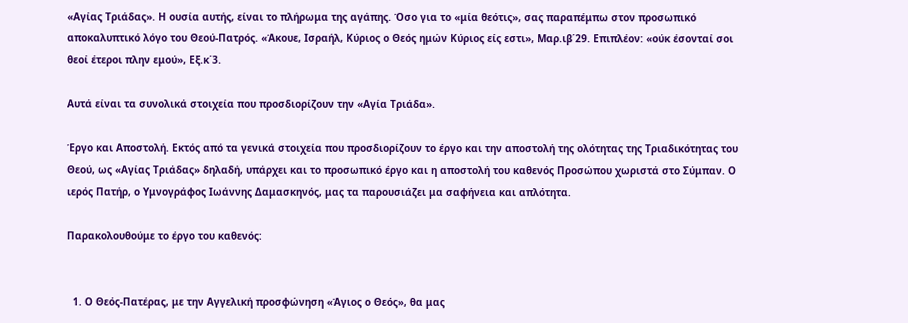«Αγίας Τριάδας». Η ουσία αυτής, είναι το πλήρωμα της αγάπης. Όσο για το «μία θεότις», σας παραπέμπω στον προσωπικό αποκαλυπτικό λόγο του Θεού-Πατρός. «Άκουε, Ισραήλ, Κύριος ο Θεός ημών Κύριος είς εστι», Μαρ.ιβ΄29. Επιπλέον: «ούκ έσονταί σοι θεοί έτεροι πλην εμού», Εξ.κ΄3.

Αυτά είναι τα συνολικά στοιχεία που προσδιορίζουν την «Αγία Τριάδα».

Έργο και Αποστολή. Εκτός από τα γενικά στοιχεία που προσδιορίζουν το έργο και την αποστολή της ολότητας της Τριαδικότητας του Θεού, ως «Αγίας Τριάδας» δηλαδή, υπάρχει και το προσωπικό έργο και η αποστολή του καθενός Προσώπου χωριστά στο Σύμπαν. Ο ιερός Πατήρ, ο Υμνογράφος Ιωάννης Δαμασκηνός, μας τα παρουσιάζει μα σαφήνεια και απλότητα.

Παρακολουθούμε το έργο του καθενός:


  1. Ο Θεός-Πατέρας, με την Αγγελική προσφώνηση «Άγιος ο Θεός», θα μας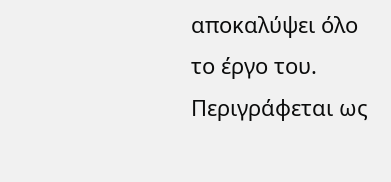αποκαλύψει όλο το έργο του. Περιγράφεται ως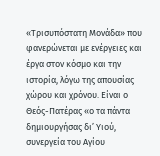«Τρισυπόστατη Μονάδα» που φανερώνεται με ενέργειες και έργα στον κόσμο και την ιστορία, λόγω της απουσίας χώρου και χρόνου. Είναι ο Θεός-Πατέρας «ο τα πάντα δημιουργήσας δι’ Υιού, συνεργεία του Αγίου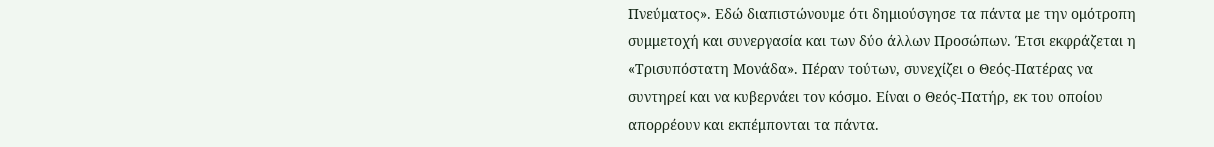Πνεύματος». Εδώ διαπιστώνουμε ότι δημιούσγησε τα πάντα με την ομότροπη συμμετοχή και συνεργασία και των δύο άλλων Προσώπων. Έτσι εκφράζεται η «Τρισυπόστατη Μονάδα». Πέραν τούτων, συνεχίζει ο Θεός-Πατέρας να συντηρεί και να κυβερνάει τον κόσμο. Είναι ο Θεός-Πατήρ, εκ του οποίου απορρέουν και εκπέμπονται τα πάντα.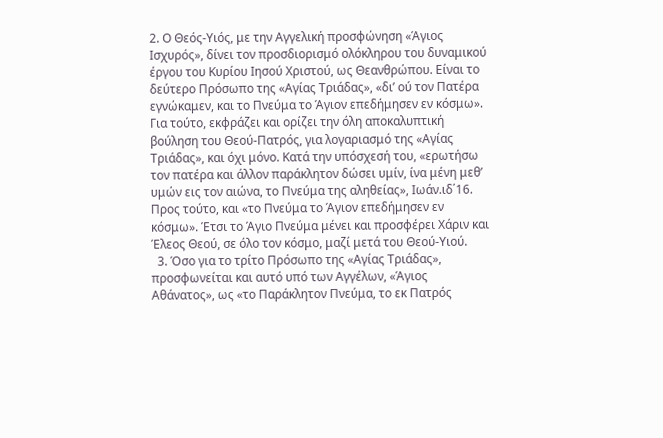2. Ο Θεός-Υιός, με την Αγγελική προσφώνηση «Άγιος Ισχυρός», δίνει τον προσδιορισμό ολόκληρου του δυναμικού έργου του Κυρίου Ιησού Χριστού, ως Θεανθρώπου. Είναι το δεύτερο Πρόσωπο της «Αγίας Τριάδας», «δι’ ού τον Πατέρα εγνώκαμεν, και το Πνεύμα το Άγιον επεδήμησεν εν κόσμω». Για τούτο, εκφράζει και ορίζει την όλη αποκαλυπτική βούληση του Θεού-Πατρός, για λογαριασμό της «Αγίας Τριάδας», και όχι μόνο. Κατά την υπόσχεσή του, «ερωτήσω τον πατέρα και άλλον παράκλητον δώσει υμίν, ίνα μένη μεθ’ υμών εις τον αιώνα, το Πνεύμα της αληθείας», Ιωάν.ιδ΄16. Προς τούτο, και «το Πνεύμα το Άγιον επεδήμησεν εν κόσμω». Έτσι το Άγιο Πνεύμα μένει και προσφέρει Χάριν και Έλεος Θεού, σε όλο τον κόσμο, μαζί μετά του Θεού-Υιού.
  3. Όσο για το τρίτο Πρόσωπο της «Αγίας Τριάδας», προσφωνείται και αυτό υπό των Αγγέλων, «Άγιος Αθάνατος», ως «το Παράκλητον Πνεύμα, το εκ Πατρός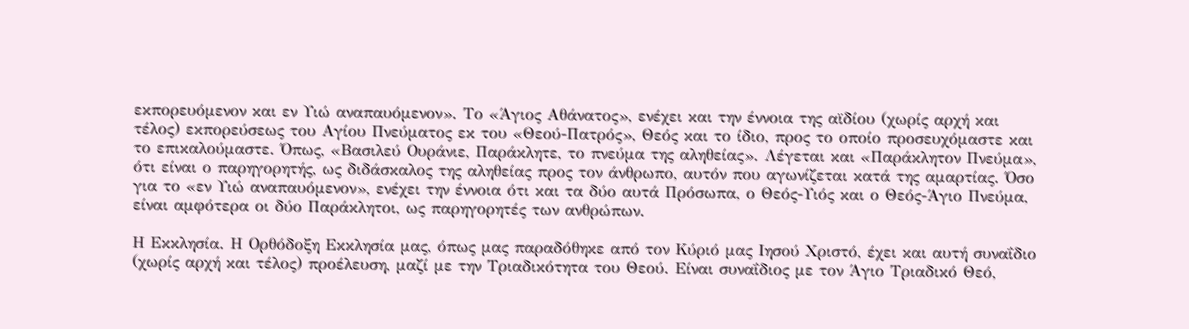εκπορευόμενον και εν Υιώ αναπαυόμενον». Το «Άγιος Αθάνατος», ενέχει και την έννοια της αϊδίου (χωρίς αρχή και τέλος) εκπορεύσεως του Αγίου Πνεύματος εκ του «Θεού-Πατρός», Θεός και το ίδιο, προς το οποίο προσευχόμαστε και το επικαλούμαστε. Όπως, «Βασιλεύ Ουράνιε, Παράκλητε, το πνεύμα της αληθείας». Λέγεται και «Παράκλητον Πνεύμα», ότι είναι ο παρηγορητής, ως διδάσκαλος της αληθείας προς τον άνθρωπο, αυτόν που αγωνίζεται κατά της αμαρτίας. Όσο για το «εν Υιώ αναπαυόμενον», ενέχει την έννοια ότι και τα δύο αυτά Πρόσωπα, ο Θεός-Υιός και ο Θεός-Άγιο Πνεύμα, είναι αμφότερα οι δύο Παράκλητοι, ως παρηγορητές των ανθρώπων.

Η Εκκλησία. Η Ορθόδοξη Εκκλησία μας, όπως μας παραδόθηκε από τον Κύριό μας Ιησού Χριστό, έχει και αυτή συναΐδιο (χωρίς αρχή και τέλος) προέλευση, μαζί με την Τριαδικότητα του Θεού. Είναι συναΐδιος με τον Άγιο Τριαδικό Θεό,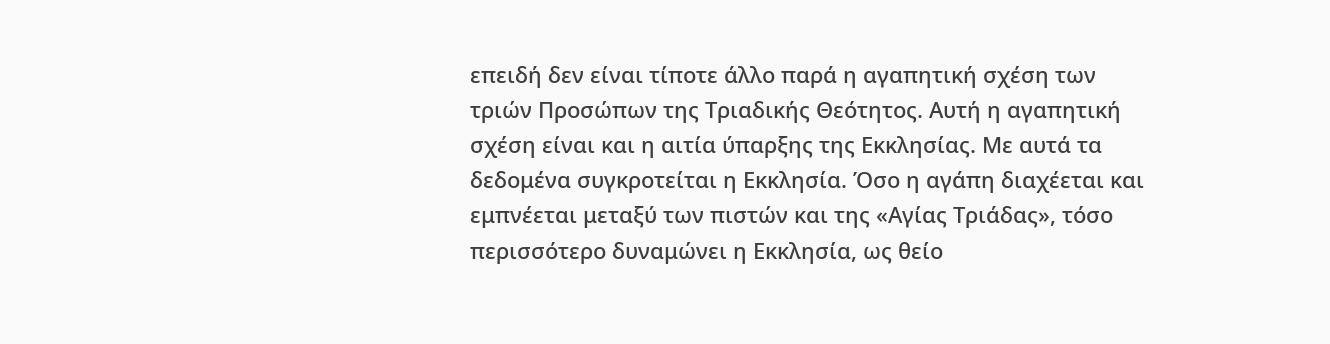επειδή δεν είναι τίποτε άλλο παρά η αγαπητική σχέση των τριών Προσώπων της Τριαδικής Θεότητος. Αυτή η αγαπητική σχέση είναι και η αιτία ύπαρξης της Εκκλησίας. Με αυτά τα δεδομένα συγκροτείται η Εκκλησία. Όσο η αγάπη διαχέεται και εμπνέεται μεταξύ των πιστών και της «Αγίας Τριάδας», τόσο περισσότερο δυναμώνει η Εκκλησία, ως θείο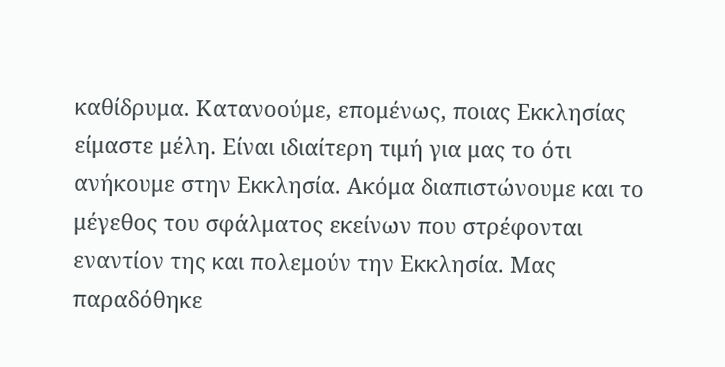καθίδρυμα. Κατανοούμε, επομένως, ποιας Εκκλησίας είμαστε μέλη. Είναι ιδιαίτερη τιμή για μας το ότι ανήκουμε στην Εκκλησία. Ακόμα διαπιστώνουμε και το μέγεθος του σφάλματος εκείνων που στρέφονται εναντίον της και πολεμούν την Εκκλησία. Μας παραδόθηκε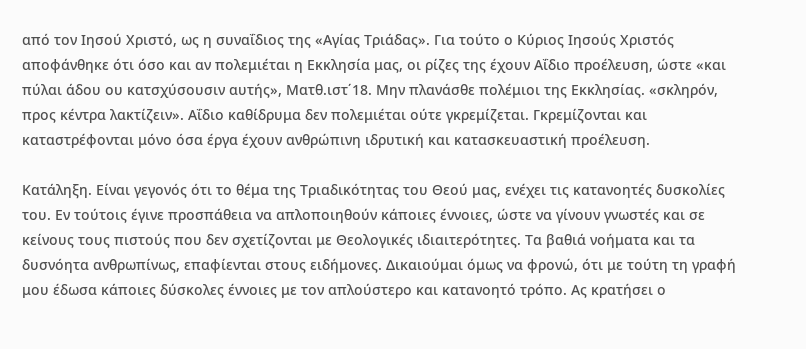από τον Ιησού Χριστό, ως η συναΐδιος της «Αγίας Τριάδας». Για τούτο ο Κύριος Ιησούς Χριστός αποφάνθηκε ότι όσο και αν πολεμιέται η Εκκλησία μας, οι ρίζες της έχουν Αΐδιο προέλευση, ώστε «και πύλαι άδου ου κατσχύσουσιν αυτής», Ματθ.ιστ΄18. Μην πλανάσθε πολέμιοι της Εκκλησίας. «σκληρόν, προς κέντρα λακτίζειν». Αΐδιο καθίδρυμα δεν πολεμιέται ούτε γκρεμίζεται. Γκρεμίζονται και καταστρέφονται μόνο όσα έργα έχουν ανθρώπινη ιδρυτική και κατασκευαστική προέλευση.

Κατάληξη. Είναι γεγονός ότι το θέμα της Τριαδικότητας του Θεού μας, ενέχει τις κατανοητές δυσκολίες του. Εν τούτοις έγινε προσπάθεια να απλοποιηθούν κάποιες έννοιες, ώστε να γίνουν γνωστές και σε κείνους τους πιστούς που δεν σχετίζονται με Θεολογικές ιδιαιτερότητες. Τα βαθιά νοήματα και τα δυσνόητα ανθρωπίνως, επαφίενται στους ειδήμονες. Δικαιούμαι όμως να φρονώ, ότι με τούτη τη γραφή μου έδωσα κάποιες δύσκολες έννοιες με τον απλούστερο και κατανοητό τρόπο. Ας κρατήσει ο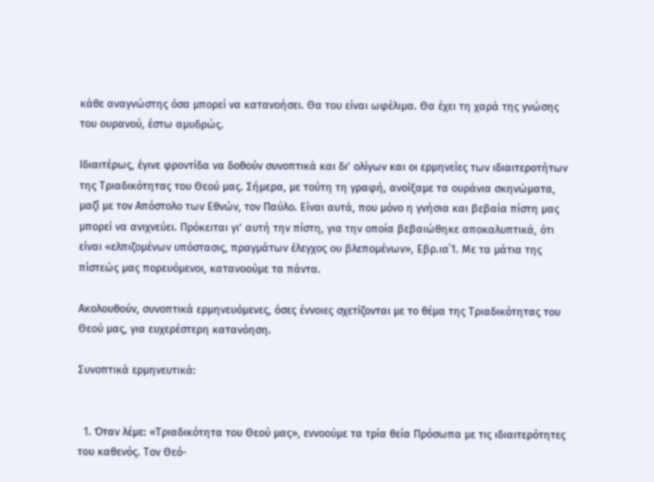κάθε αναγνώστης όσα μπορεί να κατανοήσει. Θα του είναι ωφέλιμα. Θα έχει τη χαρά της γνώσης του ουρανού, έστω αμυδρώς.

Ιδιαιτέρως, έγινε φροντίδα να δοθούν συνοπτικά και δι’ ολίγων και οι ερμηνείες των ιδιαιτεροτήτων της Τριαδικότητας του Θεού μας. Σήμερα, με τούτη τη γραφή, ανοίξαμε τα ουράνια σκηνώματα, μαζί με τον Απόστολο των Εθνών, τον Παύλο. Είναι αυτά, που μόνο η γνήσια και βεβαία πίστη μας μπορεί να ανιχνεύει. Πρόκειται γι’ αυτή την πίστη, για την οποία βεβαιώθηκε αποκαλυπτικά, ότι είναι «ελπιζομένων υπόστασις, πραγμάτων έλεγχος ου βλεπομένων», Εβρ.ια΄1. Με τα μάτια της πίστεώς μας πορευόμενοι, κατανοούμε τα πάντα.

Ακολουθούν, συνοπτικά ερμηνευόμενες, όσες έννοιες σχετίζονται με το θέμα της Τριαδικότητας του Θεού μας, για ευχερέστερη κατανόηση.

Συνοπτικά ερμηνευτικά:


  1. Όταν λέμε: «Τριαδικότητα του Θεού μας», εννοούμε τα τρία θεία Πρόσωπα με τις ιδιαιτερότητες του καθενός. Τον Θεό-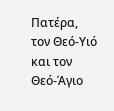Πατέρα, τον Θεό-Υιό και τον Θεό-Άγιο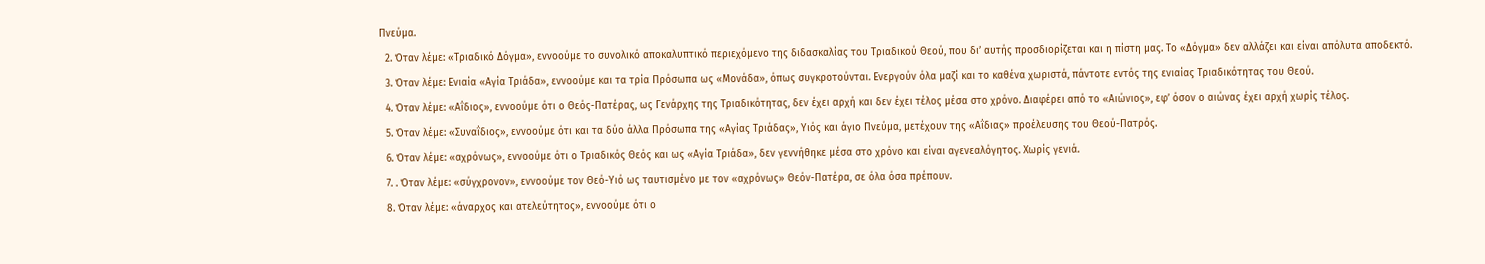Πνεύμα.
  2. Όταν λέμε: «Τριαδικό Δόγμα», εννοούμε το συνολικό αποκαλυπτικό περιεχόμενο της διδασκαλίας του Τριαδικού Θεού, που δι’ αυτής προσδιορίζεται και η πίστη μας. Το «Δόγμα» δεν αλλάζει και είναι απόλυτα αποδεκτό.
  3. Όταν λέμε: Ενιαία «Αγία Τριάδα», εννοούμε και τα τρία Πρόσωπα ως «Μονάδα», όπως συγκροτούνται. Ενεργούν όλα μαζί και το καθένα χωριστά, πάντοτε εντός της ενιαίας Τριαδικότητας του Θεού.
  4. Όταν λέμε: «Αΐδιος», εννοούμε ότι ο Θεός-Πατέρας, ως Γενάρχης της Τριαδικότητας, δεν έχει αρχή και δεν έχει τέλος μέσα στο χρόνο. Διαφέρει από το «Αιώνιος», εφ’ όσον ο αιώνας έχει αρχή χωρίς τέλος.
  5. Όταν λέμε: «Συναΐδιος», εννοούμε ότι και τα δύο άλλα Πρόσωπα της «Αγίας Τριάδας», Υιός και άγιο Πνεύμα, μετέχουν της «Αΐδιας» προέλευσης του Θεού-Πατρός.
  6. Όταν λέμε: «αχρόνως», εννοούμε ότι ο Τριαδικός Θεός και ως «Αγία Τριάδα», δεν γεννήθηκε μέσα στο χρόνο και είναι αγενεαλόγητος. Χωρίς γενιά.
  7. . Όταν λέμε: «σύγχρονον», εννοούμε τον Θεό-Υιό ως ταυτισμένο με τον «αχρόνως» Θεόν-Πατέρα, σε όλα όσα πρέπουν.
  8. Όταν λέμε: «άναρχος και ατελεύτητος», εννοούμε ότι ο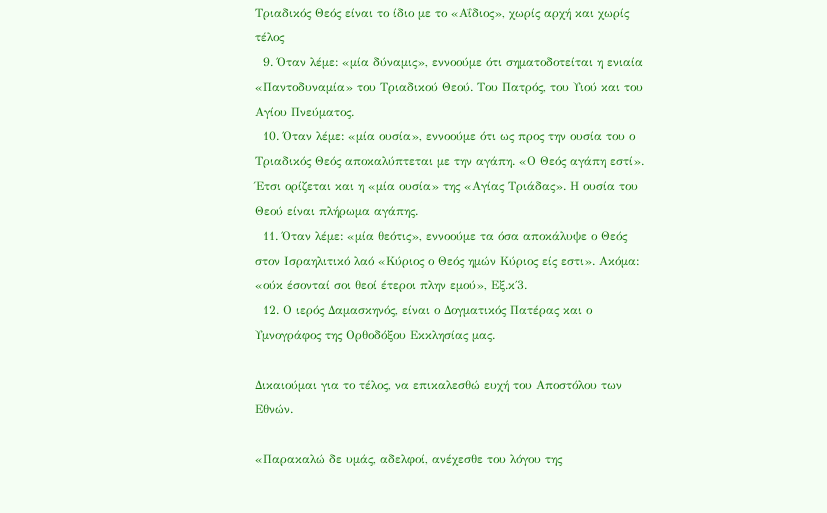Τριαδικός Θεός είναι το ίδιο με το «Αΐδιος», χωρίς αρχή και χωρίς τέλος
  9. Όταν λέμε: «μία δύναμις», εννοούμε ότι σηματοδοτείται η ενιαία «Παντοδυναμία» του Τριαδικού Θεού. Του Πατρός, του Υιού και του Αγίου Πνεύματος.
  10. Όταν λέμε: «μία ουσία», εννοούμε ότι ως προς την ουσία του ο Τριαδικός Θεός αποκαλύπτεται με την αγάπη. «Ο Θεός αγάπη εστί». Έτσι ορίζεται και η «μία ουσία» της «Αγίας Τριάδας». Η ουσία του Θεού είναι πλήρωμα αγάπης.
  11. Όταν λέμε: «μία θεότις», εννοούμε τα όσα αποκάλυψε ο Θεός στον Ισραηλιτικό λαό «Κύριος ο Θεός ημών Κύριος είς εστι». Ακόμα: «ούκ έσονταί σοι θεοί έτεροι πλην εμού», Εξ.κ΄3.
  12. Ο ιερός Δαμασκηνός, είναι ο Δογματικός Πατέρας και ο Υμνογράφος της Ορθοδόξου Εκκλησίας μας.

Δικαιούμαι για το τέλος, να επικαλεσθώ ευχή του Αποστόλου των Εθνών.

«Παρακαλώ δε υμάς, αδελφοί, ανέχεσθε του λόγου της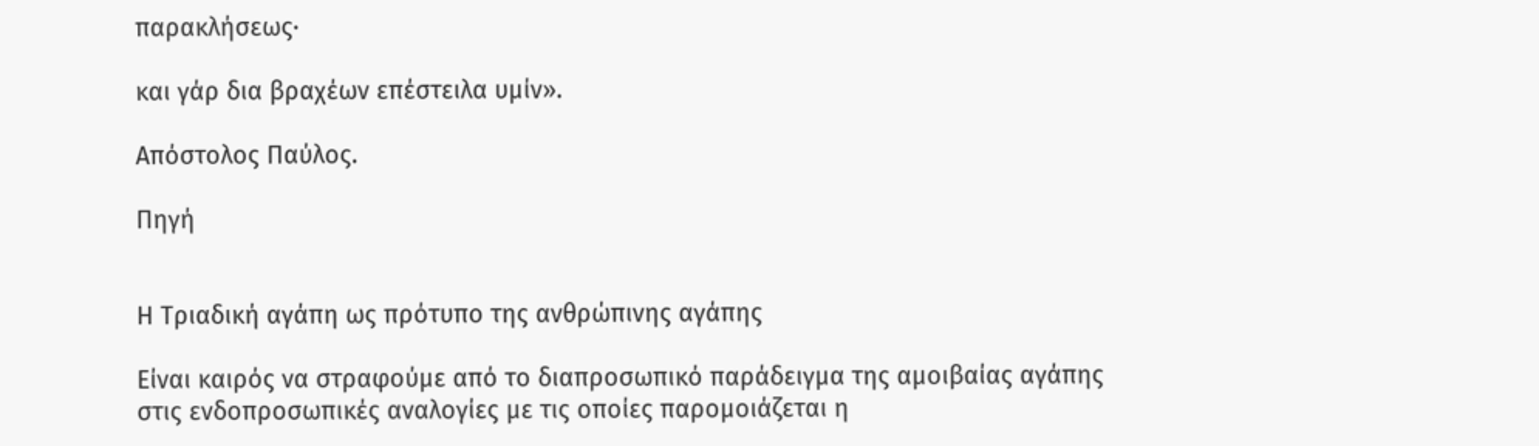παρακλήσεως·

και γάρ δια βραχέων επέστειλα υμίν».

Απόστολος Παύλος.

Πηγή


Η Τριαδική αγάπη ως πρότυπο της ανθρώπινης αγάπης

Είναι καιρός να στραφούμε από το διαπροσωπικό παράδειγμα της αμοιβαίας αγάπης στις ενδοπροσωπικές αναλογίες με τις οποίες παρομοιάζεται η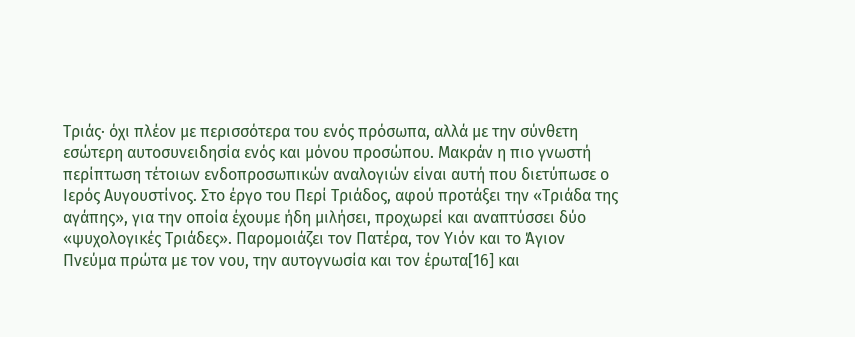Τριάς∙ όχι πλέον με περισσότερα του ενός πρόσωπα, αλλά με την σύνθετη εσώτερη αυτοσυνειδησία ενός και μόνου προσώπου. Μακράν η πιο γνωστή περίπτωση τέτοιων ενδοπροσωπικών αναλογιών είναι αυτή που διετύπωσε ο Ιερός Αυγουστίνος. Στο έργο του Περί Τριάδος, αφού προτάξει την «Τριάδα της αγάπης», για την οποία έχουμε ήδη μιλήσει, προχωρεί και αναπτύσσει δύο «ψυχολογικές Τριάδες». Παρομοιάζει τον Πατέρα, τον Υιόν και το Άγιον Πνεύμα πρώτα με τον νου, την αυτογνωσία και τον έρωτα[16] και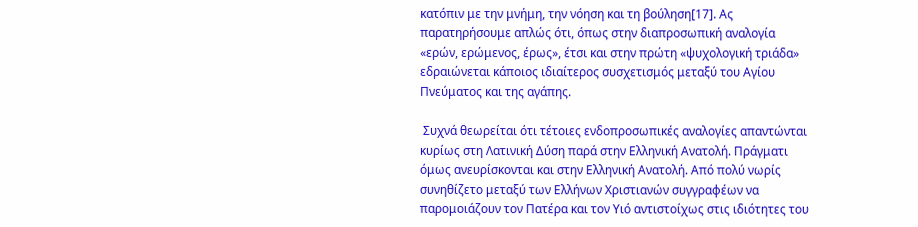κατόπιν με την μνήμη, την νόηση και τη βούληση[17]. Ας παρατηρήσουμε απλώς ότι, όπως στην διαπροσωπική αναλογία «ερών, ερώμενος, έρως», έτσι και στην πρώτη «ψυχολογική τριάδα» εδραιώνεται κάποιος ιδιαίτερος συσχετισμός μεταξύ του Αγίου Πνεύματος και της αγάπης.

 Συχνά θεωρείται ότι τέτοιες ενδοπροσωπικές αναλογίες απαντώνται κυρίως στη Λατινική Δύση παρά στην Ελληνική Ανατολή. Πράγματι όμως ανευρίσκονται και στην Ελληνική Ανατολή. Από πολύ νωρίς συνηθίζετο μεταξύ των Ελλήνων Χριστιανών συγγραφέων να παρομοιάζουν τον Πατέρα και τον Υιό αντιστοίχως στις ιδιότητες του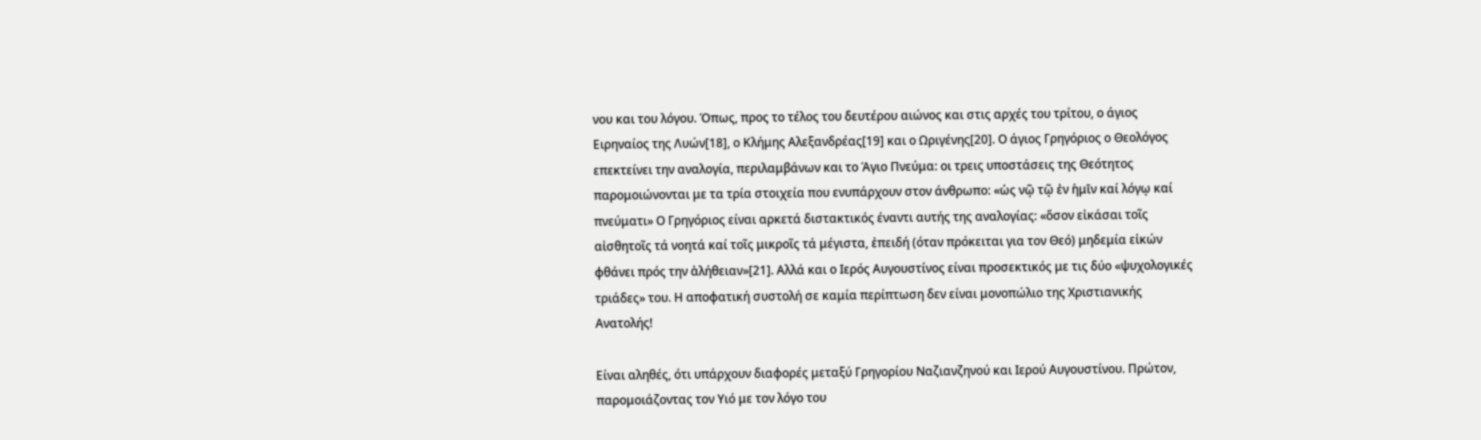νου και του λόγου. Όπως, προς το τέλος του δευτέρου αιώνος και στις αρχές του τρίτου, ο άγιος Ειρηναίος της Λυών[18], ο Κλήμης Αλεξανδρέας[19] και ο Ωριγένης[20]. Ο άγιος Γρηγόριος ο Θεολόγος επεκτείνει την αναλογία, περιλαμβάνων και το Άγιο Πνεύμα: οι τρεις υποστάσεις της Θεότητος παρομοιώνονται με τα τρία στοιχεία που ενυπάρχουν στον άνθρωπο: «ὡς νῷ τῷ ἐν ἡμῑν καί λόγῳ καί πνεύματι» Ο Γρηγόριος είναι αρκετά διστακτικός έναντι αυτής της αναλογίας: «ὅσον εἰκάσαι τοῖς αἰσθητοῖς τά νοητά καί τοῖς μικροῖς τά μέγιστα, ἐπειδή (όταν πρόκειται για τον Θεό) μηδεμία εἰκών φθάνει πρός την ἀλήθειαν»[21]. Αλλά και ο Ιερός Αυγουστίνος είναι προσεκτικός με τις δύο «ψυχολογικές τριάδες» του. Η αποφατική συστολή σε καμία περίπτωση δεν είναι μονοπώλιο της Χριστιανικής Ανατολής!

Είναι αληθές, ότι υπάρχουν διαφορές μεταξύ Γρηγορίου Ναζιανζηνού και Ιερού Αυγουστίνου. Πρώτον, παρομοιάζοντας τον Υιό με τον λόγο του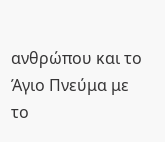ανθρώπου και το Άγιο Πνεύμα με το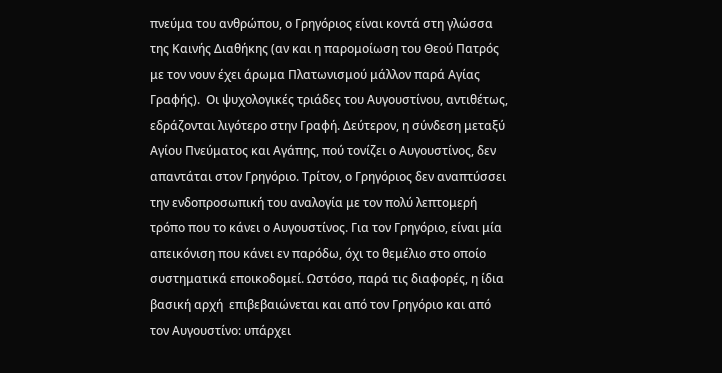πνεύμα του ανθρώπου, ο Γρηγόριος είναι κοντά στη γλώσσα της Καινής Διαθήκης (αν και η παρομοίωση του Θεού Πατρός με τον νουν έχει άρωμα Πλατωνισμού μάλλον παρά Αγίας Γραφής).  Οι ψυχολογικές τριάδες του Αυγουστίνου, αντιθέτως, εδράζονται λιγότερο στην Γραφή. Δεύτερον, η σύνδεση μεταξύ Αγίου Πνεύματος και Αγάπης, πού τονίζει ο Αυγουστίνος, δεν απαντάται στον Γρηγόριο. Τρίτον, ο Γρηγόριος δεν αναπτύσσει την ενδοπροσωπική του αναλογία με τον πολύ λεπτομερή τρόπο που το κάνει ο Αυγουστίνος. Για τον Γρηγόριο, είναι μία απεικόνιση που κάνει εν παρόδω, όχι το θεμέλιο στο οποίο συστηματικά εποικοδομεί. Ωστόσο, παρά τις διαφορές, η ίδια βασική αρχή  επιβεβαιώνεται και από τον Γρηγόριο και από τον Αυγουστίνο: υπάρχει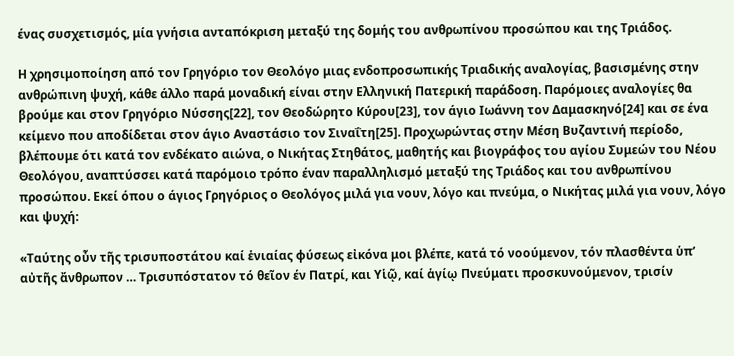ένας συσχετισμός, μία γνήσια ανταπόκριση μεταξύ της δομής του ανθρωπίνου προσώπου και της Τριάδος.

Η χρησιμοποίηση από τον Γρηγόριο τον Θεολόγο μιας ενδοπροσωπικής Τριαδικής αναλογίας, βασισμένης στην ανθρώπινη ψυχή, κάθε άλλο παρά μοναδική είναι στην Ελληνική Πατερική παράδοση. Παρόμοιες αναλογίες θα βρούμε και στον Γρηγόριο Νύσσης[22], τον Θεοδώρητο Κύρου[23], τον άγιο Ιωάννη τον Δαμασκηνό[24] και σε ένα κείμενο που αποδίδεται στον άγιο Αναστάσιο τον Σιναΐτη[25]. Προχωρώντας στην Μέση Βυζαντινή περίοδο, βλέπουμε ότι κατά τον ενδέκατο αιώνα, ο Νικήτας Στηθάτος, μαθητής και βιογράφος του αγίου Συμεών του Νέου Θεολόγου, αναπτύσσει κατά παρόμοιο τρόπο έναν παραλληλισμό μεταξύ της Τριάδος και του ανθρωπίνου προσώπου. Εκεί όπου ο άγιος Γρηγόριος ο Θεολόγος μιλά για νουν, λόγο και πνεύμα, ο Νικήτας μιλά για νουν, λόγο και ψυχή:

«Ταύτης οὖν τῆς τρισυποστάτου καί ἑνιαίας φύσεως εἰκόνα μοι βλέπε, κατά τό νοούμενον, τόν πλασθέντα ὑπ’ αὐτῆς ἄνθρωπον … Τρισυπόστατον τό θεῖον έν Πατρί, και Υἱῷ, καί ἁγίῳ Πνεύματι προσκυνούμενον, τρισίν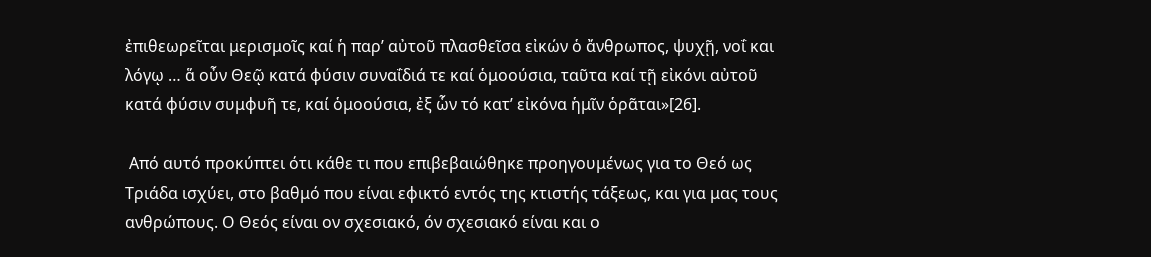ἐπιθεωρεῖται μερισμοῖς καί ἡ παρ’ αὐτοῦ πλασθεῖσα εἰκών ὁ ἄνθρωπος, ψυχῇ, νοΐ και λόγῳ … ἅ οὖν Θεῷ κατά φύσιν συναΐδιά τε καί ὁμοούσια, ταῦτα καί τῇ εἰκόνι αὐτοῦ  κατά φύσιν συμφυῆ τε, καί ὁμοούσια, ἐξ ὧν τό κατ’ εἰκόνα ἡμῖν ὁρᾶται»[26].

 Από αυτό προκύπτει ότι κάθε τι που επιβεβαιώθηκε προηγουμένως για το Θεό ως Τριάδα ισχύει, στο βαθμό που είναι εφικτό εντός της κτιστής τάξεως, και για μας τους ανθρώπους. Ο Θεός είναι ον σχεσιακό, όν σχεσιακό είναι και ο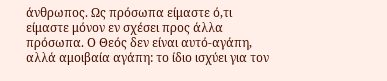άνθρωπος. Ως πρόσωπα είμαστε ό,τι είμαστε μόνον εν σχέσει προς άλλα πρόσωπα. Ο Θεός δεν είναι αυτό-αγάπη, αλλά αμοιβαία αγάπη: το ίδιο ισχύει για τον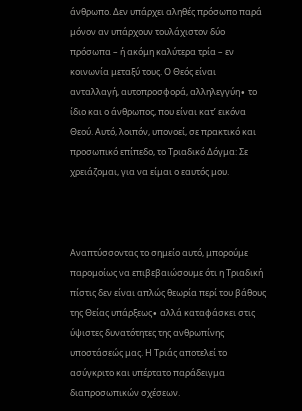άνθρωπο. Δεν υπάρχει αληθές πρόσωπο παρά μόνον αν υπάρχουν τουλάχιστον δύο πρόσωπα – ή ακόμη καλύτερα τρία – εν κοινωνία μεταξύ τους. Ο Θεός είναι ανταλλαγή, αυτοπροσφορά, αλληλεγγύη∙ το ίδιο και ο άνθρωπος, που είναι κατ’ εικόνα Θεού. Αυτό, λοιπόν, υπονοεί, σε πρακτικό και προσωπικό επίπεδο, το Τριαδικό Δόγμα: Σε χρειάζομαι, για να είμαι ο εαυτός μου.



Αναπτύσσοντας το σημείο αυτό, μπορούμε παρομοίως να επιβεβαιώσουμε ότι η Τριαδική πίστις δεν είναι απλώς θεωρία περί του βάθους της Θείας υπάρξεως∙ αλλά καταφάσκει στις ύψιστες δυνατότητες της ανθρωπίνης υποστάσεώς μας. Η Τριάς αποτελεί το ασύγκριτο και υπέρτατο παράδειγμα διαπροσωπικών σχέσεων.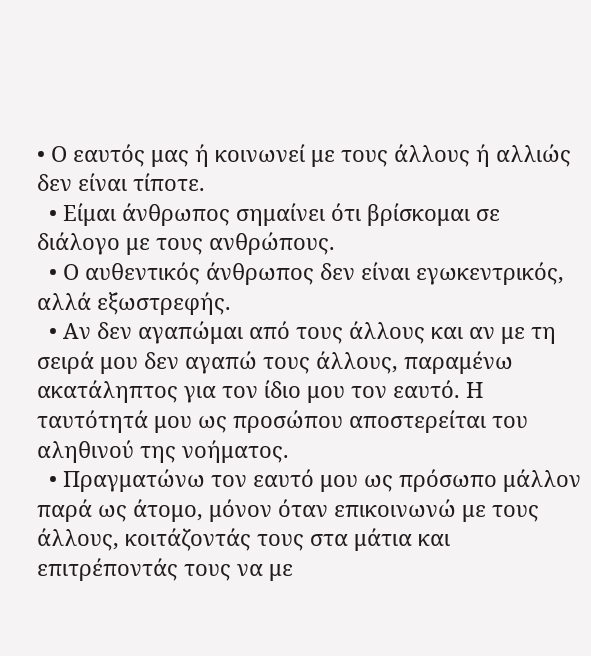• Ο εαυτός μας ή κοινωνεί με τους άλλους ή αλλιώς δεν είναι τίποτε.
  • Είμαι άνθρωπος σημαίνει ότι βρίσκομαι σε διάλογο με τους ανθρώπους.
  • Ο αυθεντικός άνθρωπος δεν είναι εγωκεντρικός, αλλά εξωστρεφής.
  • Αν δεν αγαπώμαι από τους άλλους και αν με τη σειρά μου δεν αγαπώ τους άλλους, παραμένω ακατάληπτος για τον ίδιο μου τον εαυτό. Η ταυτότητά μου ως προσώπου αποστερείται του αληθινού της νοήματος.
  • Πραγματώνω τον εαυτό μου ως πρόσωπο μάλλον παρά ως άτομο, μόνον όταν επικοινωνώ με τους άλλους, κοιτάζοντάς τους στα μάτια και επιτρέποντάς τους να με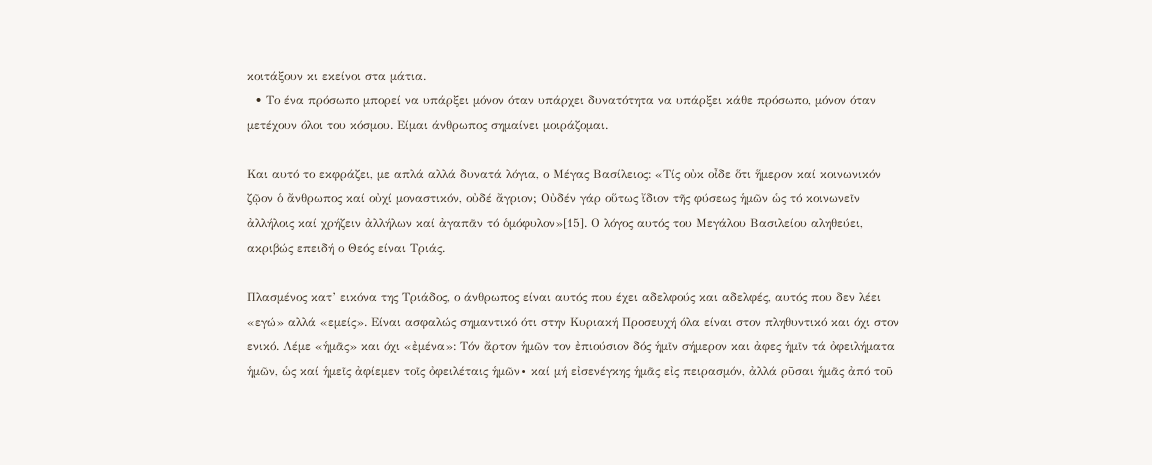κοιτάξουν κι εκείνοι στα μάτια.
  • Το ένα πρόσωπο μπορεί να υπάρξει μόνον όταν υπάρχει δυνατότητα να υπάρξει κάθε πρόσωπο, μόνον όταν μετέχουν όλοι του κόσμου. Είμαι άνθρωπος σημαίνει μοιράζομαι.

Και αυτό το εκφράζει, με απλά αλλά δυνατά λόγια, ο Μέγας Βασίλειος: «Τίς οὐκ οἶδε ὅτι ἥμερον καί κοινωνικόν ζῷον ὁ ἄνθρωπος καί οὐχί μοναστικόν, οὐδέ ἄγριον; Οὐδέν γάρ οὕτως ἴδιον τῆς φύσεως ἡμῶν ὡς τό κοινωνεῖν ἀλλήλοις καί χρήζειν ἀλλήλων καί ἀγαπᾶν τό ὁμόφυλον»[15]. Ο λόγος αυτός του Μεγάλου Βασιλείου αληθεύει, ακριβώς επειδή ο Θεός είναι Τριάς.

Πλασμένος κατ’ εικόνα της Τριάδος, ο άνθρωπος είναι αυτός που έχει αδελφούς και αδελφές, αυτός που δεν λέει «εγώ» αλλά «εμείς». Είναι ασφαλώς σημαντικό ότι στην Κυριακή Προσευχή όλα είναι στον πληθυντικό και όχι στον ενικό. Λέμε «ἡμᾶς» και όχι «ἐμένα»: Τόν ἄρτον ἡμῶν τον ἐπιούσιον δός ἡμῖν σήμερον και ἀφες ἡμῖν τά ὀφειλήματα ἡμῶν, ὡς καί ἡμεῖς ἀφίεμεν τοῖς ὀφειλέταις ἡμῶν∙ καί μή εἰσενέγκης ἡμᾶς εἰς πειρασμόν, ἀλλά ρῦσαι ἡμᾶς ἀπό τοῦ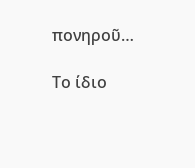πονηροῦ…

Το ίδιο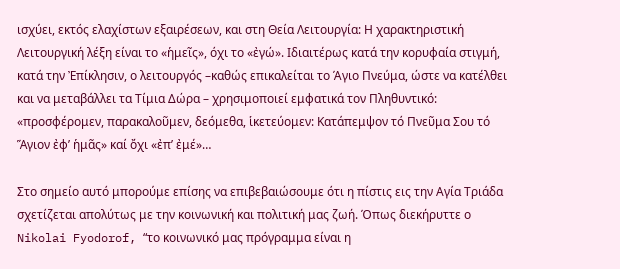ισχύει, εκτός ελαχίστων εξαιρέσεων, και στη Θεία Λειτουργία: Η χαρακτηριστική Λειτουργική λέξη είναι το «ἡμεῖς», όχι το «ἐγώ». Ιδιαιτέρως κατά την κορυφαία στιγμή, κατά την Ἐπίκλησιν, ο λειτουργός –καθώς επικαλείται το Άγιο Πνεύμα, ώστε να κατέλθει και να μεταβάλλει τα Τίμια Δώρα – χρησιμοποιεί εμφατικά τον Πληθυντικό: «προσφέρομεν, παρακαλοῦμεν, δεόμεθα, ἱκετεύομεν: Κατάπεμψον τό Πνεῦμα Σου τό Ἅγιον ἐφ’ ἡμᾶς» καί ὄχι «ἐπ’ ἐμέ»…

Στο σημείο αυτό μπορούμε επίσης να επιβεβαιώσουμε ότι η πίστις εις την Αγία Τριάδα  σχετίζεται απολύτως με την κοινωνική και πολιτική μας ζωή. Όπως διεκήρυττε ο Nikolai Fyodorof, “το κοινωνικό μας πρόγραμμα είναι η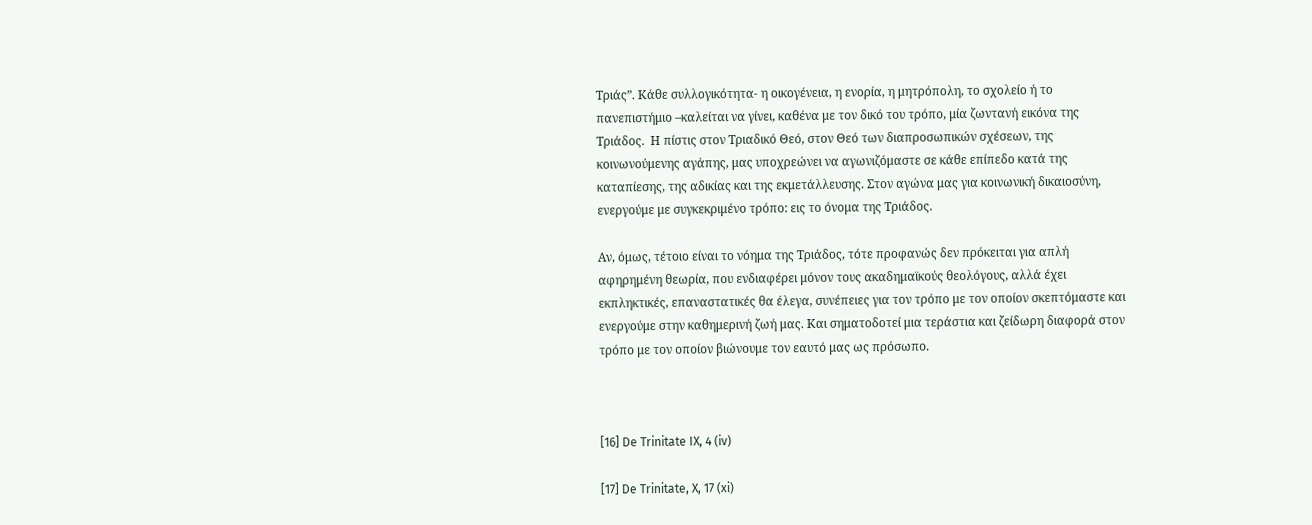Τριάς”. Κάθε συλλογικότητα- η οικογένεια, η ενορία, η μητρόπολη, το σχολείο ή το πανεπιστήμιο –καλείται να γίνει, καθένα με τον δικό του τρόπο, μία ζωντανή εικόνα της Τριάδος.  Η πίστις στον Τριαδικό Θεό, στον Θεό των διαπροσωπικών σχέσεων, της κοινωνούμενης αγάπης, μας υποχρεώνει να αγωνιζόμαστε σε κάθε επίπεδο κατά της καταπίεσης, της αδικίας και της εκμετάλλευσης. Στον αγώνα μας για κοινωνική δικαιοσύνη, ενεργούμε με συγκεκριμένο τρόπο: εις το όνομα της Τριάδος.

Αν, όμως, τέτοιο είναι το νόημα της Τριάδος, τότε προφανώς δεν πρόκειται για απλή αφηρημένη θεωρία, που ενδιαφέρει μόνον τους ακαδημαϊκούς θεολόγους, αλλά έχει εκπληκτικές, επαναστατικές θα έλεγα, συνέπειες για τον τρόπο με τον οποίον σκεπτόμαστε και ενεργούμε στην καθημερινή ζωή μας. Και σηματοδοτεί μια τεράστια και ζείδωρη διαφορά στον τρόπο με τον οποίον βιώνουμε τον εαυτό μας ως πρόσωπο.



[16] De Trinitate IX, 4 (iv)

[17] De Trinitate, X, 17 (xi)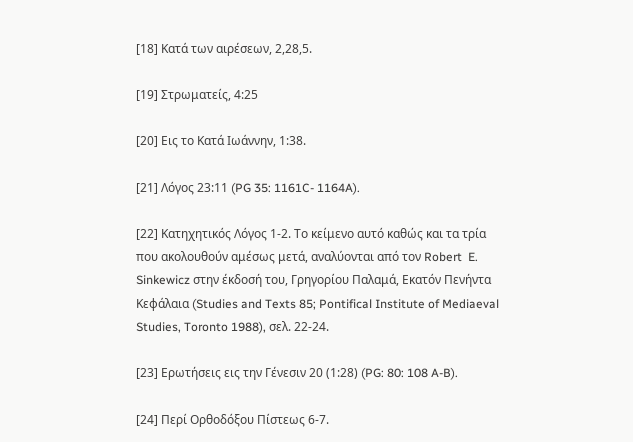[18] Κατά των αιρέσεων, 2,28,5.

[19] Στρωματείς, 4:25

[20] Εις το Κατά Ιωάννην, 1:38.

[21] Λόγος 23:11 (PG 35: 1161C- 1164A).

[22] Κατηχητικός Λόγος 1-2. Το κείμενο αυτό καθώς και τα τρία που ακολουθούν αμέσως μετά, αναλύονται από τον Robert  E. Sinkewicz στην έκδοσή του, Γρηγορίου Παλαμά, Εκατόν Πενήντα Κεφάλαια (Studies and Texts 85; Pontifical Institute of Mediaeval Studies, Toronto 1988), σελ. 22-24.

[23] Ερωτήσεις εις την Γένεσιν 20 (1:28) (PG: 80: 108 A-B).

[24] Περί Ορθοδόξου Πίστεως 6-7.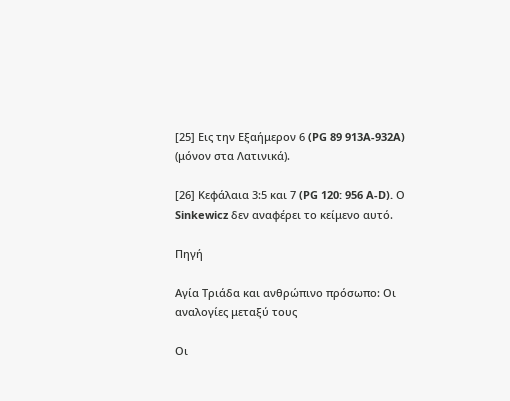[25] Εις την Εξαήμερον 6 (PG 89 913A-932A)  (μόνον στα Λατινικά).

[26] Κεφάλαια 3:5 και 7 (PG 120: 956 A-D). Ο Sinkewicz δεν αναφέρει το κείμενο αυτό.

Πηγή

Αγία Τριάδα και ανθρώπινο πρόσωπο: Οι αναλογίες μεταξύ τους

Οι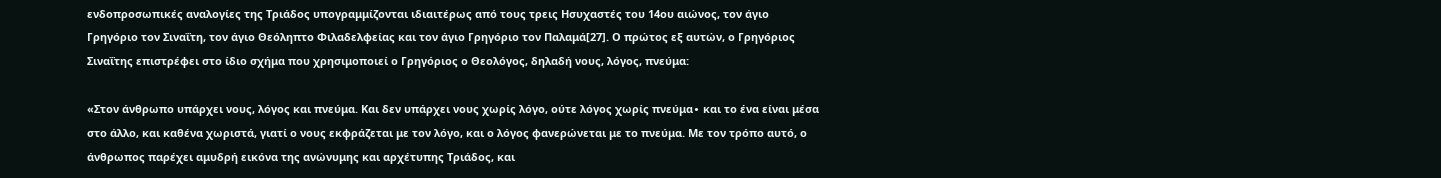ενδοπροσωπικές αναλογίες της Τριάδος υπογραμμίζονται ιδιαιτέρως από τους τρεις Ησυχαστές του 14ου αιώνος, τον άγιο Γρηγόριο τον Σιναΐτη, τον άγιο Θεόληπτο Φιλαδελφείας και τον άγιο Γρηγόριο τον Παλαμά[27]. Ο πρώτος εξ αυτών, ο Γρηγόριος Σιναΐτης επιστρέφει στο ίδιο σχήμα που χρησιμοποιεί ο Γρηγόριος ο Θεολόγος, δηλαδή νους, λόγος, πνεύμα:

«Στον άνθρωπο υπάρχει νους, λόγος και πνεύμα. Και δεν υπάρχει νους χωρίς λόγο, ούτε λόγος χωρίς πνεύμα∙ και το ένα είναι μέσα στο άλλο, και καθένα χωριστά, γιατί ο νους εκφράζεται με τον λόγο, και ο λόγος φανερώνεται με το πνεύμα. Με τον τρόπο αυτό, ο άνθρωπος παρέχει αμυδρή εικόνα της ανώνυμης και αρχέτυπης Τριάδος, και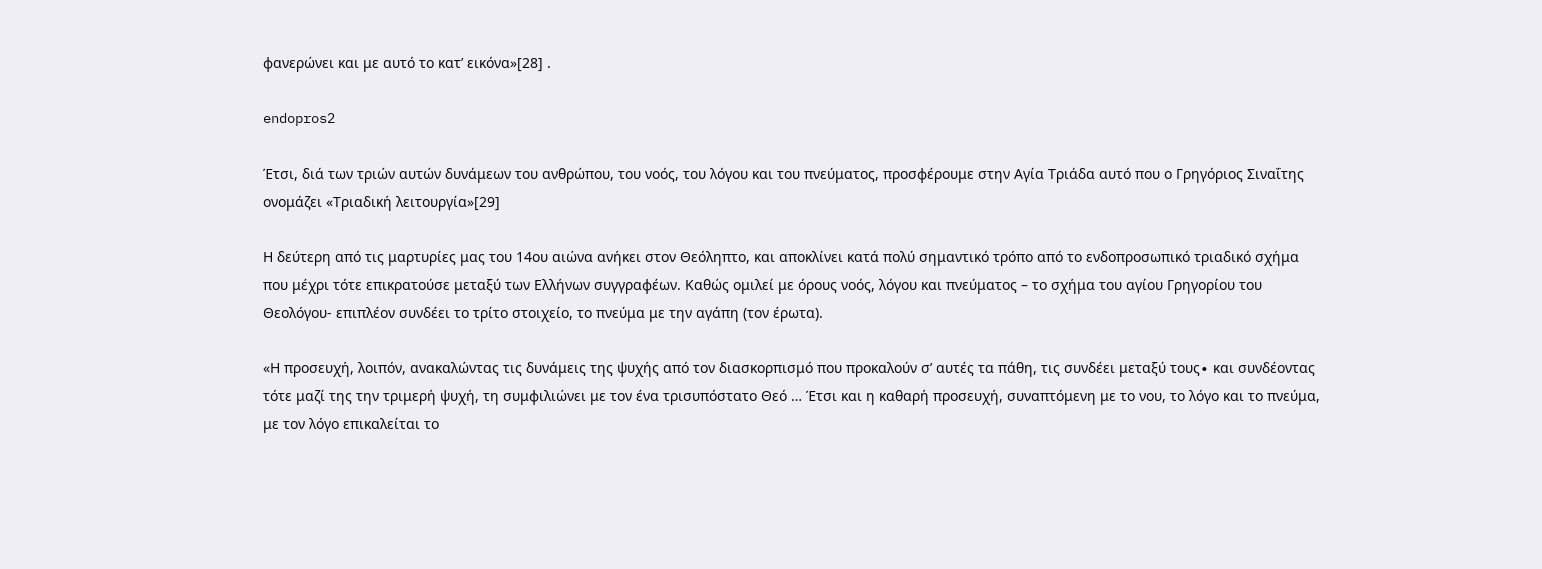φανερώνει και με αυτό το κατ’ εικόνα»[28] .

endopros2

Έτσι, διά των τριών αυτών δυνάμεων του ανθρώπου, του νοός, του λόγου και του πνεύματος, προσφέρουμε στην Αγία Τριάδα αυτό που ο Γρηγόριος Σιναΐτης ονομάζει «Τριαδική λειτουργία»[29]

Η δεύτερη από τις μαρτυρίες μας του 14ου αιώνα ανήκει στον Θεόληπτο, και αποκλίνει κατά πολύ σημαντικό τρόπο από το ενδοπροσωπικό τριαδικό σχήμα που μέχρι τότε επικρατούσε μεταξύ των Ελλήνων συγγραφέων. Καθώς ομιλεί με όρους νοός, λόγου και πνεύματος – το σχήμα του αγίου Γρηγορίου του Θεολόγου- επιπλέον συνδέει το τρίτο στοιχείο, το πνεύμα με την αγάπη (τον έρωτα).

«Η προσευχή, λοιπόν, ανακαλώντας τις δυνάμεις της ψυχής από τον διασκορπισμό που προκαλούν σ’ αυτές τα πάθη, τις συνδέει μεταξύ τους∙ και συνδέοντας τότε μαζί της την τριμερή ψυχή, τη συμφιλιώνει με τον ένα τρισυπόστατο Θεό … Έτσι και η καθαρή προσευχή, συναπτόμενη με το νου, το λόγο και το πνεύμα, με τον λόγο επικαλείται το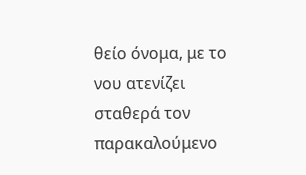θείο όνομα, με το νου ατενίζει σταθερά τον παρακαλούμενο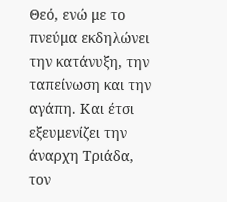Θεό, ενώ με το πνεύμα εκδηλώνει την κατάνυξη, την ταπείνωση και την αγάπη. Και έτσι εξευμενίζει την άναρχη Τριάδα, τον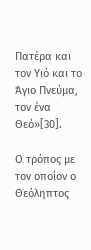Πατέρα και τον Υιό και το Άγιο Πνεύμα, τον ένα Θεό»[30].

Ο τρόπος με τον οποίον ο Θεόληπτος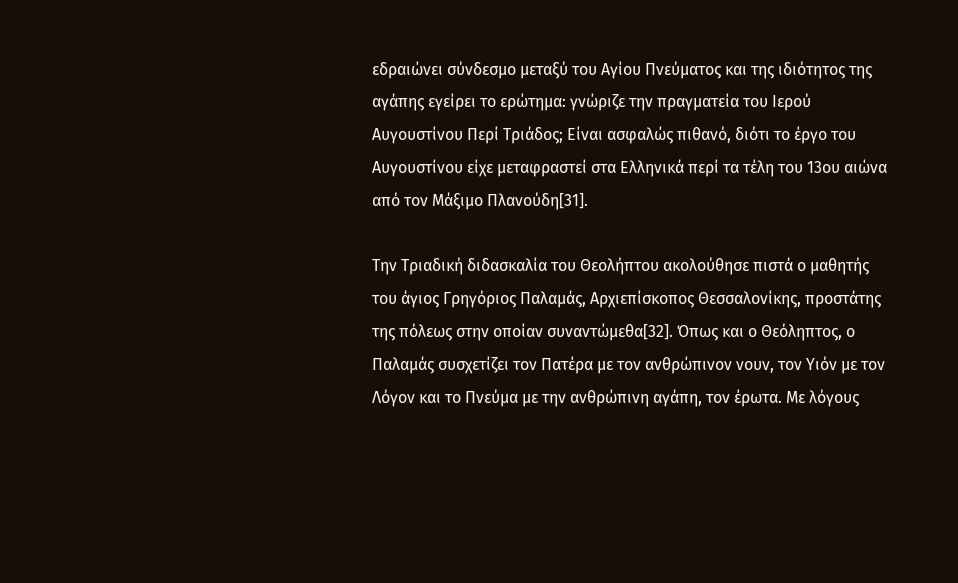εδραιώνει σύνδεσμο μεταξύ του Αγίου Πνεύματος και της ιδιότητος της αγάπης εγείρει το ερώτημα: γνώριζε την πραγματεία του Ιερού Αυγουστίνου Περί Τριάδος; Είναι ασφαλώς πιθανό, διότι το έργο του Αυγουστίνου είχε μεταφραστεί στα Ελληνικά περί τα τέλη του 13ου αιώνα από τον Μάξιμο Πλανούδη[31].

Την Τριαδική διδασκαλία του Θεολήπτου ακολούθησε πιστά ο μαθητής του άγιος Γρηγόριος Παλαμάς, Αρχιεπίσκοπος Θεσσαλονίκης, προστάτης της πόλεως στην οποίαν συναντώμεθα[32]. Όπως και ο Θεόληπτος, ο Παλαμάς συσχετίζει τον Πατέρα με τον ανθρώπινον νουν, τον Υιόν με τον Λόγον και το Πνεύμα με την ανθρώπινη αγάπη, τον έρωτα. Με λόγους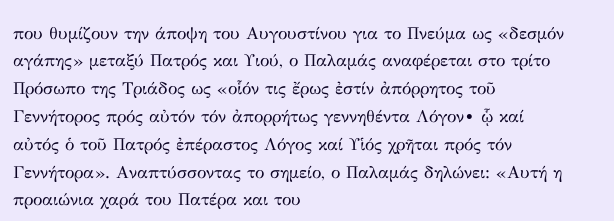που θυμίζουν την άποψη του Αυγουστίνου για το Πνεύμα ως «δεσμόν αγάπης» μεταξύ Πατρός και Υιού, ο Παλαμάς αναφέρεται στο τρίτο Πρόσωπο της Τριάδος ως «οἷόν τις ἔρως ἐστίν ἀπόρρητος τοῦ Γεννήτορος πρός αὐτόν τόν ἀπορρήτως γεννηθέντα Λόγον∙ ᾧ καί αὐτός ὁ τοῦ Πατρός ἐπέραστος Λόγος καί Υἱός χρῆται πρός τόν Γεννήτορα». Αναπτύσσοντας το σημείο, ο Παλαμάς δηλώνει: «Αυτή η προαιώνια χαρά του Πατέρα και του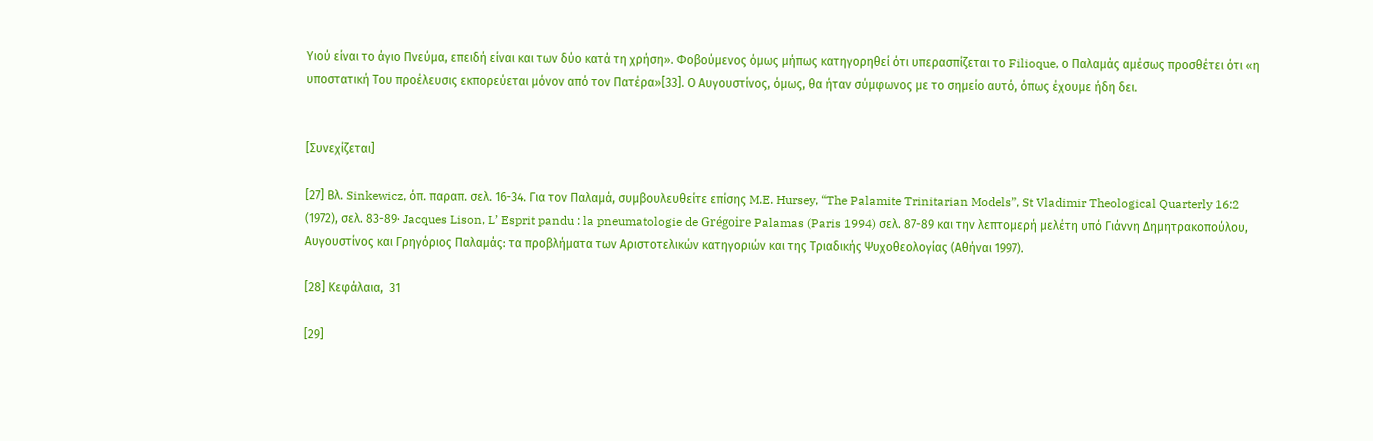Υιού είναι το άγιο Πνεύμα, επειδή είναι και των δύο κατά τη χρήση». Φοβούμενος όμως μήπως κατηγορηθεί ότι υπερασπίζεται το Filioque, ο Παλαμάς αμέσως προσθέτει ότι «η υποστατική Του προέλευσις εκπορεύεται μόνον από τον Πατέρα»[33]. Ο Αυγουστίνος, όμως, θα ήταν σύμφωνος με το σημείο αυτό, όπως έχουμε ήδη δει.


[Συνεχίζεται]

[27] Βλ. Sinkewicz, όπ. παραπ. σελ. 16-34. Για τον Παλαμά, συμβουλευθείτε επίσης M.E. Hursey, “The Palamite Trinitarian Models”, St Vladimir Theological Quarterly 16:2 (1972), σελ. 83-89∙ Jacques Lison, L’ Esprit pandu : la pneumatologie de Grégoire Palamas (Paris 1994) σελ. 87-89 και την λεπτομερή μελέτη υπό Γιάννη Δημητρακοπούλου, Αυγουστίνος και Γρηγόριος Παλαμάς: τα προβλήματα των Αριστοτελικών κατηγοριών και της Τριαδικής Ψυχοθεολογίας (Αθήναι 1997).

[28] Κεφάλαια,  31

[29]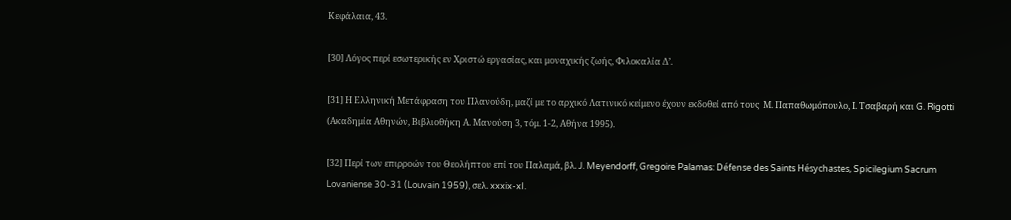Κεφάλαια, 43.

[30] Λόγος περί εσωτερικής εν Χριστώ εργασίας, και μοναχικής ζωής, Φιλοκαλία Δ’.

[31] Η Ελληνική Μετάφραση του Πλανούδη, μαζί με το αρχικό Λατινικό κείμενο έχουν εκδοθεί από τους  Μ. Παπαθωμόπουλο, Ι. Τσαβαρή και G. Rigotti (Ακαδημία Αθηνών, Βιβλιοθήκη Α. Μανούση 3, τόμ. 1-2, Αθήνα 1995).

[32] Περί των επιρροών του Θεολήπτου επί του Παλαμά, βλ. J. Meyendorff, Gregoire Palamas: Défense des Saints Hésychastes, Spicilegium Sacrum Lovaniense 30-31 (Louvain 1959), σελ. xxxix-xI.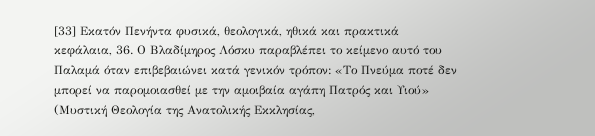[33] Εκατόν Πενήντα φυσικά, θεολογικά, ηθικά και πρακτικά κεφάλαια, 36. Ο Βλαδίμηρος Λόσκυ παραβλέπει το κείμενο αυτό του Παλαμά όταν επιβεβαιώνει κατά γενικόν τρόπον: «Το Πνεύμα ποτέ δεν μπορεί να παρομοιασθεί με την αμοιβαία αγάπη Πατρός και Υιού» (Μυστική Θεολογία της Ανατολικής Εκκλησίας,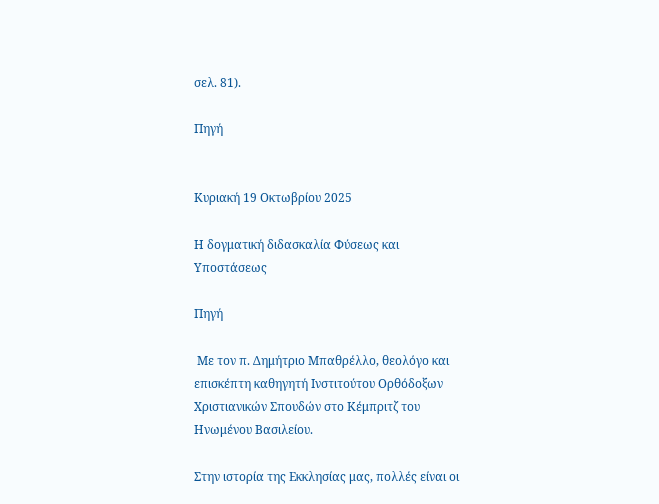σελ. 81).

Πηγή


Κυριακή 19 Οκτωβρίου 2025

Η δογματική διδασκαλία Φύσεως και Υποστάσεως

Πηγή

 Με τον π. Δημήτριο Μπαθρέλλο, θεολόγο και επισκέπτη καθηγητή Ινστιτούτου Ορθόδοξων Χριστιανικών Σπουδών στο Κέμπριτζ του Ηνωμένου Βασιλείου.

Στην ιστορία της Εκκλησίας μας, πολλές είναι οι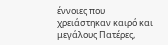έννοιες που χρειάστηκαν καιρό και μεγάλους Πατέρες,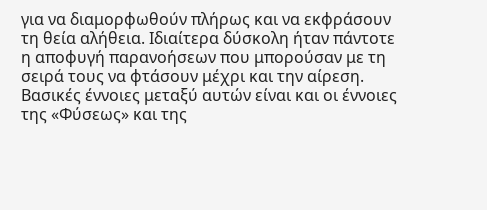για να διαμορφωθούν πλήρως και να εκφράσουν τη θεία αλήθεια. Ιδιαίτερα δύσκολη ήταν πάντοτε η αποφυγή παρανοήσεων που μπορούσαν με τη σειρά τους να φτάσουν μέχρι και την αίρεση. Βασικές έννοιες μεταξύ αυτών είναι και οι έννοιες της «Φύσεως» και της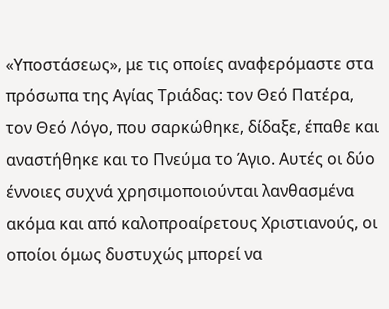«Υποστάσεως», με τις οποίες αναφερόμαστε στα πρόσωπα της Αγίας Τριάδας: τον Θεό Πατέρα, τον Θεό Λόγο, που σαρκώθηκε, δίδαξε, έπαθε και αναστήθηκε και το Πνεύμα το Άγιο. Αυτές οι δύο έννοιες συχνά χρησιμοποιούνται λανθασμένα ακόμα και από καλοπροαίρετους Χριστιανούς, οι οποίοι όμως δυστυχώς μπορεί να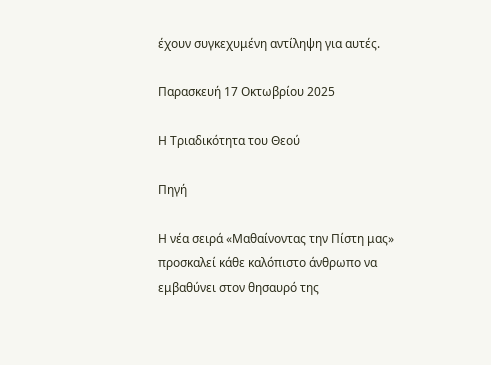έχουν συγκεχυμένη αντίληψη για αυτές.

Παρασκευή 17 Οκτωβρίου 2025

Η Τριαδικότητα του Θεού

Πηγή

Η νέα σειρά «Μαθαίνοντας την Πίστη μας» προσκαλεί κάθε καλόπιστο άνθρωπο να εμβαθύνει στον θησαυρό της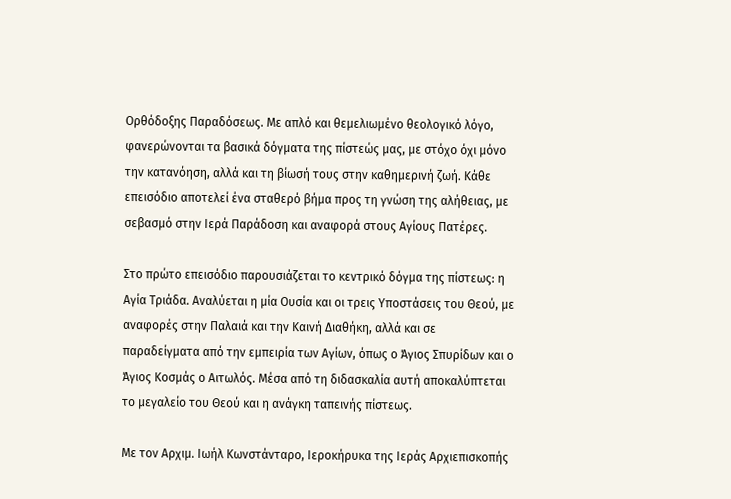Ορθόδοξης Παραδόσεως. Με απλό και θεμελιωμένο θεολογικό λόγο, φανερώνονται τα βασικά δόγματα της πίστεώς μας, με στόχο όχι μόνο την κατανόηση, αλλά και τη βίωσή τους στην καθημερινή ζωή. Κάθε επεισόδιο αποτελεί ένα σταθερό βήμα προς τη γνώση της αλήθειας, με σεβασμό στην Ιερά Παράδοση και αναφορά στους Αγίους Πατέρες.

Στο πρώτο επεισόδιο παρουσιάζεται το κεντρικό δόγμα της πίστεως: η Αγία Τριάδα. Αναλύεται η μία Ουσία και οι τρεις Υποστάσεις του Θεού, με αναφορές στην Παλαιά και την Καινή Διαθήκη, αλλά και σε παραδείγματα από την εμπειρία των Αγίων, όπως ο Άγιος Σπυρίδων και ο Άγιος Κοσμάς ο Αιτωλός. Μέσα από τη διδασκαλία αυτή αποκαλύπτεται το μεγαλείο του Θεού και η ανάγκη ταπεινής πίστεως.

Με τον Αρχιμ. Ιωήλ Κωνστάνταρο, Ιεροκήρυκα της Ιεράς Αρχιεπισκοπής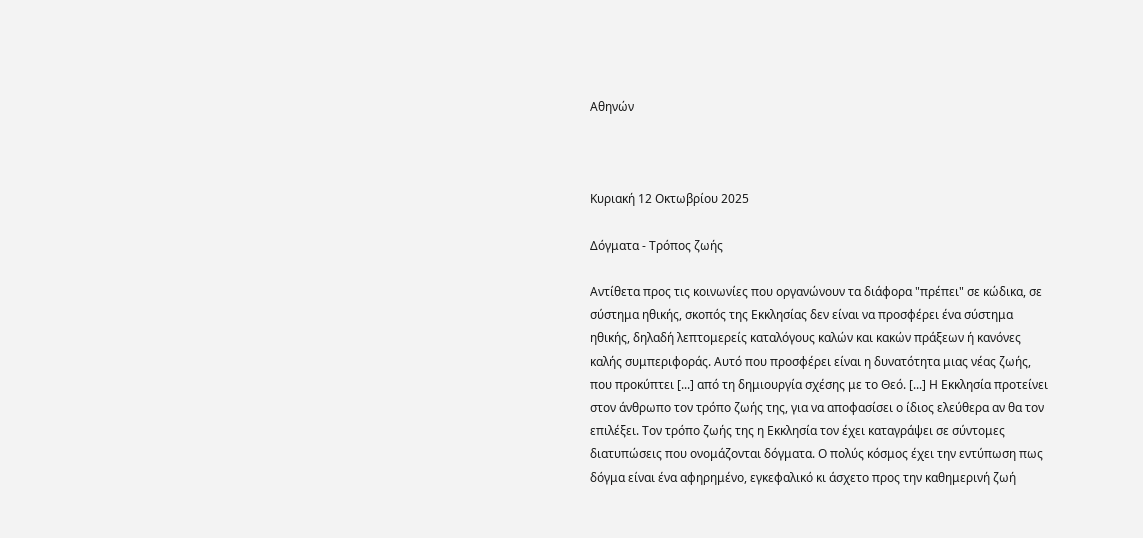Αθηνών



Κυριακή 12 Οκτωβρίου 2025

Δόγματα - Τρόπος ζωής

Αντίθετα προς τις κοινωνίες που οργανώνουν τα διάφορα "πρέπει" σε κώδικα, σε σύστημα ηθικής, σκοπός της Εκκλησίας δεν είναι να προσφέρει ένα σύστημα ηθικής, δηλαδή λεπτομερείς καταλόγους καλών και κακών πράξεων ή κανόνες καλής συμπεριφοράς. Αυτό που προσφέρει είναι η δυνατότητα μιας νέας ζωής, που προκύπτει [...] από τη δημιουργία σχέσης με το Θεό. [...] Η Εκκλησία προτείνει στον άνθρωπο τον τρόπο ζωής της, για να αποφασίσει ο ίδιος ελεύθερα αν θα τον επιλέξει. Τον τρόπο ζωής της η Εκκλησία τον έχει καταγράψει σε σύντομες διατυπώσεις που ονομάζονται δόγματα. Ο πολύς κόσμος έχει την εντύπωση πως δόγμα είναι ένα αφηρημένο, εγκεφαλικό κι άσχετο προς την καθημερινή ζωή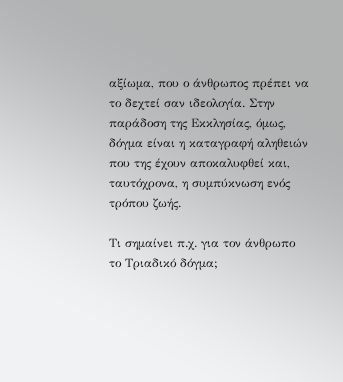αξίωμα, που ο άνθρωπος πρέπει να το δεχτεί σαν ιδεολογία. Στην παράδοση της Εκκλησίας, όμως, δόγμα είναι η καταγραφή αληθειών που της έχουν αποκαλυφθεί και, ταυτόχρονα, η συμπύκνωση ενός τρόπου ζωής.

Τι σημαίνει π.χ. για τον άνθρωπο το Τριαδικό δόγμα;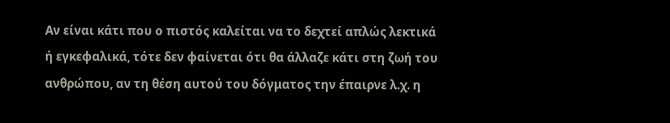Αν είναι κάτι που ο πιστός καλείται να το δεχτεί απλώς λεκτικά ή εγκεφαλικά, τότε δεν φαίνεται ότι θα άλλαζε κάτι στη ζωή του ανθρώπου, αν τη θέση αυτού του δόγματος την έπαιρνε λ.χ. η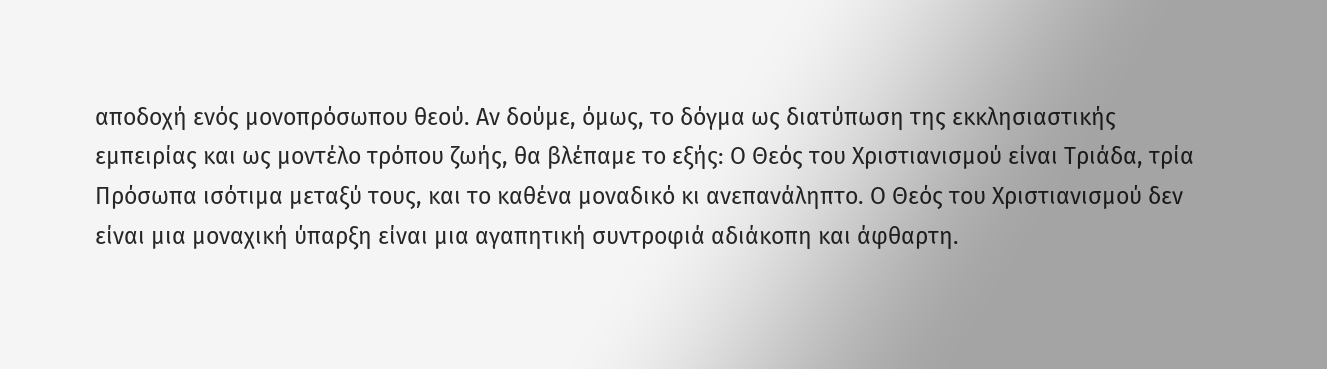αποδοχή ενός μονοπρόσωπου θεού. Αν δούμε, όμως, το δόγμα ως διατύπωση της εκκλησιαστικής εμπειρίας και ως μοντέλο τρόπου ζωής, θα βλέπαμε το εξής: Ο Θεός του Χριστιανισμού είναι Τριάδα, τρία Πρόσωπα ισότιμα μεταξύ τους, και το καθένα μοναδικό κι ανεπανάληπτο. Ο Θεός του Χριστιανισμού δεν είναι μια μοναχική ύπαρξη είναι μια αγαπητική συντροφιά αδιάκοπη και άφθαρτη.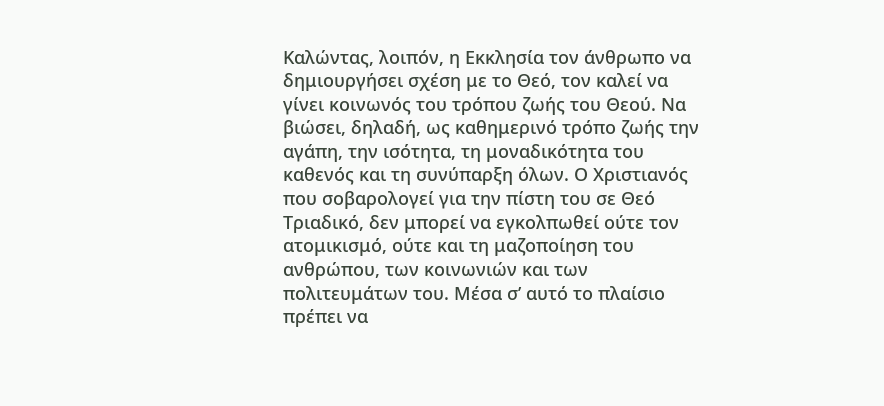Καλώντας, λοιπόν, η Εκκλησία τον άνθρωπο να δημιουργήσει σχέση με το Θεό, τον καλεί να γίνει κοινωνός του τρόπου ζωής του Θεού. Να βιώσει, δηλαδή, ως καθημερινό τρόπο ζωής την αγάπη, την ισότητα, τη μοναδικότητα του καθενός και τη συνύπαρξη όλων. Ο Χριστιανός που σοβαρολογεί για την πίστη του σε Θεό Τριαδικό, δεν μπορεί να εγκολπωθεί ούτε τον ατομικισμό, ούτε και τη μαζοποίηση του ανθρώπου, των κοινωνιών και των πολιτευμάτων του. Μέσα σ’ αυτό το πλαίσιο πρέπει να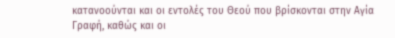κατανοούνται και οι εντολές του Θεού που βρίσκονται στην Αγία Γραφή, καθώς και οι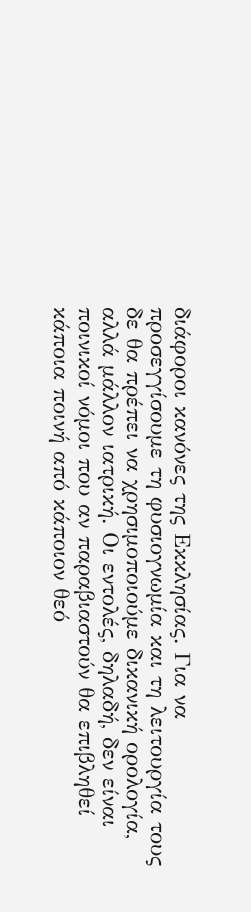διάφοροι κανόνες της Εκκλησίας. Για να προσεγγίσουμε τη φυσιογνωμία και τη λειτουργία τους δε θα πρέπει να χρησιμοποιούμε δικανική ορολογία, αλλά μάλλον ιατρική. Οι εντολές, δηλαδή, δεν είναι ποινικοί νόμοι που αν παραβιαστούν θα επιβληθεί κάποια ποινή από κάποιον θεό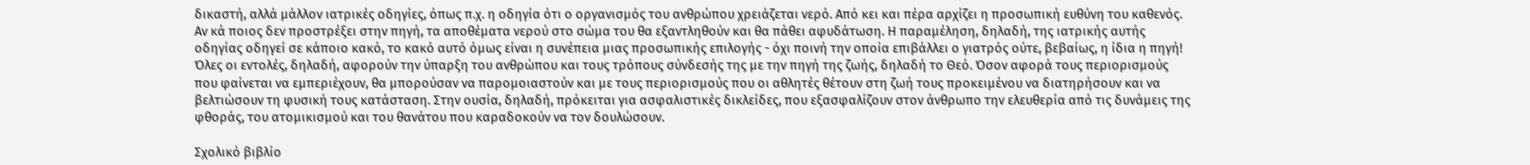δικαστή, αλλά μάλλον ιατρικές οδηγίες, όπως π.χ. η οδηγία ότι ο οργανισμός του ανθρώπου χρειάζεται νερό. Από κει και πέρα αρχίζει η προσωπική ευθύνη του καθενός. Αν κά ποιος δεν προστρέξει στην πηγή, τα αποθέματα νερού στο σώμα του θα εξαντληθούν και θα πάθει αφυδάτωση. Η παραμέληση, δηλαδή, της ιατρικής αυτής οδηγίας οδηγεί σε κάποιο κακό, το κακό αυτό όμως είναι η συνέπεια μιας προσωπικής επιλογής - όχι ποινή την οποία επιβάλλει ο γιατρός ούτε, βεβαίως, η ίδια η πηγή! Όλες οι εντολές, δηλαδή, αφορούν την ύπαρξη του ανθρώπου και τους τρόπους σύνδεσής της με την πηγή της ζωής, δηλαδή το Θεό. Όσον αφορά τους περιορισμούς που φαίνεται να εμπεριέχουν, θα μπορούσαν να παρομοιαστούν και με τους περιορισμούς που οι αθλητές θέτουν στη ζωή τους προκειμένου να διατηρήσουν και να βελτιώσουν τη φυσική τους κατάσταση. Στην ουσία, δηλαδή, πρόκειται για ασφαλιστικές δικλείδες, που εξασφαλίζουν στον άνθρωπο την ελευθερία από τις δυνάμεις της φθοράς, του ατομικισμού και του θανάτου που καραδοκούν να τον δουλώσουν.

Σχολικό βιβλίο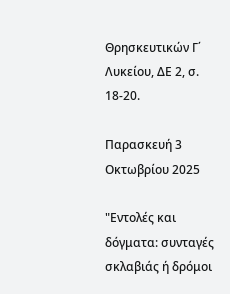Θρησκευτικών Γ΄ Λυκείου, ΔΕ 2, σ. 18-20.

Παρασκευή 3 Οκτωβρίου 2025

"Εντολές και δόγματα: συνταγές σκλαβιάς ή δρόμοι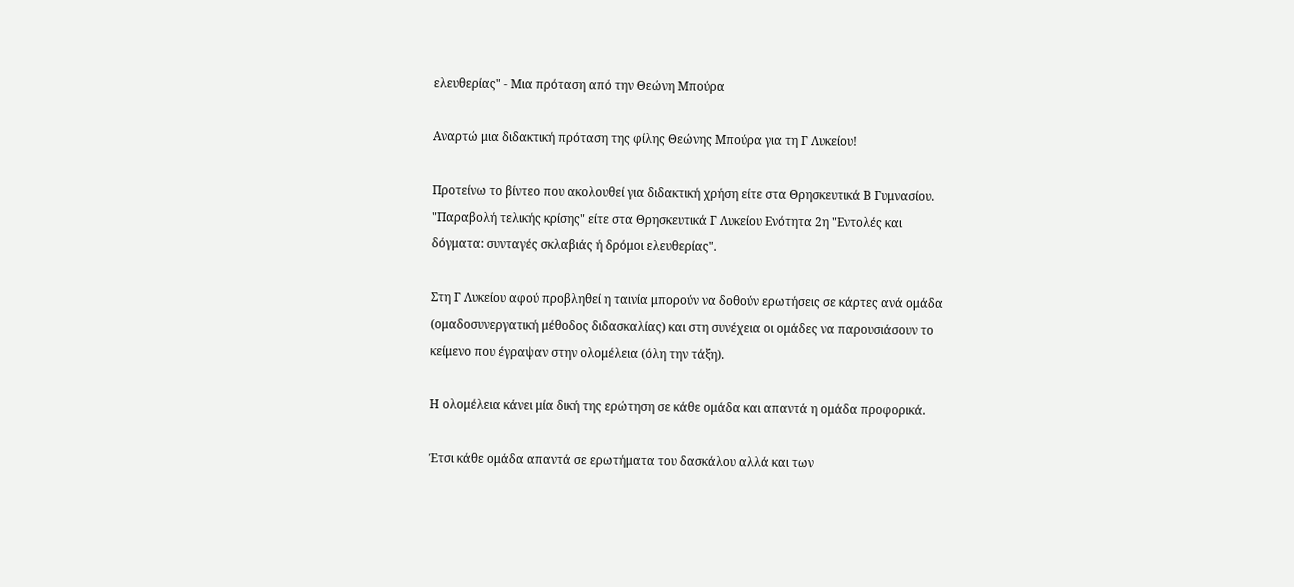ελευθερίας" - Μια πρόταση από την Θεώνη Μπούρα

Αναρτώ μια διδακτική πρόταση της φίλης Θεώνης Μπούρα για τη Γ Λυκείου!

Προτείνω το βίντεο που ακολουθεί για διδακτική χρήση είτε στα Θρησκευτικά Β Γυμνασίου. "Παραβολή τελικής κρίσης" είτε στα Θρησκευτικά Γ Λυκείου Ενότητα 2η "Εντολές και δόγματα: συνταγές σκλαβιάς ή δρόμοι ελευθερίας".

Στη Γ Λυκείου αφού προβληθεί η ταινία μπορούν να δοθούν ερωτήσεις σε κάρτες ανά ομάδα (ομαδοσυνεργατική μέθοδος διδασκαλίας) και στη συνέχεια οι ομάδες να παρουσιάσουν το κείμενο που έγραψαν στην ολομέλεια (όλη την τάξη).

Η ολομέλεια κάνει μία δική της ερώτηση σε κάθε ομάδα και απαντά η ομάδα προφορικά.

Έτσι κάθε ομάδα απαντά σε ερωτήματα του δασκάλου αλλά και των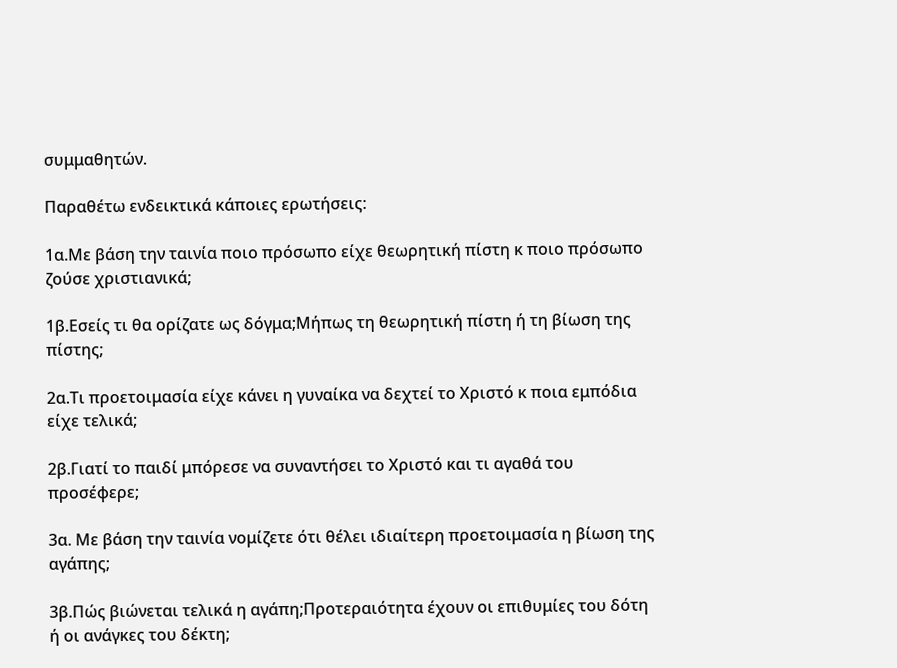συμμαθητών.

Παραθέτω ενδεικτικά κάποιες ερωτήσεις:

1α.Με βάση την ταινία ποιο πρόσωπο είχε θεωρητική πίστη κ ποιο πρόσωπο ζούσε χριστιανικά;

1β.Εσείς τι θα ορίζατε ως δόγμα;Μήπως τη θεωρητική πίστη ή τη βίωση της πίστης;

2α.Τι προετοιμασία είχε κάνει η γυναίκα να δεχτεί το Χριστό κ ποια εμπόδια είχε τελικά;

2β.Γιατί το παιδί μπόρεσε να συναντήσει το Χριστό και τι αγαθά του προσέφερε;

3α. Με βάση την ταινία νομίζετε ότι θέλει ιδιαίτερη προετοιμασία η βίωση της αγάπης;

3β.Πώς βιώνεται τελικά η αγάπη;Προτεραιότητα έχουν οι επιθυμίες του δότη ή οι ανάγκες του δέκτη;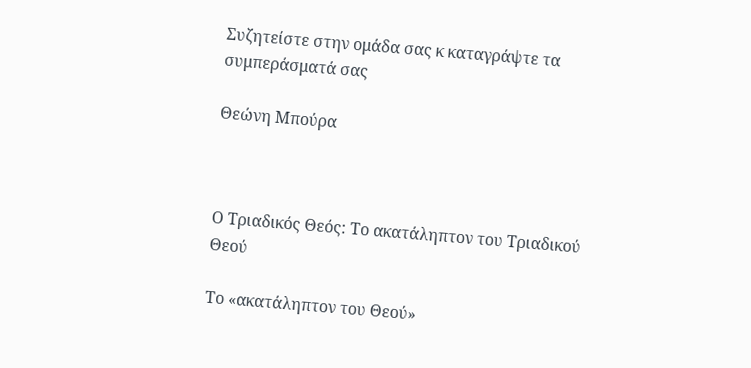Συζητείστε στην ομάδα σας κ καταγράψτε τα συμπεράσματά σας

Θεώνη Μπούρα



Ο Τριαδικός Θεός: Το ακατάληπτον του Τριαδικού Θεού

Το «ακατάληπτον του Θεού»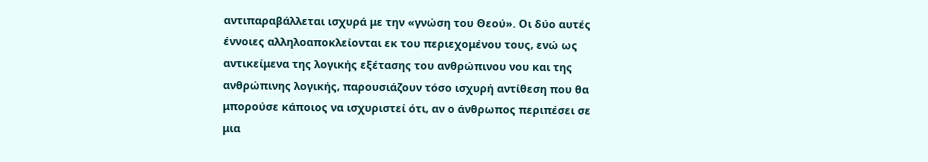αντιπαραβάλλεται ισχυρά με την «γνώση του Θεού». Οι δύο αυτές έννοιες αλληλοαποκλείονται εκ του περιεχομένου τους, ενώ ως αντικείμενα της λογικής εξέτασης του ανθρώπινου νου και της ανθρώπινης λογικής, παρουσιάζουν τόσο ισχυρή αντίθεση που θα μπορούσε κάποιος να ισχυριστεί ότι, αν ο άνθρωπος περιπέσει σε μια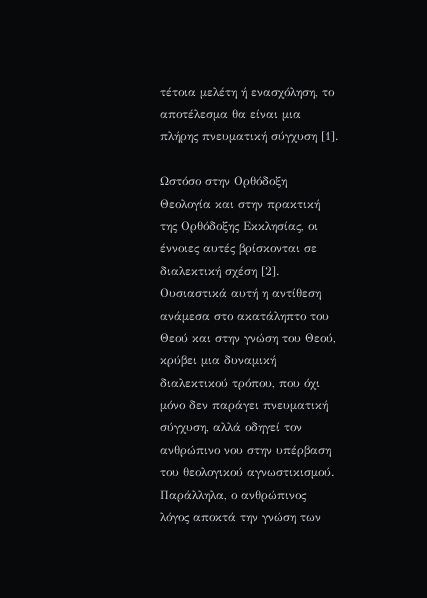τέτοια μελέτη ή ενασχόληση, το αποτέλεσμα θα είναι μια πλήρης πνευματική σύγχυση [1].

Ωστόσο στην Ορθόδοξη Θεολογία και στην πρακτική της Ορθόδοξης Εκκλησίας, οι έννοιες αυτές βρίσκονται σε διαλεκτική σχέση [2]. Ουσιαστικά αυτή η αντίθεση ανάμεσα στο ακατάληπτο του Θεού και στην γνώση του Θεού, κρύβει μια δυναμική διαλεκτικού τρόπου, που όχι μόνο δεν παράγει πνευματική σύγχυση, αλλά οδηγεί τον ανθρώπινο νου στην υπέρβαση του θεολογικού αγνωστικισμού. Παράλληλα, ο ανθρώπινος λόγος αποκτά την γνώση των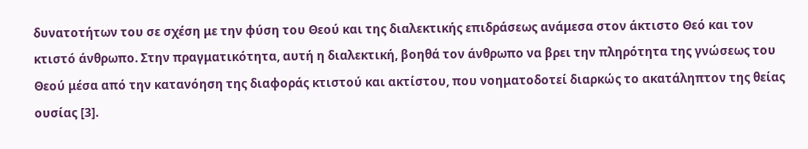δυνατοτήτων του σε σχέση με την φύση του Θεού και της διαλεκτικής επιδράσεως ανάμεσα στον άκτιστο Θεό και τον κτιστό άνθρωπο. Στην πραγματικότητα, αυτή η διαλεκτική, βοηθά τον άνθρωπο να βρει την πληρότητα της γνώσεως του Θεού μέσα από την κατανόηση της διαφοράς κτιστού και ακτίστου, που νοηματοδοτεί διαρκώς το ακατάληπτον της θείας ουσίας [3].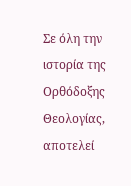Σε όλη την ιστορία της Ορθόδοξης Θεολογίας, αποτελεί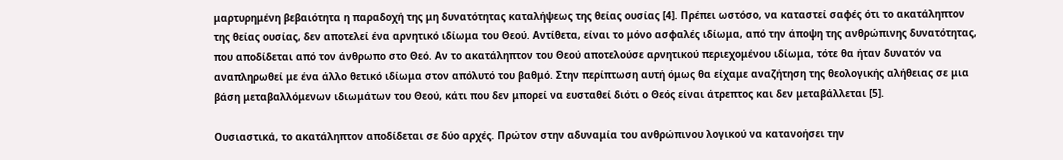μαρτυρημένη βεβαιότητα η παραδοχή της μη δυνατότητας καταλήψεως της θείας ουσίας [4]. Πρέπει ωστόσο, να καταστεί σαφές ότι το ακατάληπτον της θείας ουσίας, δεν αποτελεί ένα αρνητικό ιδίωμα του Θεού. Αντίθετα, είναι το μόνο ασφαλές ιδίωμα, από την άποψη της ανθρώπινης δυνατότητας, που αποδίδεται από τον άνθρωπο στο Θεό. Αν το ακατάληπτον του Θεού αποτελούσε αρνητικού περιεχομένου ιδίωμα, τότε θα ήταν δυνατόν να αναπληρωθεί με ένα άλλο θετικό ιδίωμα στον απόλυτό του βαθμό. Στην περίπτωση αυτή όμως θα είχαμε αναζήτηση της θεολογικής αλήθειας σε μια βάση μεταβαλλόμενων ιδιωμάτων του Θεού, κάτι που δεν μπορεί να ευσταθεί διότι ο Θεός είναι άτρεπτος και δεν μεταβάλλεται [5].

Ουσιαστικά, το ακατάληπτον αποδίδεται σε δύο αρχές. Πρώτον στην αδυναμία του ανθρώπινου λογικού να κατανοήσει την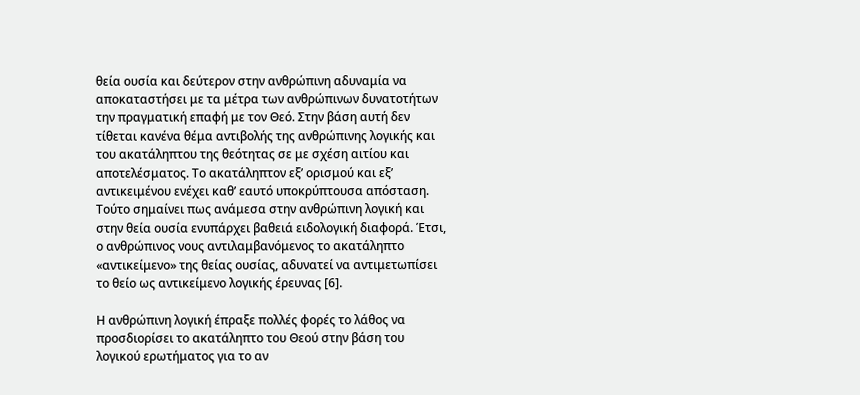θεία ουσία και δεύτερον στην ανθρώπινη αδυναμία να αποκαταστήσει με τα μέτρα των ανθρώπινων δυνατοτήτων την πραγματική επαφή με τον Θεό. Στην βάση αυτή δεν τίθεται κανένα θέμα αντιβολής της ανθρώπινης λογικής και του ακατάληπτου της θεότητας σε με σχέση αιτίου και αποτελέσματος. Το ακατάληπτον εξ’ ορισμού και εξ’ αντικειμένου ενέχει καθ’ εαυτό υποκρύπτουσα απόσταση. Τούτο σημαίνει πως ανάμεσα στην ανθρώπινη λογική και στην θεία ουσία ενυπάρχει βαθειά ειδολογική διαφορά. Έτσι, ο ανθρώπινος νους αντιλαμβανόμενος το ακατάληπτο «αντικείμενο» της θείας ουσίας, αδυνατεί να αντιμετωπίσει το θείο ως αντικείμενο λογικής έρευνας [6].

Η ανθρώπινη λογική έπραξε πολλές φορές το λάθος να προσδιορίσει το ακατάληπτο του Θεού στην βάση του λογικού ερωτήματος για το αν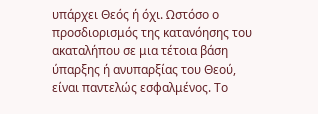υπάρχει Θεός ή όχι. Ωστόσο ο προσδιορισμός της κατανόησης του ακαταλήπου σε μια τέτοια βάση ύπαρξης ή ανυπαρξίας του Θεού, είναι παντελώς εσφαλμένος. Το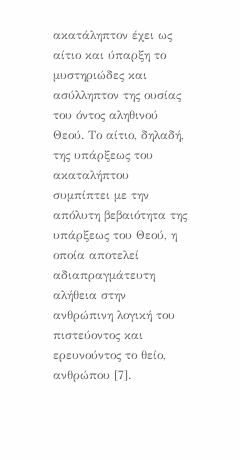ακατάληπτον έχει ως αίτιο και ύπαρξη το μυστηριώδες και ασύλληπτον της ουσίας του όντος αληθινού Θεού. Το αίτιο, δηλαδή, της υπάρξεως του ακαταλήπτου συμπίπτει με την απόλυτη βεβαιότητα της υπάρξεως του Θεού, η οποία αποτελεί αδιαπραγμάτευτη αλήθεια στην ανθρώπινη λογική του πιστεύοντος και ερευνούντος το θείο, ανθρώπου [7].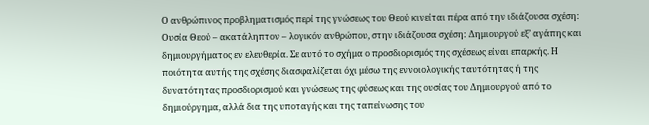Ο ανθρώπινος προβληματισμός περί της γνώσεως του Θεού κινείται πέρα από την ιδιάζουσα σχέση: Ουσία Θεού – ακατάληπτον – λογικόν ανθρώπου, στην ιδιάζουσα σχέση: Δημιουργού εξ’ αγάπης και δημιουργήματος εν ελευθερία. Σε αυτό το σχήμα ο προσδιορισμός της σχέσεως είναι επαρκής. Η ποιότητα αυτής της σχέσης διασφαλίζεται όχι μέσω της εννοιολογικής ταυτότητας ή της δυνατότητας προσδιορισμού και γνώσεως της φύσεως και της ουσίας του Δημιουργού από το δημιούργημα, αλλά δια της υποταγής και της ταπείνωσης του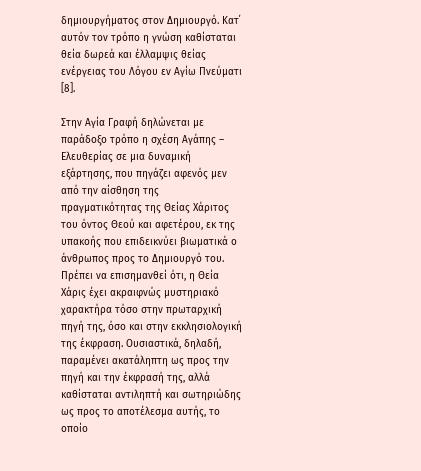δημιουργήματος στον Δημιουργό. Κατ΄ αυτόν τον τρόπο η γνώση καθίσταται θεία δωρεά και έλλαμψις θείας ενέργειας του Λόγου εν Αγίω Πνεύματι [8].

Στην Αγία Γραφή δηλώνεται με παράδοξο τρόπο η σχέση Αγάπης – Ελευθερίας σε μια δυναμική εξάρτησης, που πηγάζει αφενός μεν από την αίσθηση της πραγματικότητας της Θείας Χάριτος του όντος Θεού και αφετέρου, εκ της υπακοής που επιδεικνύει βιωματικά ο άνθρωπος προς το Δημιουργό του. Πρέπει να επισημανθεί ότι, η Θεία Χάρις έχει ακραιφνώς μυστηριακό χαρακτήρα τόσο στην πρωταρχική πηγή της, όσο και στην εκκλησιολογική της έκφραση. Ουσιαστικά, δηλαδή, παραμένει ακατάληπτη ως προς την πηγή και την έκφρασή της, αλλά καθίσταται αντιληπτή και σωτηριώδης ως προς το αποτέλεσμα αυτής, το οποίο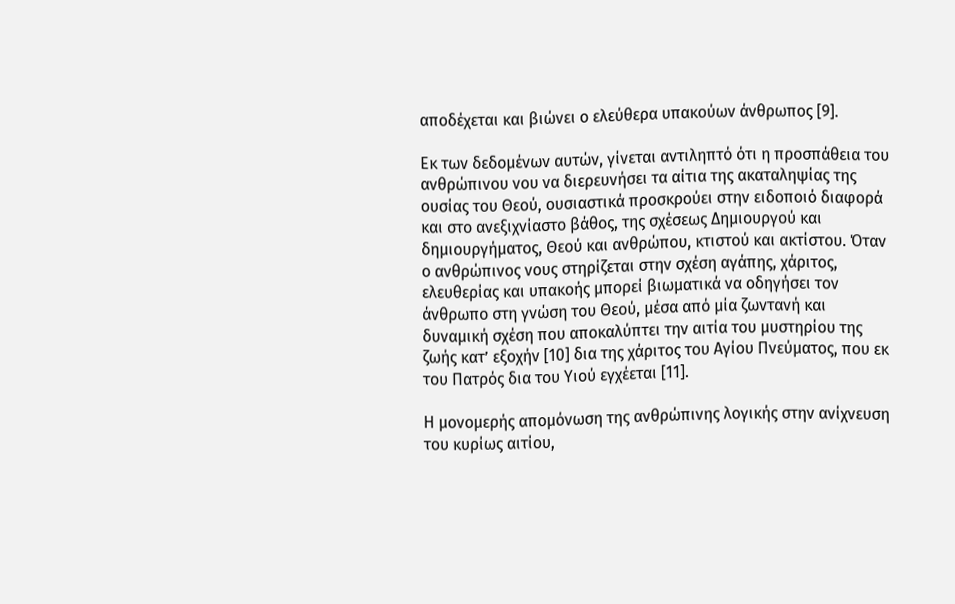αποδέχεται και βιώνει ο ελεύθερα υπακούων άνθρωπος [9].

Εκ των δεδομένων αυτών, γίνεται αντιληπτό ότι η προσπάθεια του ανθρώπινου νου να διερευνήσει τα αίτια της ακαταληψίας της ουσίας του Θεού, ουσιαστικά προσκρούει στην ειδοποιό διαφορά και στο ανεξιχνίαστο βάθος, της σχέσεως Δημιουργού και δημιουργήματος, Θεού και ανθρώπου, κτιστού και ακτίστου. Όταν ο ανθρώπινος νους στηρίζεται στην σχέση αγάπης, χάριτος, ελευθερίας και υπακοής μπορεί βιωματικά να οδηγήσει τον άνθρωπο στη γνώση του Θεού, μέσα από μία ζωντανή και δυναμική σχέση που αποκαλύπτει την αιτία του μυστηρίου της ζωής κατ’ εξοχήν [10] δια της χάριτος του Αγίου Πνεύματος, που εκ του Πατρός δια του Υιού εγχέεται [11].

Η μονομερής απομόνωση της ανθρώπινης λογικής στην ανίχνευση του κυρίως αιτίου,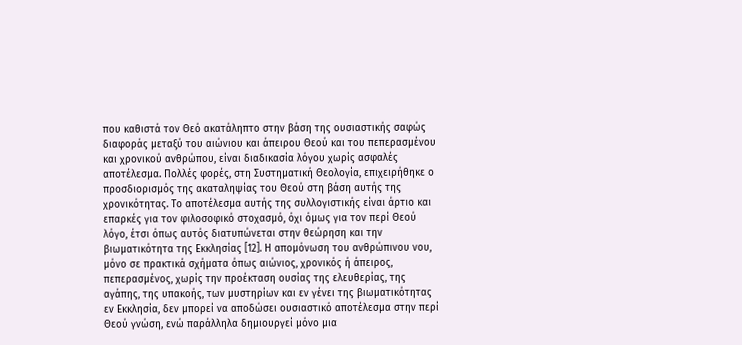που καθιστά τον Θεό ακατάληπτο στην βάση της ουσιαστικής σαφώς διαφοράς μεταξύ του αιώνιου και άπειρου Θεού και του πεπερασμένου και χρονικού ανθρώπου, είναι διαδικασία λόγου χωρίς ασφαλές αποτέλεσμα. Πολλές φορές, στη Συστηματική Θεολογία, επιχειρήθηκε ο προσδιορισμός της ακαταληψίας του Θεού στη βάση αυτής της χρονικότητας. Το αποτέλεσμα αυτής της συλλογιστικής είναι άρτιο και επαρκές για τον φιλοσοφικό στοχασμό, όχι όμως για τον περί Θεού λόγο, έτσι όπως αυτός διατυπώνεται στην θεώρηση και την βιωματικότητα της Εκκλησίας [12]. Η απομόνωση του ανθρώπινου νου, μόνο σε πρακτικά σχήματα όπως αιώνιος, χρονικός ή άπειρος, πεπερασμένος, χωρίς την προέκταση ουσίας της ελευθερίας, της αγάπης, της υπακοής, των μυστηρίων και εν γένει της βιωματικότητας εν Εκκλησία, δεν μπορεί να αποδώσει ουσιαστικό αποτέλεσμα στην περί Θεού γνώση, ενώ παράλληλα δημιουργεί μόνο μια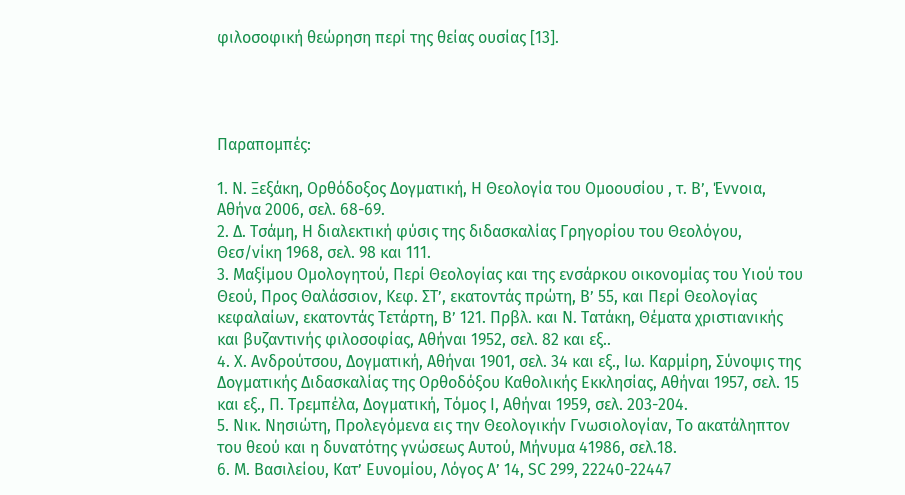φιλοσοφική θεώρηση περί της θείας ουσίας [13].




Παραπομπές:

1. Ν. Ξεξάκη, Ορθόδοξος Δογματική, Η Θεολογία του Ομοουσίου , τ. Β’, Έννοια, Αθήνα 2006, σελ. 68-69.
2. Δ. Τσάμη, Η διαλεκτική φύσις της διδασκαλίας Γρηγορίου του Θεολόγου, Θεσ/νίκη 1968, σελ. 98 και 111.
3. Μαξίμου Ομολογητού, Περί Θεολογίας και της ενσάρκου οικονομίας του Υιού του Θεού, Προς Θαλάσσιον, Κεφ. ΣΤ’, εκατοντάς πρώτη, Β’ 55, και Περί Θεολογίας κεφαλαίων, εκατοντάς Τετάρτη, Β’ 121. Πρβλ. και Ν. Τατάκη, Θέματα χριστιανικής και βυζαντινής φιλοσοφίας, Αθήναι 1952, σελ. 82 και εξ..
4. Χ. Ανδρούτσου, Δογματική, Αθήναι 1901, σελ. 34 και εξ., Ιω. Καρμίρη, Σύνοψις της Δογματικής Διδασκαλίας της Ορθοδόξου Καθολικής Εκκλησίας, Αθήναι 1957, σελ. 15 και εξ., Π. Τρεμπέλα, Δογματική, Τόμος Ι, Αθήναι 1959, σελ. 203-204.
5. Νικ. Νησιώτη, Προλεγόμενα εις την Θεολογικήν Γνωσιολογίαν, Το ακατάληπτον του θεού και η δυνατότης γνώσεως Αυτού, Μήνυμα 41986, σελ.18.
6. Μ. Βασιλείου, Κατ’ Ευνομίου, Λόγος Α’ 14, SC 299, 22240-22447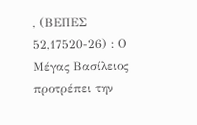, (ΒΕΠΕΣ 52,17520-26) : Ο Μέγας Βασίλειος προτρέπει την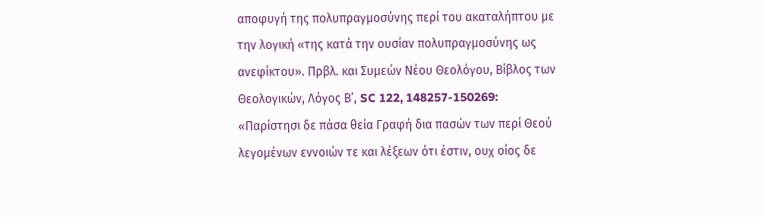αποφυγή της πολυπραγμοσύνης περί του ακαταλήπτου με την λογική «της κατά την ουσίαν πολυπραγμοσύνης ως ανεφίκτου». Πρβλ. και Συμεών Νέου Θεολόγου, Βίβλος των Θεολογικών, Λόγος Β’, SC 122, 148257-150269: «Παρίστησι δε πάσα θεία Γραφή δια πασών των περί Θεού λεγομένων εννοιών τε και λέξεων ότι έστιν, ουχ οίος δε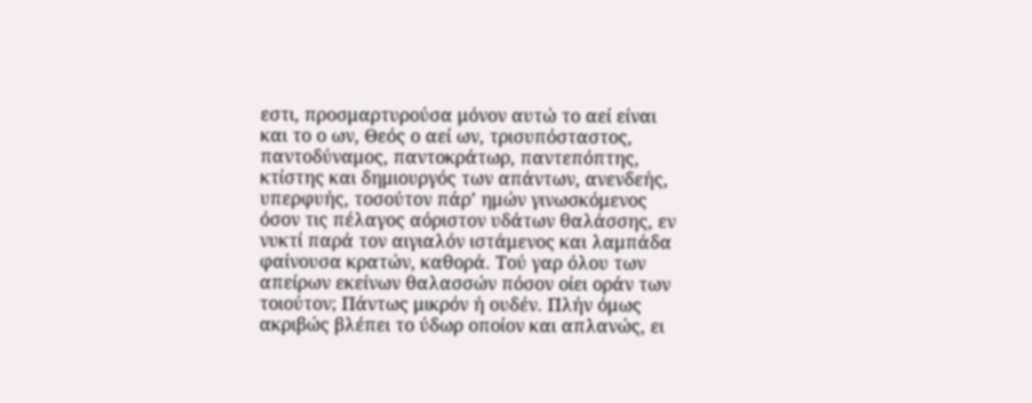εστι, προσμαρτυρούσα μόνον αυτώ το αεί είναι και το ο ων, Θεός ο αεί ων, τρισυπόσταστος, παντοδύναμος, παντοκράτωρ, παντεπόπτης, κτίστης και δημιουργός των απάντων, ανενδεής, υπερφυής, τοσούτον πάρ’ ημών γινωσκόμενος όσον τις πέλαγος αόριστον υδάτων θαλάσσης, εν νυκτί παρά τον αιγιαλόν ιστάμενος και λαμπάδα φαίνουσα κρατών, καθορά. Τού γαρ όλου των απείρων εκείνων θαλασσών πόσον οίει οράν των τοιούτον; Πάντως μικρόν ή ουδέν. Πλήν όμως ακριβώς βλέπει το ύδωρ οποίον και απλανώς, ει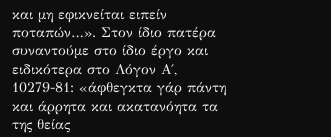και μη εφικνείται ειπείν ποταπών…». Στον ίδιο πατέρα συναντούμε στο ίδιο έργο και ειδικότερα στο Λόγον Α΄, 10279-81: «άφθεγκτα γάρ πάντη και άρρητα και ακατανόητα τα της θείας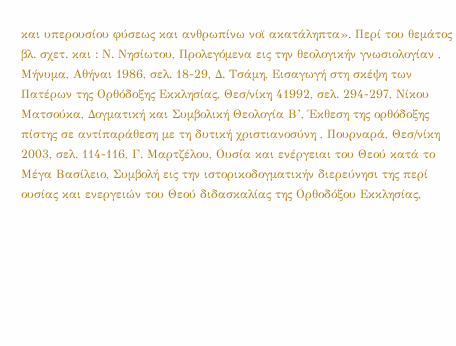και υπερουσίου φύσεως και ανθρωπίνω νοϊ ακατάληπτα». Περί του θεμάτος βλ. σχετ. και : Ν. Νησίωτου, Προλεγόμενα εις την θεολογικήν γνωσιολογίαν , Μήνυμα, Αθήναι 1986, σελ. 18-29, Δ. Τσάμη, Εισαγωγή στη σκέψη των Πατέρων της Ορθόδοξης Εκκλησίας, Θεσ/νίκη 41992, σελ. 294-297, Νίκου Ματσούκα, Δογματική και Συμβολική Θεολογία Β’, Έκθεση της ορθόδοξης πίστης σε αντίπαράθεση με τη δυτική χριστιανοσύνη , Πουρναρά, Θεσ/νίκη 2003, σελ. 114-116, Γ. Μαρτζέλου, Ουσία και ενέργειαι του Θεού κατά το Μέγα Βασίλειο, Συμβολή εις την ιστορικοδογματικήν διερεύνησι της περί ουσίας και ενεργειών του Θεού διδασκαλίας της Ορθοδόξου Εκκλησίας,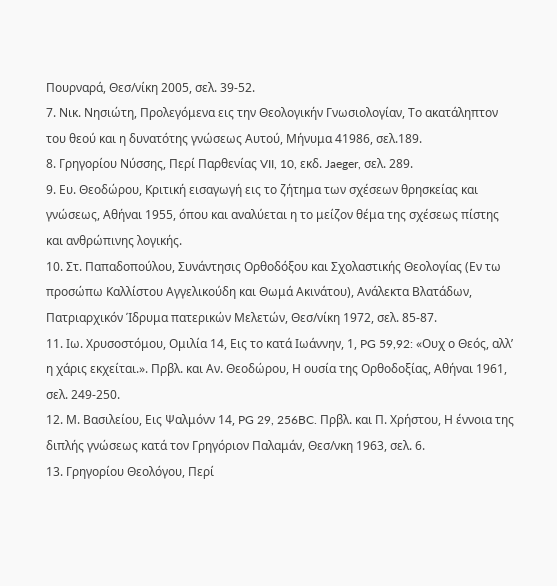Πουρναρά, Θεσ/νίκη 2005, σελ. 39-52.
7. Νικ. Νησιώτη, Προλεγόμενα εις την Θεολογικήν Γνωσιολογίαν, Το ακατάληπτον του θεού και η δυνατότης γνώσεως Αυτού, Μήνυμα 41986, σελ.189.
8. Γρηγορίου Νύσσης, Περί Παρθενίας VII, 10, εκδ. Jaeger, σελ. 289.
9. Ευ. Θεοδώρου, Κριτική εισαγωγή εις το ζήτημα των σχέσεων θρησκείας και γνώσεως, Αθήναι 1955, όπου και αναλύεται η το μείζον θέμα της σχέσεως πίστης και ανθρώπινης λογικής.
10. Στ. Παπαδοπούλου, Συνάντησις Ορθοδόξου και Σχολαστικής Θεολογίας (Εν τω προσώπω Καλλίστου Αγγελικούδη και Θωμά Ακινάτου), Ανάλεκτα Βλατάδων, Πατριαρχικόν Ίδρυμα πατερικών Μελετών, Θεσ/νίκη 1972, σελ. 85-87.
11. Ιω. Χρυσοστόμου, Ομιλία 14, Εις το κατά Ιωάννην, 1, PG 59,92: «Ουχ ο Θεός, αλλ’ η χάρις εκχείται.». Πρβλ. και Αν. Θεοδώρου, Η ουσία της Ορθοδοξίας, Αθήναι 1961, σελ. 249-250.
12. Μ. Βασιλείου, Εις Ψαλμόνν 14, PG 29, 256BC. Πρβλ. και Π. Χρήστου, Η έννοια της διπλής γνώσεως κατά τον Γρηγόριον Παλαμάν, Θεσ/νκη 1963, σελ. 6.
13. Γρηγορίου Θεολόγου, Περί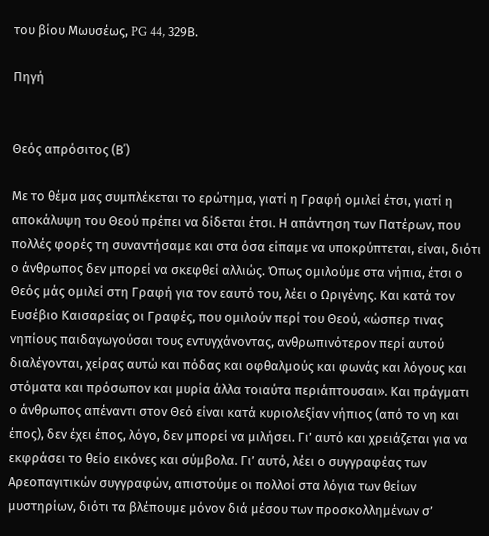του βίου Μωυσέως, PG 44, 329Β.

Πηγή


Θεός απρόσιτος (Β΄)

Με το θέμα μας συμπλέκεται το ερώτημα, γιατί η Γραφή ομιλεί έτσι, γιατί η αποκάλυψη του Θεού πρέπει να δίδεται έτσι. Η απάντηση των Πατέρων, που πολλές φορές τη συναντήσαμε και στα όσα είπαμε να υποκρύπτεται, είναι, διότι ο άνθρωπος δεν μπορεί να σκεφθεί αλλιώς. Όπως ομιλούμε στα νήπια, έτσι ο Θεός μάς ομιλεί στη Γραφή για τον εαυτό του, λέει ο Ωριγένης. Και κατά τον Ευσέβιο Καισαρείας οι Γραφές, που ομιλούν περί του Θεού, «ώσπερ τινας νηπίους παιδαγωγούσαι τους εντυγχάνοντας, ανθρωπινότερον περί αυτού διαλέγονται, χείρας αυτώ και πόδας και οφθαλμούς και φωνάς και λόγους και στόματα και πρόσωπον και μυρία άλλα τοιαύτα περιάπτουσαι». Και πράγματι ο άνθρωπος απέναντι στον Θεό είναι κατά κυριολεξίαν νήπιος (από το νη και έπος), δεν έχει έπος, λόγο, δεν μπορεί να μιλήσει. Γι’ αυτό και χρειάζεται για να εκφράσει το θείο εικόνες και σύμβολα. Γι’ αυτό, λέει ο συγγραφέας των Αρεοπαγιτικών συγγραφών, απιστούμε οι πολλοί στα λόγια των θείων μυστηρίων, διότι τα βλέπουμε μόνον διά μέσου των προσκολλημένων σ’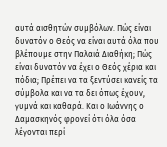αυτά αισθητών συμβόλων. Πώς είναι δυνατόν ο Θεός να είναι αυτά όλα που βλέπουμε στην Παλαιά Διαθήκη; Πώς είναι δυνατόν να έχει ο Θεός χέρια και πόδια; Πρέπει να τα ξεντύσει κανείς τα σύμβολα και να τα δει όπως έχουν, γυμνά και καθαρά. Και ο Ιωάννης ο Δαμασκηνός φρονεί ότι όλα όσα λέγονται περί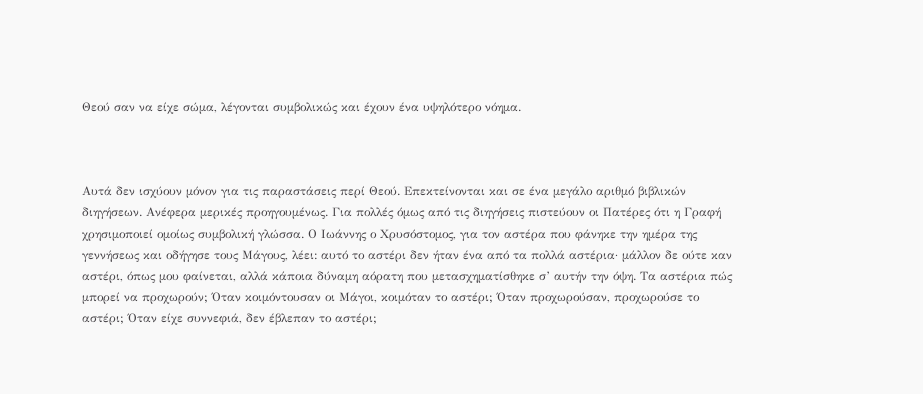Θεού σαν να είχε σώμα, λέγονται συμβολικώς και έχουν ένα υψηλότερο νόημα.



Αυτά δεν ισχύουν μόνον για τις παραστάσεις περί Θεού. Επεκτείνονται και σε ένα μεγάλο αριθμό βιβλικών διηγήσεων. Ανέφερα μερικές προηγουμένως. Για πολλές όμως από τις διηγήσεις πιστεύουν οι Πατέρες ότι η Γραφή χρησιμοποιεί ομοίως συμβολική γλώσσα. Ο Ιωάννης ο Χρυσόστομος, για τον αστέρα που φάνηκε την ημέρα της γεννήσεως και οδήγησε τους Μάγους, λέει: αυτό το αστέρι δεν ήταν ένα από τα πολλά αστέρια· μάλλον δε ούτε καν αστέρι, όπως μου φαίνεται, αλλά κάποια δύναμη αόρατη που μετασχηματίσθηκε σ’ αυτήν την όψη. Τα αστέρια πώς μπορεί να προχωρούν; Όταν κοιμόντουσαν οι Μάγοι, κοιμόταν το αστέρι; Όταν προχωρούσαν, προχωρούσε το αστέρι; Όταν είχε συννεφιά, δεν έβλεπαν το αστέρι;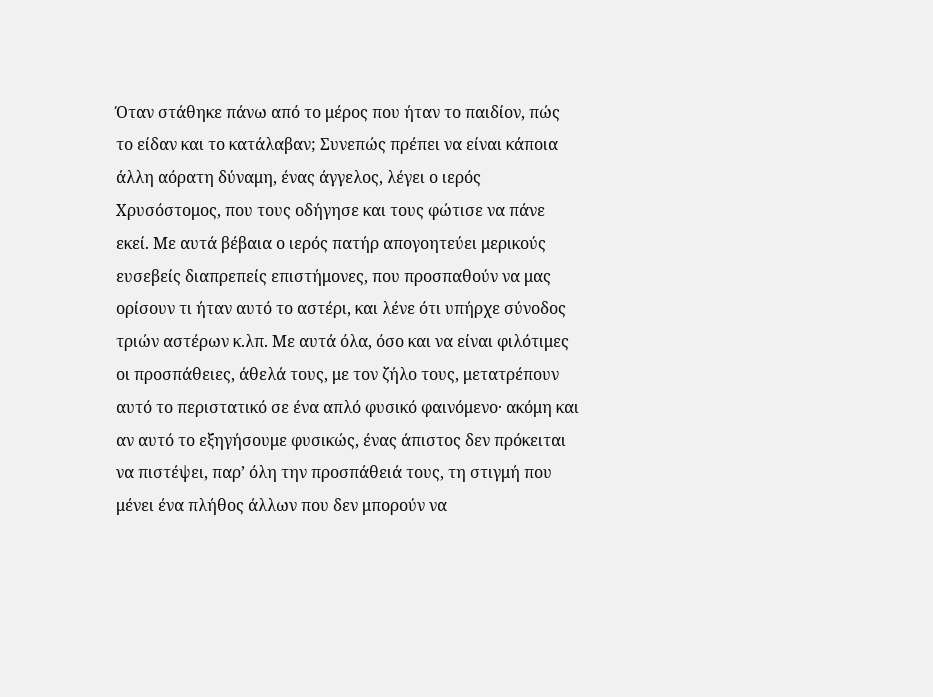Όταν στάθηκε πάνω από το μέρος που ήταν το παιδίον, πώς το είδαν και το κατάλαβαν; Συνεπώς πρέπει να είναι κάποια άλλη αόρατη δύναμη, ένας άγγελος, λέγει ο ιερός Χρυσόστομος, που τους οδήγησε και τους φώτισε να πάνε εκεί. Με αυτά βέβαια ο ιερός πατήρ απογοητεύει μερικούς ευσεβείς διαπρεπείς επιστήμονες, που προσπαθούν να μας ορίσουν τι ήταν αυτό το αστέρι, και λένε ότι υπήρχε σύνοδος τριών αστέρων κ.λπ. Με αυτά όλα, όσο και να είναι φιλότιμες οι προσπάθειες, άθελά τους, με τον ζήλο τους, μετατρέπουν αυτό το περιστατικό σε ένα απλό φυσικό φαινόμενο· ακόμη και αν αυτό το εξηγήσουμε φυσικώς, ένας άπιστος δεν πρόκειται να πιστέψει, παρ’ όλη την προσπάθειά τους, τη στιγμή που μένει ένα πλήθος άλλων που δεν μπορούν να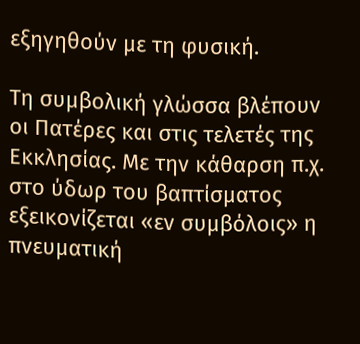εξηγηθούν με τη φυσική.

Τη συμβολική γλώσσα βλέπουν οι Πατέρες και στις τελετές της Εκκλησίας. Με την κάθαρση π.χ. στο ύδωρ του βαπτίσματος εξεικονίζεται «εν συμβόλοις» η πνευματική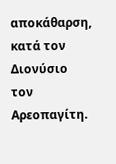αποκάθαρση, κατά τον Διονύσιο τον Αρεοπαγίτη.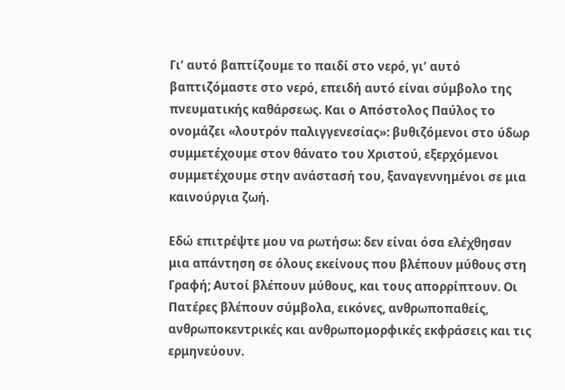Γι’ αυτό βαπτίζουμε το παιδί στο νερό, γι’ αυτό βαπτιζόμαστε στο νερό, επειδή αυτό είναι σύμβολο της πνευματικής καθάρσεως. Και ο Απόστολος Παύλος το ονομάζει «λουτρόν παλιγγενεσίας»: βυθιζόμενοι στο ύδωρ συμμετέχουμε στον θάνατο του Χριστού, εξερχόμενοι συμμετέχουμε στην ανάστασή του, ξαναγεννημένοι σε μια καινούργια ζωή.

Εδώ επιτρέψτε μου να ρωτήσω: δεν είναι όσα ελέχθησαν μια απάντηση σε όλους εκείνους που βλέπουν μύθους στη Γραφή; Αυτοί βλέπουν μύθους, και τους απορρίπτουν. Οι Πατέρες βλέπουν σύμβολα, εικόνες, ανθρωποπαθείς, ανθρωποκεντρικές και ανθρωπομορφικές εκφράσεις και τις ερμηνεύουν.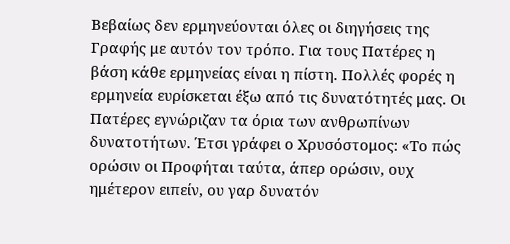Βεβαίως δεν ερμηνεύονται όλες οι διηγήσεις της Γραφής με αυτόν τον τρόπο. Για τους Πατέρες η βάση κάθε ερμηνείας είναι η πίστη. Πολλές φορές η ερμηνεία ευρίσκεται έξω από τις δυνατότητές μας. Οι Πατέρες εγνώριζαν τα όρια των ανθρωπίνων δυνατοτήτων. Έτσι γράφει ο Χρυσόστομος: «Το πώς ορώσιν οι Προφήται ταύτα, άπερ ορώσιν, ουχ ημέτερον ειπείν, ου γαρ δυνατόν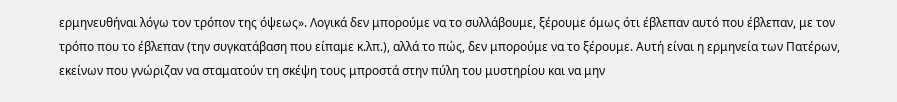ερμηνευθήναι λόγω τον τρόπον της όψεως». Λογικά δεν μπορούμε να το συλλάβουμε, ξέρουμε όμως ότι έβλεπαν αυτό που έβλεπαν, με τον τρόπο που το έβλεπαν (την συγκατάβαση που είπαμε κ.λπ.), αλλά το πώς, δεν μπορούμε να το ξέρουμε. Αυτή είναι η ερμηνεία των Πατέρων, εκείνων που γνώριζαν να σταματούν τη σκέψη τους μπροστά στην πύλη του μυστηρίου και να μην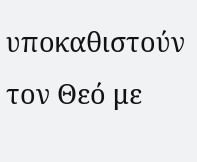υποκαθιστούν τον Θεό με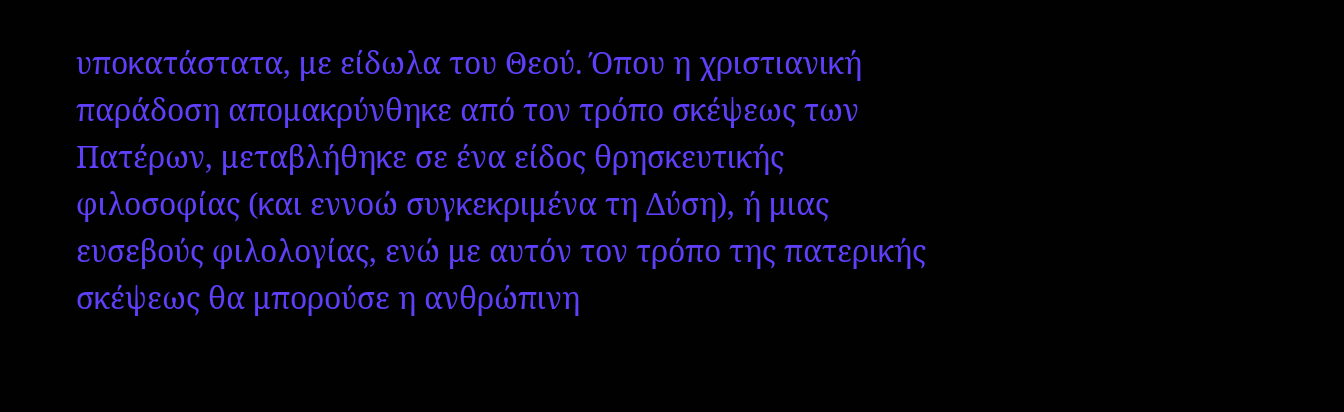υποκατάστατα, με είδωλα του Θεού. Όπου η χριστιανική παράδοση απομακρύνθηκε από τον τρόπο σκέψεως των Πατέρων, μεταβλήθηκε σε ένα είδος θρησκευτικής φιλοσοφίας (και εννοώ συγκεκριμένα τη Δύση), ή μιας ευσεβούς φιλολογίας, ενώ με αυτόν τον τρόπο της πατερικής σκέψεως θα μπορούσε η ανθρώπινη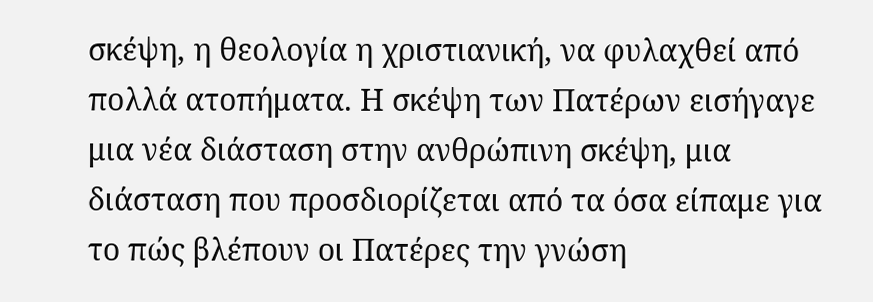σκέψη, η θεολογία η χριστιανική, να φυλαχθεί από πολλά ατοπήματα. Η σκέψη των Πατέρων εισήγαγε μια νέα διάσταση στην ανθρώπινη σκέψη, μια διάσταση που προσδιορίζεται από τα όσα είπαμε για το πώς βλέπουν οι Πατέρες την γνώση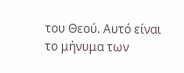του Θεού. Αυτό είναι το μήνυμα των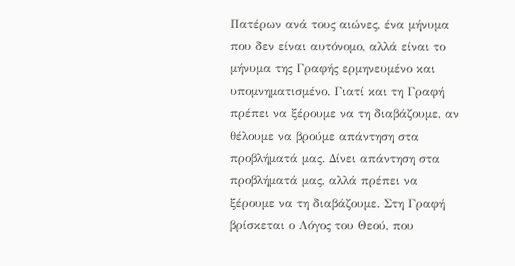Πατέρων ανά τους αιώνες, ένα μήνυμα που δεν είναι αυτόνομο, αλλά είναι το μήνυμα της Γραφής ερμηνευμένο και υπομνηματισμένο. Γιατί και τη Γραφή πρέπει να ξέρουμε να τη διαβάζουμε, αν θέλουμε να βρούμε απάντηση στα προβλήματά μας. Δίνει απάντηση στα προβλήματά μας, αλλά πρέπει να ξέρουμε να τη διαβάζουμε. Στη Γραφή βρίσκεται ο Λόγος του Θεού, που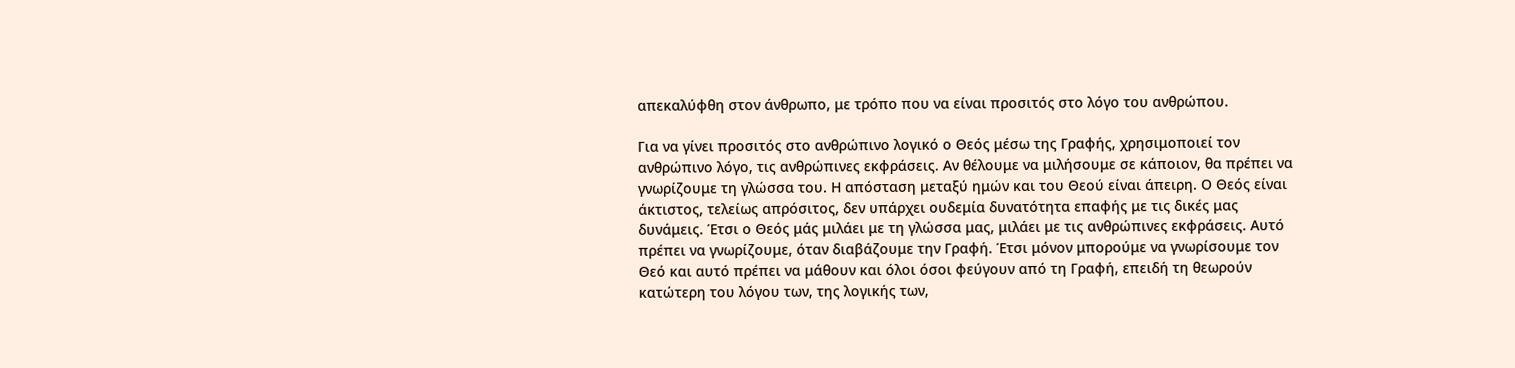απεκαλύφθη στον άνθρωπο, με τρόπο που να είναι προσιτός στο λόγο του ανθρώπου.

Για να γίνει προσιτός στο ανθρώπινο λογικό ο Θεός μέσω της Γραφής, χρησιμοποιεί τον ανθρώπινο λόγο, τις ανθρώπινες εκφράσεις. Αν θέλουμε να μιλήσουμε σε κάποιον, θα πρέπει να γνωρίζουμε τη γλώσσα του. Η απόσταση μεταξύ ημών και του Θεού είναι άπειρη. Ο Θεός είναι άκτιστος, τελείως απρόσιτος, δεν υπάρχει ουδεμία δυνατότητα επαφής με τις δικές μας δυνάμεις. Έτσι ο Θεός μάς μιλάει με τη γλώσσα μας, μιλάει με τις ανθρώπινες εκφράσεις. Αυτό πρέπει να γνωρίζουμε, όταν διαβάζουμε την Γραφή. Έτσι μόνον μπορούμε να γνωρίσουμε τον Θεό και αυτό πρέπει να μάθουν και όλοι όσοι φεύγουν από τη Γραφή, επειδή τη θεωρούν κατώτερη του λόγου των, της λογικής των,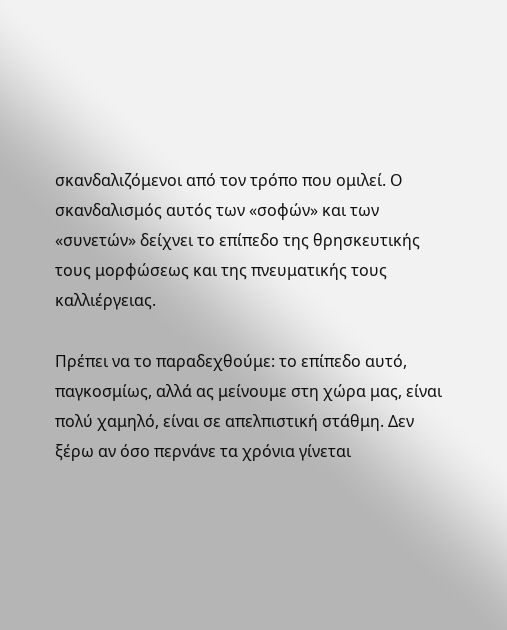σκανδαλιζόμενοι από τον τρόπο που ομιλεί. Ο σκανδαλισμός αυτός των «σοφών» και των «συνετών» δείχνει το επίπεδο της θρησκευτικής τους μορφώσεως και της πνευματικής τους καλλιέργειας.

Πρέπει να το παραδεχθούμε: το επίπεδο αυτό, παγκοσμίως, αλλά ας μείνουμε στη χώρα μας, είναι πολύ χαμηλό, είναι σε απελπιστική στάθμη. Δεν ξέρω αν όσο περνάνε τα χρόνια γίνεται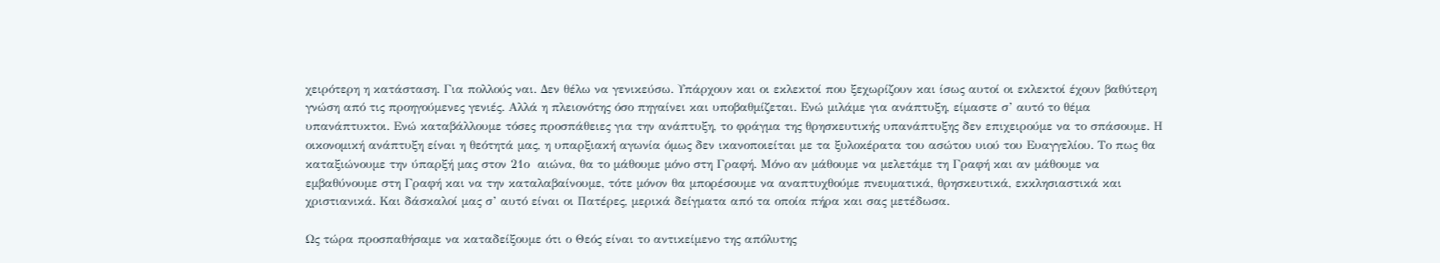χειρότερη η κατάσταση. Για πολλούς ναι. Δεν θέλω να γενικεύσω. Υπάρχουν και οι εκλεκτοί που ξεχωρίζουν και ίσως αυτοί οι εκλεκτοί έχουν βαθύτερη γνώση από τις προηγούμενες γενιές. Αλλά η πλειονότης όσο πηγαίνει και υποβαθμίζεται. Ενώ μιλάμε για ανάπτυξη, είμαστε σ’ αυτό το θέμα υπανάπτυκτοι. Ενώ καταβάλλουμε τόσες προσπάθειες για την ανάπτυξη, το φράγμα της θρησκευτικής υπανάπτυξης δεν επιχειρούμε να το σπάσουμε. Η οικονομική ανάπτυξη είναι η θεότητά μας, η υπαρξιακή αγωνία όμως δεν ικανοποιείται με τα ξυλοκέρατα του ασώτου υιού του Ευαγγελίου. Το πως θα καταξιώνουμε την ύπαρξή μας στον 21ο  αιώνα, θα το μάθουμε μόνο στη Γραφή. Μόνο αν μάθουμε να μελετάμε τη Γραφή και αν μάθουμε να εμβαθύνουμε στη Γραφή και να την καταλαβαίνουμε, τότε μόνον θα μπορέσουμε να αναπτυχθούμε πνευματικά, θρησκευτικά, εκκλησιαστικά και χριστιανικά. Και δάσκαλοί μας σ’ αυτό είναι οι Πατέρες, μερικά δείγματα από τα οποία πήρα και σας μετέδωσα.

Ως τώρα προσπαθήσαμε να καταδείξουμε ότι ο Θεός είναι το αντικείμενο της απόλυτης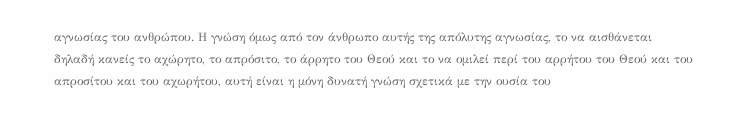αγνωσίας του ανθρώπου. Η γνώση όμως από τον άνθρωπο αυτής της απόλυτης αγνωσίας, το να αισθάνεται δηλαδή κανείς το αχώρητο, το απρόσιτο, το άρρητο του Θεού και το να ομιλεί περί του αρρήτου του Θεού και του απροσίτου και του αχωρήτου, αυτή είναι η μόνη δυνατή γνώση σχετικά με την ουσία του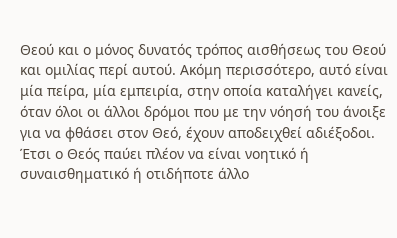Θεού και ο μόνος δυνατός τρόπος αισθήσεως του Θεού και ομιλίας περί αυτού. Ακόμη περισσότερο, αυτό είναι μία πείρα, μία εμπειρία, στην οποία καταλήγει κανείς, όταν όλοι οι άλλοι δρόμοι που με την νόησή του άνοιξε για να φθάσει στον Θεό, έχουν αποδειχθεί αδιέξοδοι. Έτσι ο Θεός παύει πλέον να είναι νοητικό ή συναισθηματικό ή οτιδήποτε άλλο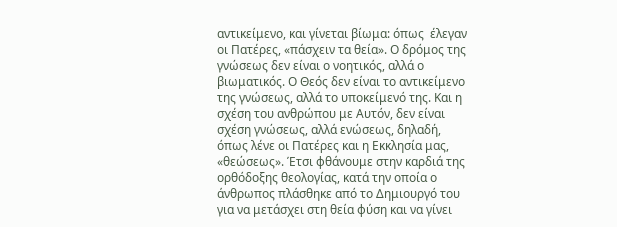αντικείμενο, και γίνεται βίωμα: όπως  έλεγαν οι Πατέρες, «πάσχειν τα θεία». Ο δρόμος της γνώσεως δεν είναι ο νοητικός, αλλά ο βιωματικός. Ο Θεός δεν είναι το αντικείμενο της γνώσεως, αλλά το υποκείμενό της. Και η σχέση του ανθρώπου με Αυτόν, δεν είναι σχέση γνώσεως, αλλά ενώσεως, δηλαδή, όπως λένε οι Πατέρες και η Εκκλησία μας, «θεώσεως». Έτσι φθάνουμε στην καρδιά της ορθόδοξης θεολογίας, κατά την οποία ο άνθρωπος πλάσθηκε από το Δημιουργό του για να μετάσχει στη θεία φύση και να γίνει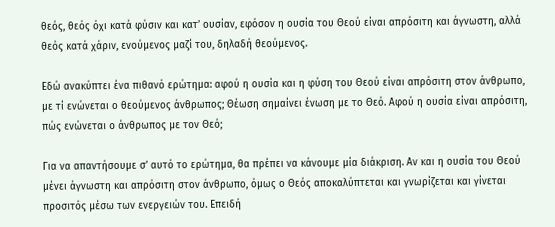θεός, θεός όχι κατά φύσιν και κατ’ ουσίαν, εφόσον η ουσία του Θεού είναι απρόσιτη και άγνωστη, αλλά θεός κατά χάριν, ενούμενος μαζί του, δηλαδή θεούμενος.

Εδώ ανακύπτει ένα πιθανό ερώτημα: αφού η ουσία και η φύση του Θεού είναι απρόσιτη στον άνθρωπο, με τί ενώνεται ο θεούμενος άνθρωπος; Θέωση σημαίνει ένωση με το Θεό. Αφού η ουσία είναι απρόσιτη, πώς ενώνεται ο άνθρωπος με τον Θεό;

Για να απαντήσουμε σ’ αυτό το ερώτημα, θα πρέπει να κάνουμε μία διάκριση. Αν και η ουσία του Θεού μένει άγνωστη και απρόσιτη στον άνθρωπο, όμως ο Θεός αποκαλύπτεται και γνωρίζεται και γίνεται προσιτός μέσω των ενεργειών του. Επειδή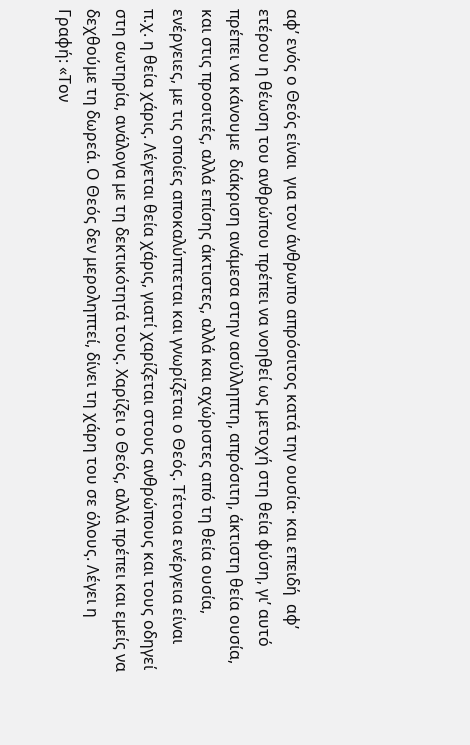αφ’ ενός ο Θεός είναι  για τον άνθρωπο απρόσιτος κατά την ουσία· και επειδή  αφ’ ετέρου η θέωση του ανθρώπου πρέπει να νοηθεί ως μετοχή στη θεία φύση, γι’ αυτό πρέπει να κάνουμε  διάκριση ανάμεσα στην ασύλληπτη, απρόσιτη, άκτιστη θεία ουσία, και στις προσιτές, αλλά επίσης άκτιστες, αλλά και αχώριστες από τη θεία ουσία, ενέργειες, με τις οποίες αποκαλύπτεται και γνωρίζεται ο Θεός. Τέτοια ενέργεια είναι π.χ. η θεία χάρις. Λέγεται θεία χάρις, γιατί χαρίζεται στους ανθρώπους και τους οδηγεί στη σωτηρία, ανάλογα με τη δεκτικότητά τους. Χαρίζει ο Θεός, αλλά πρέπει και εμείς να δεχθούμε τη δωρεά. Ο Θεός δεν μεροληπτεί, δίνει τη χάρη του σε όλους. Λέγει η Γραφή: «Τον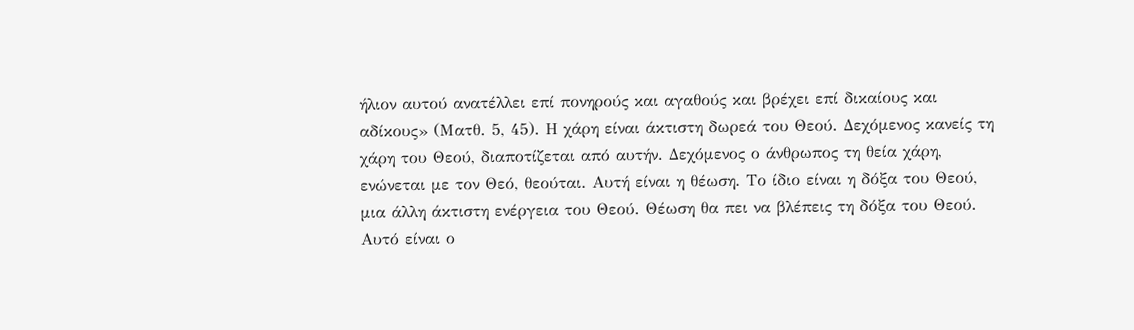ήλιον αυτού ανατέλλει επί πονηρούς και αγαθούς και βρέχει επί δικαίους και αδίκους» (Ματθ. 5, 45). Η χάρη είναι άκτιστη δωρεά του Θεού. Δεχόμενος κανείς τη χάρη του Θεού, διαποτίζεται από αυτήν. Δεχόμενος ο άνθρωπος τη θεία χάρη, ενώνεται με τον Θεό, θεούται. Αυτή είναι η θέωση. Το ίδιο είναι η δόξα του Θεού, μια άλλη άκτιστη ενέργεια του Θεού. Θέωση θα πει να βλέπεις τη δόξα του Θεού. Αυτό είναι ο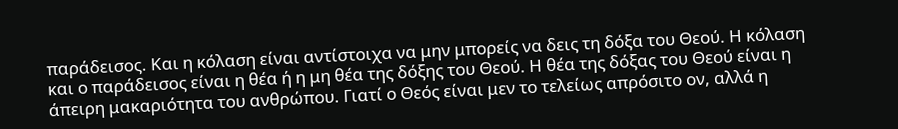παράδεισος. Και η κόλαση είναι αντίστοιχα να μην μπορείς να δεις τη δόξα του Θεού. Η κόλαση και ο παράδεισος είναι η θέα ή η μη θέα της δόξης του Θεού. Η θέα της δόξας του Θεού είναι η άπειρη μακαριότητα του ανθρώπου. Γιατί ο Θεός είναι μεν το τελείως απρόσιτο ον, αλλά η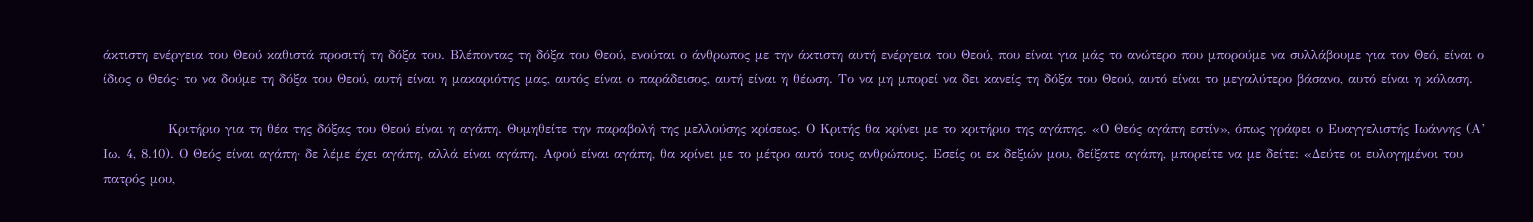άκτιστη ενέργεια του Θεού καθιστά προσιτή τη δόξα του. Βλέποντας τη δόξα του Θεού, ενούται ο άνθρωπος με την άκτιστη αυτή ενέργεια του Θεού, που είναι για μάς το ανώτερο που μπορούμε να συλλάβουμε για τον Θεό, είναι ο ίδιος ο Θεός· το να δούμε τη δόξα του Θεού, αυτή είναι η μακαριότης μας, αυτός είναι ο παράδεισος, αυτή είναι η θέωση. Το να μη μπορεί να δει κανείς τη δόξα του Θεού, αυτό είναι το μεγαλύτερο βάσανο, αυτό είναι η κόλαση.

             Κριτήριο για τη θέα της δόξας του Θεού είναι η αγάπη. Θυμηθείτε την παραβολή της μελλούσης κρίσεως. Ο Κριτής θα κρίνει με το κριτήριο της αγάπης. «Ο Θεός αγάπη εστίν», όπως γράφει ο Ευαγγελιστής Ιωάννης (Α’ Ιω. 4, 8.10). Ο Θεός είναι αγάπη· δε λέμε έχει αγάπη, αλλά είναι αγάπη. Αφού είναι αγάπη, θα κρίνει με το μέτρο αυτό τους ανθρώπους. Εσείς οι εκ δεξιών μου, δείξατε αγάπη, μπορείτε να με δείτε: «Δεύτε οι ευλογημένοι του πατρός μου,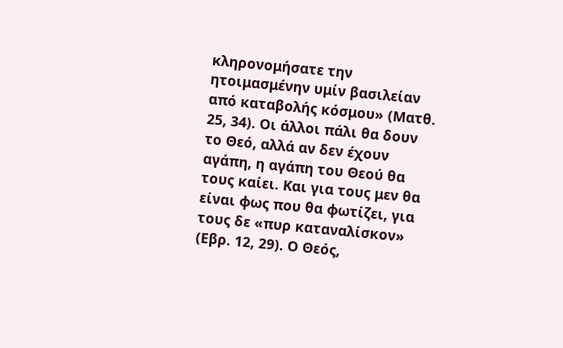κληρονομήσατε την ητοιμασμένην υμίν βασιλείαν από καταβολής κόσμου» (Ματθ. 25, 34). Οι άλλοι πάλι θα δουν το Θεό, αλλά αν δεν έχουν αγάπη, η αγάπη του Θεού θα τους καίει. Και για τους μεν θα είναι φως που θα φωτίζει, για τους δε «πυρ καταναλίσκον» (Εβρ. 12, 29). Ο Θεός,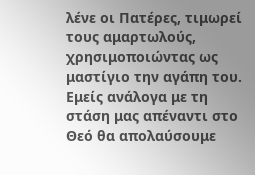λένε οι Πατέρες, τιμωρεί τους αμαρτωλούς, χρησιμοποιώντας ως μαστίγιο την αγάπη του. Εμείς ανάλογα με τη στάση μας απέναντι στο Θεό θα απολαύσουμε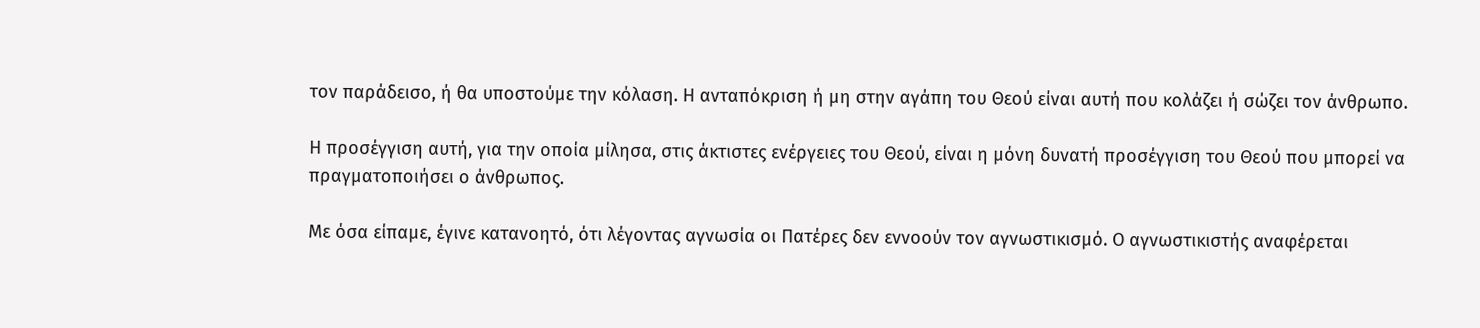τον παράδεισο, ή θα υποστούμε την κόλαση. Η ανταπόκριση ή μη στην αγάπη του Θεού είναι αυτή που κολάζει ή σώζει τον άνθρωπο.

Η προσέγγιση αυτή, για την οποία μίλησα, στις άκτιστες ενέργειες του Θεού, είναι η μόνη δυνατή προσέγγιση του Θεού που μπορεί να πραγματοποιήσει ο άνθρωπος.

Με όσα είπαμε, έγινε κατανοητό, ότι λέγοντας αγνωσία οι Πατέρες δεν εννοούν τον αγνωστικισμό. Ο αγνωστικιστής αναφέρεται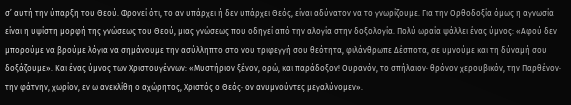σ’ αυτή την ύπαρξη του Θεού. Φρονεί ότι, το αν υπάρχει ή δεν υπάρχει Θεός, είναι αδύνατον να το γνωρίζουμε. Για την Ορθοδοξία όμως η αγνωσία είναι η υψίστη μορφή της γνώσεως του Θεού, μιας γνώσεως που οδηγεί από την αλογία στην δοξολογία. Πολύ ωραία ψάλλει ένας ύμνος: «Αφού δεν μπορούμε να βρούμε λόγια να σημάνουμε την ασύλληπτο στο νου τριφεγγή σου θεότητα, φιλάνθρωπε Δέσποτα, σε υμνούμε και τη δύναμή σου δοξάζουμε». Και ένας ύμνος των Χριστουγέννων: «Μυστήριον ξένον, ορώ, και παράδοξον! Ουρανόν, το σπήλαιον· θρόνον χερουβικόν, την Παρθένον· την φάτνην, χωρίον, εν ω ανεκλίθη ο αχώρητος, Χριστός ο Θεός· ον ανυμνούντες μεγαλύνομεν».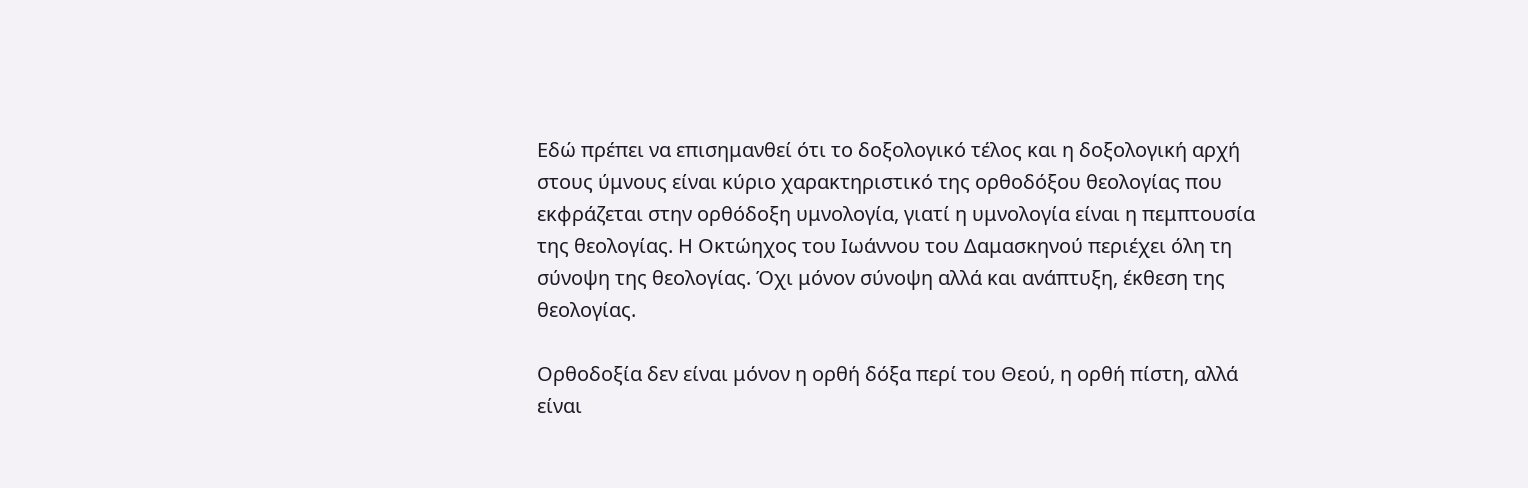Εδώ πρέπει να επισημανθεί ότι το δοξολογικό τέλος και η δοξολογική αρχή στους ύμνους είναι κύριο χαρακτηριστικό της ορθοδόξου θεολογίας που εκφράζεται στην ορθόδοξη υμνολογία, γιατί η υμνολογία είναι η πεμπτουσία της θεολογίας. Η Οκτώηχος του Ιωάννου του Δαμασκηνού περιέχει όλη τη σύνοψη της θεολογίας. Όχι μόνον σύνοψη αλλά και ανάπτυξη, έκθεση της θεολογίας.

Ορθοδοξία δεν είναι μόνον η ορθή δόξα περί του Θεού, η ορθή πίστη, αλλά είναι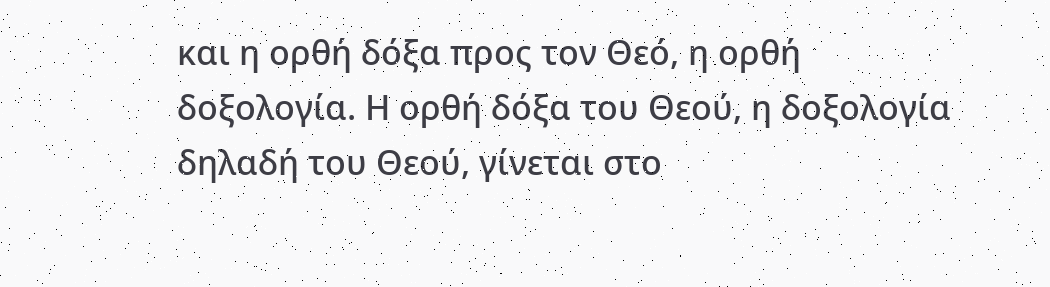και η ορθή δόξα προς τον Θεό, η ορθή δοξολογία. Η ορθή δόξα του Θεού, η δοξολογία δηλαδή του Θεού, γίνεται στο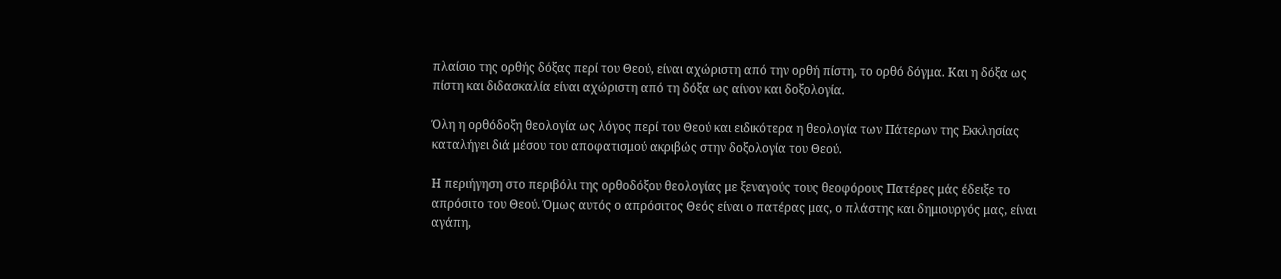πλαίσιο της ορθής δόξας περί του Θεού, είναι αχώριστη από την ορθή πίστη, το ορθό δόγμα. Και η δόξα ως πίστη και διδασκαλία είναι αχώριστη από τη δόξα ως αίνον και δοξολογία.

Όλη η ορθόδοξη θεολογία ως λόγος περί του Θεού και ειδικότερα η θεολογία των Πάτερων της Εκκλησίας καταλήγει διά μέσου του αποφατισμού ακριβώς στην δοξολογία του Θεού.

Η περιήγηση στο περιβόλι της ορθοδόξου θεολογίας με ξεναγούς τους θεοφόρους Πατέρες μάς έδειξε το απρόσιτο του Θεού. Όμως αυτός ο απρόσιτος Θεός είναι ο πατέρας μας, ο πλάστης και δημιουργός μας, είναι αγάπη,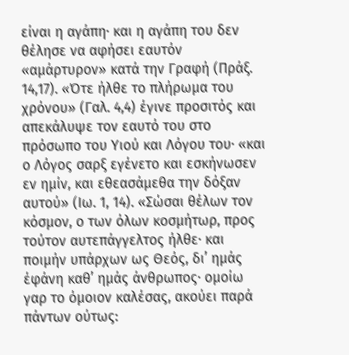είναι η αγάπη· και η αγάπη του δεν θέλησε να αφήσει εαυτόν «αμάρτυρον» κατά την Γραφή (Πράξ. 14,17). «Ότε ήλθε το πλήρωμα του χρόνου» (Γαλ. 4,4) έγινε προσιτός και απεκάλυψε τον εαυτό του στο πρόσωπο του Υιού και Λόγου του· «και ο Λόγος σαρξ εγένετο και εσκήνωσεν εν ημίν, και εθεασάμεθα την δόξαν αυτού» (Ιω. 1, 14). «Σώσαι θέλων τον κόσμον, ο των όλων κοσμήτωρ, προς τούτον αυτεπάγγελτος ήλθε· και ποιμήν υπάρχων ως Θεός, δι’ ημάς έφάνη καθ’ ημάς άνθρωπος· ομοίω γαρ το όμοιον καλέσας, ακούει παρά πάντων ούτως: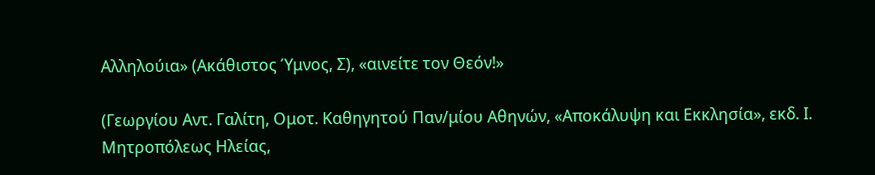Αλληλούια» (Ακάθιστος Ύμνος, Σ), «αινείτε τον Θεόν!»

(Γεωργίου Αντ. Γαλίτη, Ομοτ. Καθηγητού Παν/μίου Αθηνών, «Αποκάλυψη και Εκκλησία», εκδ. Ι. Μητροπόλεως Ηλείας,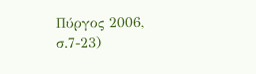Πύργος 2006, σ.7-23)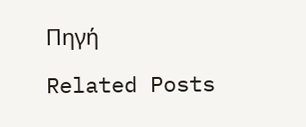Πηγή

Related Posts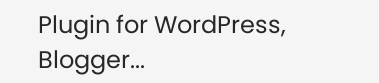Plugin for WordPress, Blogger...